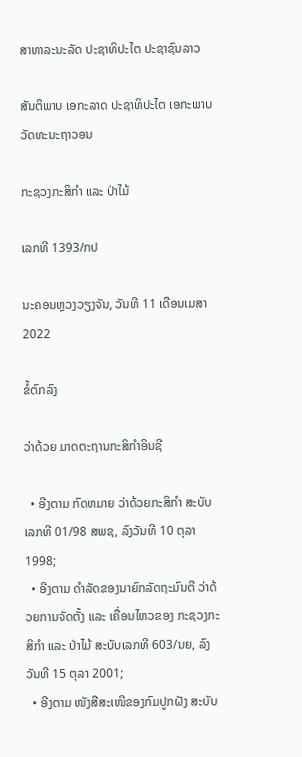ສາທາລະນະລັດ ປະຊາທິປະໄຕ ປະຊາຊົນລາວ

ສັນຕິພາບ ເອກະລາດ ປະຊາທິປະໄຕ ເອກະພາບ ວັດທະນະຖາວອນ

ກະຊວງກະສິກໍາ ແລະ ປ່າໄມ້

ເລກທີ 1393/ກປ

ນະຄອນຫຼວງວຽງຈັນ, ວັນທີ 11 ເດືອນເມສາ 2022

ຂໍ້ຕົກລົງ

ວ່າດ້ວຍ ມາດຕະຖານກະສິກໍາອິນຊີ

  • ອີງຕາມ ກົດຫມາຍ ວ່າດ້ວຍກະສິກໍາ ສະບັບເລກທີ 01/98 ສພຊ, ລົງວັນທີ 10 ຕຸລາ 1998;
  • ອີງຕາມ ດໍາລັດຂອງນາຍົກລັດຖະມົນຕີ ວ່າດ້ວຍການຈັດຕັ້ງ ແລະ ເຄື່ອນໄຫວຂອງ ກະຊວງກະສິກໍາ ແລະ ປ່າໄມ້ ສະບັບເລກທີ 603/ນຍ, ລົງວັນທີ 15 ຕຸລາ 2001;
  • ອີງຕາມ ໜັງສືສະເໜີຂອງກົມປູກຝັງ ສະບັບ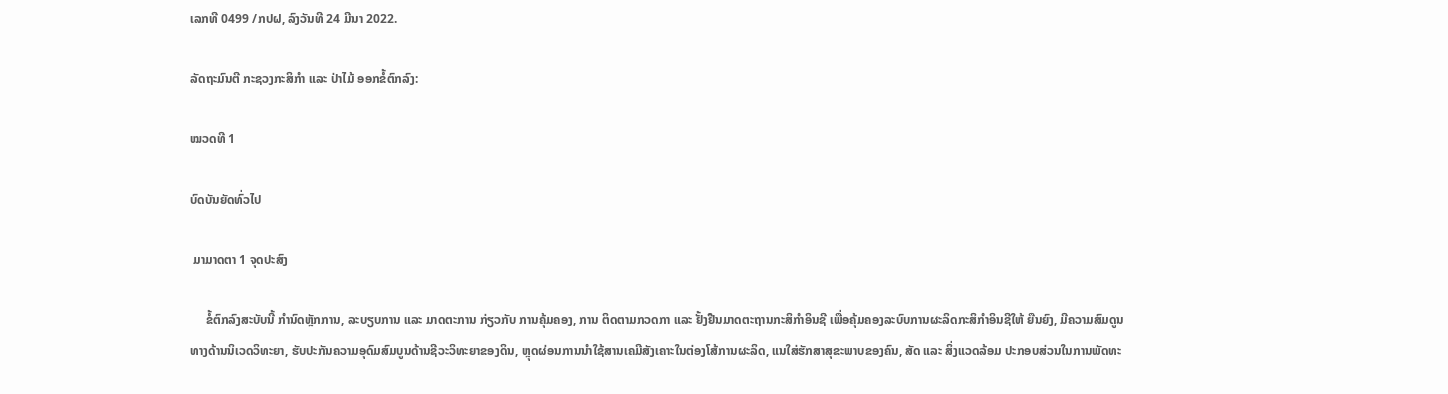ເລກທີ 0499 /ກປຝ, ລົງວັນທີ 24 ມີນາ 2022.

ລັດຖະມົນຕີ ກະຊວງກະສິກໍາ ແລະ ປ່າໄມ້ ອອກຂໍ້ຕົກລົງ:

ໝວດທີ 1

ບົດບັນຍັດທົ່ວໄປ

 ມາມາດຕາ 1 ຈຸດປະສົງ

     ຂໍ້ຕົກລົງສະບັບນີ້ ກໍານົດຫຼັກການ, ລະບຽບການ ແລະ ມາດຕະການ ກ່ຽວກັບ ການຄຸ້ມຄອງ, ການ ຕິດຕາມກວດກາ ແລະ ຢັ້ງຢືນມາດຕະຖານກະສິກໍາອິນຊີ ເພື່ອຄຸ້ມຄອງລະບົບການຜະລິດກະສິກໍາອິນຊີໃຫ້ ຍືນຍົງ, ມີຄວາມສົມດູນທາງດ້ານນິເວດວິທະຍາ, ຮັບປະກັນຄວາມອຸດົມສົມບູນດ້ານຊີວະວິທະຍາຂອງດິນ, ຫຼຸດຜ່ອນການນໍາໃຊ້ສານເຄມີສັງເຄາະໃນຕ່ອງໂສ້ການຜະລິດ, ແນໃສ່ຮັກສາສຸຂະພາບຂອງຄົນ, ສັດ ແລະ ສິ່ງແວດລ້ອມ ປະກອບສ່ວນໃນການພັດທະ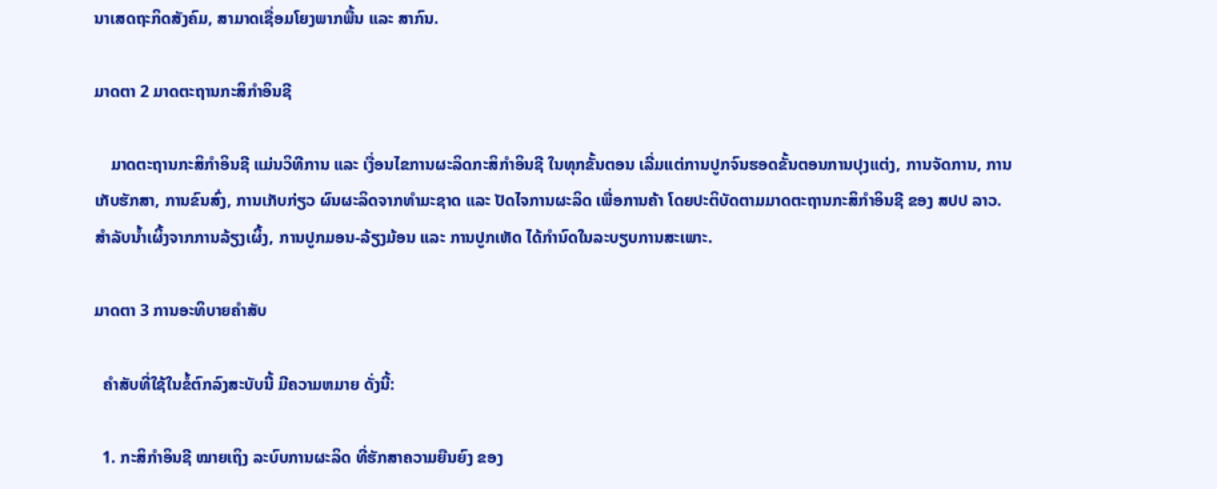ນາເສດຖະກິດສັງຄົມ, ສາມາດເຊື່ອມໂຍງພາກພື້ນ ແລະ ສາກົນ.

ມາດຕາ 2 ມາດຕະຖານກະສິກໍາອິນຊີ

    ມາດຕະຖານກະສິກໍາອິນຊີ ແມ່ນວິທີການ ແລະ ເງື່ອນໄຂການຜະລິດກະສິກໍາອິນຊີ ໃນທຸກຂັ້ນຕອນ ເລີ່ມແຕ່ການປູກຈົນຮອດຂັ້ນຕອນການປຸງແຕ່ງ, ການຈັດການ, ການເກັບຮັກສາ, ການຂົນສົ່ງ, ການເກັບກ່ຽວ ຜົນຜະລິດຈາກທໍາມະຊາດ ແລະ ປັດໄຈການຜະລິດ ເພື່ອການຄ້າ ໂດຍປະຕິບັດຕາມມາດຕະຖານກະສິກໍາອິນຊີ ຂອງ ສປປ ລາວ. ສໍາລັບນໍ້າເຜິ້ງຈາກການລ້ຽງເຜິ້ງ, ການປູກມອນ-ລ້ຽງມ້ອນ ແລະ ການປູກເຫັດ ໄດ້ກໍານົດໃນລະບຽບການສະເພາະ.

ມາດຕາ 3 ການອະທິບາຍຄໍາສັບ

  ຄໍາສັບທີ່ໃຊ້ໃນຂໍ້ຕົກລົງສະບັບນີ້ ມີຄວາມຫມາຍ ດັ່ງນີ້:

  1. ກະສິກໍາອິນຊີ ໝາຍເຖິງ ລະບົບການຜະລິດ ທີ່ຮັກສາຄວາມຍືນຍົງ ຂອງ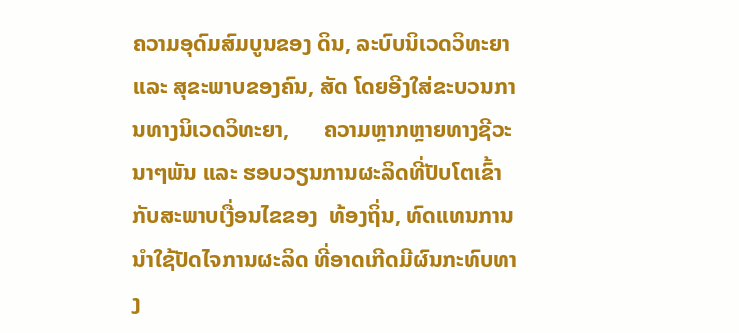ຄວາມອຸດົມສົມບູນຂອງ ດິນ, ລະບົບນິເວດວິທະຍາ ແລະ ສຸຂະພາບຂອງຄົນ, ສັດ ໂດຍອີງໃສ່ຂະບວນການທາງນິເວດວິທະຍາ,      ຄວາມຫຼາກຫຼາຍທາງຊີວະນາໆພັນ ແລະ ຮອບວຽນການຜະລິດທີ່ປັບໂຕເຂົ້າກັບສະພາບເງື່ອນໄຂຂອງ  ທ້ອງຖິ່ນ, ທົດແທນການນໍາໃຊ້ປັດໄຈການຜະລິດ ທີ່ອາດເກີດມີຜົນກະທົບທາງ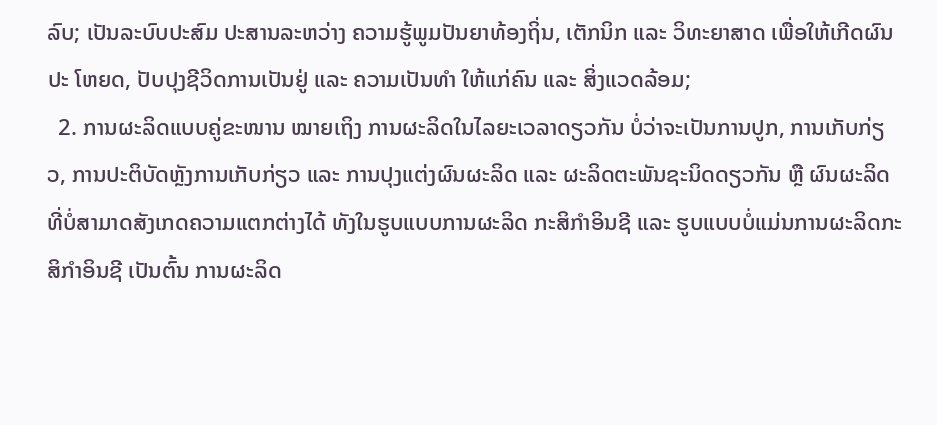ລົບ; ເປັນລະບົບປະສົມ ປະສານລະຫວ່າງ ຄວາມຮູ້ພູມປັນຍາທ້ອງຖິ່ນ, ເຕັກນິກ ແລະ ວິທະຍາສາດ ເພື່ອໃຫ້ເກີດຜົນປະ ໂຫຍດ, ປັບປຸງຊີວິດການເປັນຢູ່ ແລະ ຄວາມເປັນທໍາ ໃຫ້ແກ່ຄົນ ແລະ ສິ່ງແວດລ້ອມ;
  2. ການຜະລິດແບບຄູ່ຂະໜານ ໝາຍເຖິງ ການຜະລິດໃນໄລຍະເວລາດຽວກັນ ບໍ່ວ່າຈະເປັນການປູກ, ການເກັບກ່ຽວ, ການປະຕິບັດຫຼັງການເກັບກ່ຽວ ແລະ ການປຸງແຕ່ງຜົນຜະລິດ ແລະ ຜະລິດຕະພັນຊະນິດດຽວກັນ ຫຼື ຜົນຜະລິດທີ່ບໍ່ສາມາດສັງເກດຄວາມແຕກຕ່າງໄດ້ ທັງໃນຮູບແບບການຜະລິດ ກະສິກໍາອິນຊີ ແລະ ຮູບແບບບໍ່ແມ່ນການຜະລິດກະສິກໍາອິນຊີ ເປັນຕົ້ນ ການຜະລິດ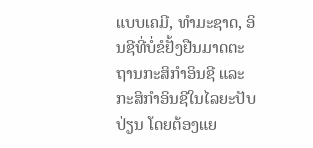ແບບເຄມີ, ທໍາມະຊາດ, ອິນຊີທີ່ບໍ່ຂໍຢັ້ງຢືນມາດຕະຖານກະສິກໍາອິນຊີ ແລະ ກະສິກໍາອິນຊີໃນໄລຍະປັບປ່ຽນ ໂດຍຕ້ອງແຍ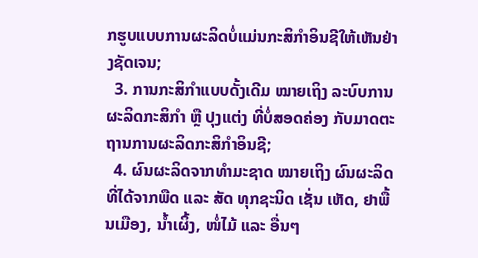ກຮູບແບບການຜະລິດບໍ່ແມ່ນກະສິກໍາອິນຊີໃຫ້ເຫັນຢ່າງຊັດເຈນ;
  3. ການກະສິກໍາແບບດັ້ງເດີມ ໝາຍເຖິງ ລະບົບການຜະລິດກະສິກໍາ ຫຼື ປຸງແຕ່ງ ທີ່ບໍ່ສອດຄ່ອງ ກັບມາດຕະຖານການຜະລິດກະສິກໍາອິນຊີ;
  4. ຜົນຜະລິດຈາກທໍາມະຊາດ ໝາຍເຖິງ ຜົນຜະລິດທີ່ໄດ້ຈາກພືດ ແລະ ສັດ ທຸກຊະນິດ ເຊັ່ນ ເຫັດ, ຢາພື້ນເມືອງ, ນ້ຳເຜິ້ງ, ໜໍ່ໄມ້ ແລະ ອື່ນໆ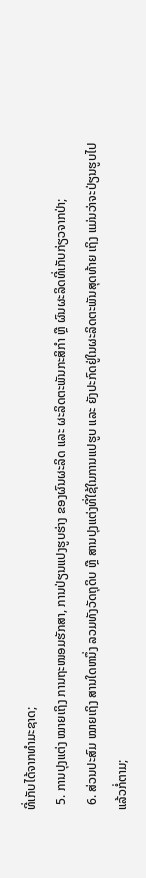ທີ່ເກັບໄດ້ຈາກທໍາມະຊາດ;
  5. ການປຸງແຕ່ງ ໝາຍເຖິງ ການຖະໜອມຮັກສາ, ການປ່ຽນແປງຮູບຮ່າງ ຂອງຜົນຜະລິດ ແລະ ຜະລິດຕະພັນກະສິກໍາ ຫຼື ຜົນຜະລິດທີ່ເກັບກ່ຽວຈາກປ່າ;
  6. ສ່ວນປະສົມ ໝາຍເຖິງ ສານໃດຫນຶ່ງ ລວມທັງວັດຖຸດິບ ຫຼື ສານປຸງແຕ່ງທີ່ໃຊ້ໃນການແປຮູບ ແລະ ຍັງປະກົດຢູ່ໃນຜະລິດຕະພັນສຸດທ້າຍ ເຖິງ ແມ່ນວ່າຈະປ່ຽນຮູບໄປແລ້ວກໍ່ຕາມ;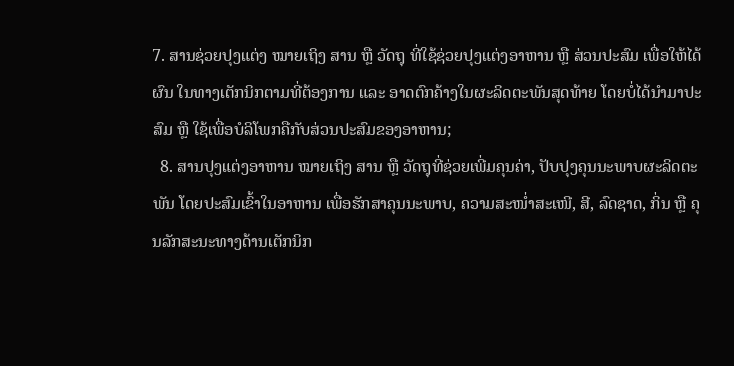7. ສານຊ່ວຍປຸງແຕ່ງ ໝາຍເຖິງ ສານ ຫຼື ວັດຖຸ ທີ່ໃຊ້ຊ່ວຍປຸງແຕ່ງອາຫານ ຫຼື ສ່ວນປະສົມ ເພື່ອໃຫ້ໄດ້ຜົນ ໃນທາງເຕັກນິກຕາມທີ່ຕ້ອງການ ແລະ ອາດຕົກຄ້າງໃນຜະລິດຕະພັນສຸດທ້າຍ ໂດຍບໍ່ໄດ້ນໍາມາປະສົມ ຫຼື ໃຊ້ເພື່ອບໍລິໂພກຄືກັບສ່ວນປະສົມຂອງອາຫານ;
  8. ສານປຸງແຕ່ງອາຫານ ໝາຍເຖິງ ສານ ຫຼື ວັດຖຸທີ່ຊ່ວຍເພີ່ມຄຸນຄ່າ, ປັບປຸງຄຸນນະພາບຜະລິດຕະພັນ ໂດຍປະສົມເຂົ້າໃນອາຫານ ເພື່ອຮັກສາຄຸນນະພາບ, ຄວາມສະໜ່ຳສະເໜີ, ສີ, ລົດຊາດ, ກິ່ນ ຫຼື ຄຸນລັກສະນະທາງດ້ານເຕັກນິກ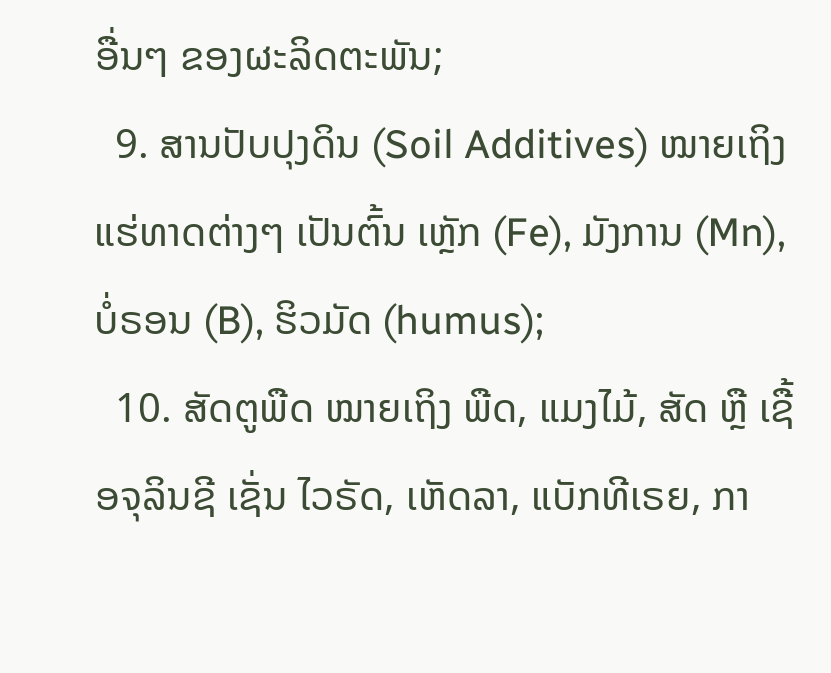ອື່ນໆ ຂອງຜະລິດຕະພັນ;
  9. ສານປັບປຸງດິນ (Soil Additives) ໝາຍເຖິງ ແຮ່ທາດຕ່າງໆ ເປັນຕົ້ນ ເຫຼັກ (Fe), ມັງການ (Mn), ບໍ່ຣອນ (B), ຮິວມັດ (humus);
  10. ສັດຕູພືດ ໝາຍເຖິງ ພືດ, ແມງໄມ້, ສັດ ຫຼື ເຊື້ອຈຸລິນຊີ ເຊັ່ນ ໄວຣັດ, ເຫັດລາ, ແບັກທີເຣຍ, ກາ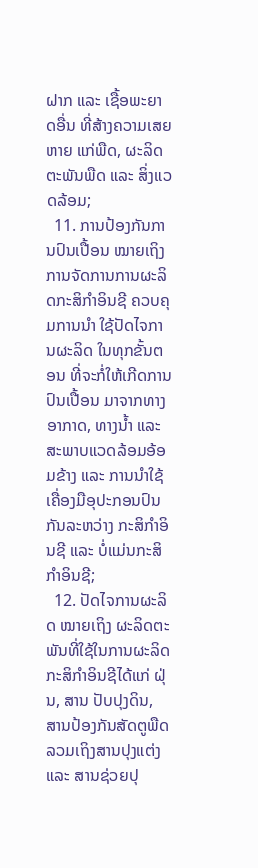ຝາກ ແລະ ເຊື້ອພະຍາດອື່ນ ທີ່ສ້າງຄວາມເສຍຫາຍ ແກ່ພືດ, ຜະລິດຕະພັນພືດ ແລະ ສິ່ງແວດລ້ອມ;
  11. ການປ້ອງກັນການປົນເປື້ອນ ໝາຍເຖິງ ການຈັດການການຜະລິດກະສິກໍາອິນຊີ ຄວບຄຸມການນໍາ ໃຊ້ປັດໄຈການຜະລິດ ໃນທຸກຂັ້ນຕອນ ທີ່ຈະກໍ່ໃຫ້ເກີດການປົນເປື້ອນ ມາຈາກທາງອາກາດ, ທາງນ້ຳ ແລະ ສະພາບແວດລ້ອມອ້ອມຂ້າງ ແລະ ການນໍາໃຊ້ເຄື່ອງມືອຸປະກອນປົນກັນລະຫວ່າງ ກະສິກໍາອິນຊີ ແລະ ບໍ່ແມ່ນກະສິກໍາອິນຊີ;
  12. ປັດໄຈການຜະລິດ ໝາຍເຖິງ ຜະລິດຕະພັນທີ່ໃຊ້ໃນການຜະລິດກະສິກໍາອິນຊີໄດ້ແກ່ ຝຸ່ນ, ສານ ປັບປຸງດິນ, ສານປ້ອງກັນສັດຕູພືດ ລວມເຖິງສານປຸງແຕ່ງ ແລະ ສານຊ່ວຍປຸ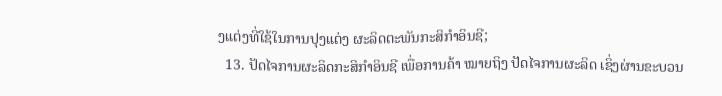ງແຕ່ງທີ່ໃຊ້ໃນການປຸງແຕ່ງ ຜະລິດຕະພັນກະສິກໍາອິນຊີ;
  13. ປັດໄຈການຜະລິດກະສິກໍາອິນຊີ ເພື່ອການຄ້າ ໝາຍຖິງ ປັດໄຈການຜະລິດ ເຊິ່ງຜ່ານຂະບວນ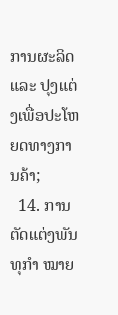ການຜະລິດ ແລະ ປຸງແຕ່ງເພື່ອປະໂຫຍດທາງການຄ້າ;
  14. ການຕັດແຕ່ງພັນທຸກໍາ ໝາຍ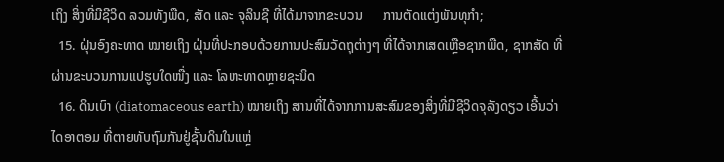ເຖິງ ສິ່ງທີ່ມີຊີວິດ ລວມທັງພືດ, ສັດ ແລະ ຈຸລິນຊີ ທີ່ໄດ້ມາຈາກຂະບວນ      ການຕັດແຕ່ງພັນທຸກໍາ;
  15. ຝຸ່ນອົງຄະທາດ ໝາຍເຖິງ ຝຸ່ນທີ່ປະກອບດ້ວຍການປະສົມວັດຖຸຕ່າງໆ ທີ່ໄດ້ຈາກເສດເຫຼືອຊາກພືດ, ຊາກສັດ ທີ່ຜ່ານຂະບວນການແປຮູບໃດໜື່ງ ແລະ ໂລຫະທາດຫຼາຍຊະນິດ
  16. ດິນເບົາ (diatomaceous earth) ໝາຍເຖິງ ສານທີ່ໄດ້ຈາກການສະສົມຂອງສິ່ງທີ່ມີຊີວິດຈຸລັງດຽວ ເອີ້ນວ່າ ໄດອາຕອມ ທີ່ຕາຍທັບຖົມກັນຢູ່ຊັ້ນດິນໃນແຫຼ່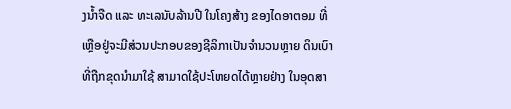ງນ້ຳຈືດ ແລະ ທະເລນັບລ້ານປີ ໃນໂຄງສ້າງ ຂອງໄດອາຕອມ ທີ່ເຫຼືອຢູ່ຈະມີສ່ວນປະກອບຂອງຊີລິກາເປັນຈໍານວນຫຼາຍ ດິນເບົາທີ່ຖືກຂຸດນໍາມາໃຊ້ ສາມາດໃຊ້ປະໂຫຍດໄດ້ຫຼາຍຢ່າງ ໃນອຸດສາ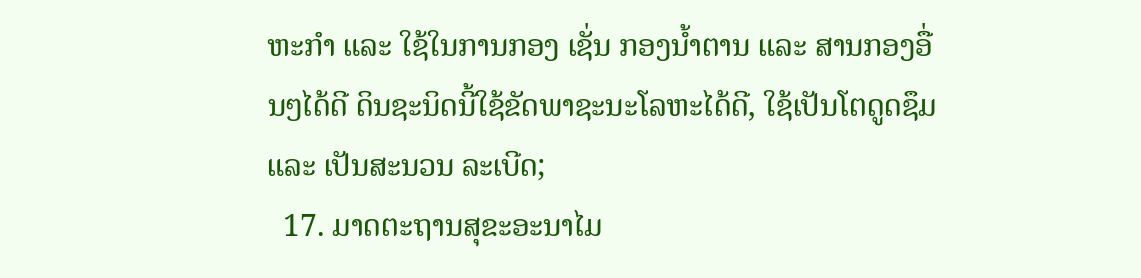ຫະກໍາ ແລະ ໃຊ້ໃນການກອງ ເຊັ່ນ ກອງນ້ຳຕານ ແລະ ສານກອງອື່ນໆໄດ້ດີ ດິນຊະນິດນີ້ໃຊ້ຂັດພາຊະນະໂລຫະໄດ້ດີ, ໃຊ້ເປັນໂຕດູດຊຶມ ແລະ ເປັນສະນວນ ລະເບີດ;
  17. ມາດຕະຖານສຸຂະອະນາໄມ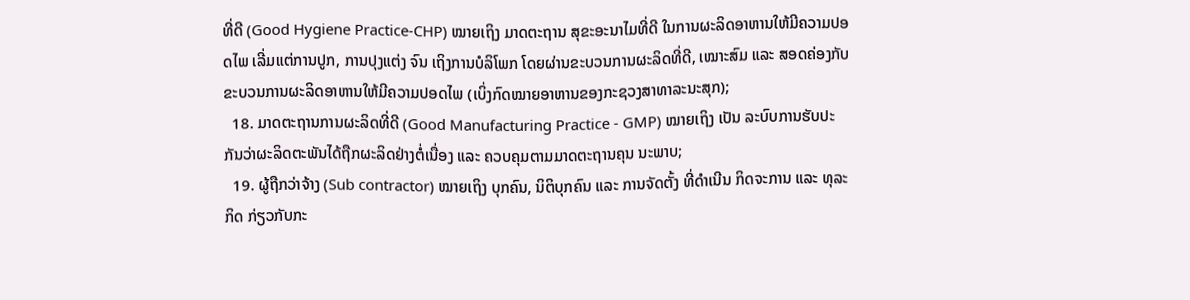ທີ່ດີ (Good Hygiene Practice-CHP) ໝາຍເຖິງ ມາດຕະຖານ ສຸຂະອະນາໄມທີ່ດີ ໃນການຜະລິດອາຫານໃຫ້ມີຄວາມປອດໄພ ເລີ່ມແຕ່ການປູກ, ການປຸງແຕ່ງ ຈົນ ເຖິງການບໍລິໂພກ ໂດຍຜ່ານຂະບວນການຜະລິດທີ່ດີ, ເໝາະສົມ ແລະ ສອດຄ່ອງກັບຂະບວນການຜະລິດອາຫານໃຫ້ມີຄວາມປອດໄພ (ເບິ່ງກົດໝາຍອາຫານຂອງກະຊວງສາທາລະນະສຸກ);
  18. ມາດຕະຖານການຜະລິດທີ່ດີ (Good Manufacturing Practice - GMP) ໝາຍເຖິງ ເປັນ ລະບົບການຮັບປະກັນວ່າຜະລິດຕະພັນໄດ້ຖືກຜະລິດຢ່າງຕໍ່ເນື່ອງ ແລະ ຄວບຄຸມຕາມມາດຕະຖານຄຸນ ນະພາບ;
  19. ຜູ້ຖືກວ່າຈ້າງ (Sub contractor) ໝາຍເຖິງ ບຸກຄົນ, ນິຕິບຸກຄົນ ແລະ ການຈັດຕັ້ງ ທີ່ດໍາເນີນ ກິດຈະການ ແລະ ທຸລະກິດ ກ່ຽວກັບກະ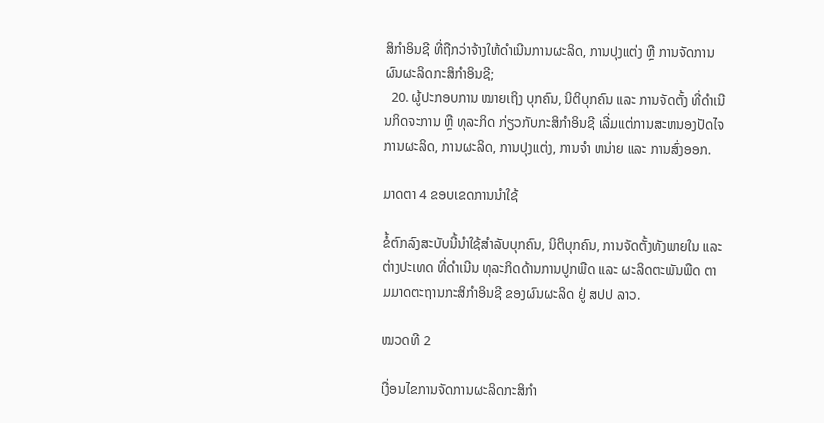ສິກໍາອິນຊີ ທີ່ຖືກວ່າຈ້າງໃຫ້ດໍາເນີນການຜະລິດ, ການປຸງແຕ່ງ ຫຼື ການຈັດການຜົນຜະລິດກະສິກໍາອິນຊີ;
  20. ຜູ້ປະກອບການ ໝາຍເຖິງ ບຸກຄົນ, ນິຕິບຸກຄົນ ແລະ ການຈັດຕັ້ງ ທີ່ດໍາເນີນກິດຈະການ ຫຼື ທຸລະກິດ ກ່ຽວກັບກະສິກໍາອິນຊີ ເລີ່ມແຕ່ການສະຫນອງປັດໄຈການຜະລິດ, ການຜະລິດ, ການປຸງແຕ່ງ, ການຈໍາ ຫນ່າຍ ແລະ ການສົ່ງອອກ.

ມາດຕາ 4 ຂອບເຂດການນໍາໃຊ້

ຂໍ້ຕົກລົງສະບັບນີ້ນໍາໃຊ້ສໍາລັບບຸກຄົນ, ນິຕິບຸກຄົນ, ການຈັດຕັ້ງທັງພາຍໃນ ແລະ ຕ່າງປະເທດ ທີ່ດໍາເນີນ ທຸລະກິດດ້ານການປູກພືດ ແລະ ຜະລິດຕະພັນພືດ ຕາມມາດຕະຖານກະສິກໍາອິນຊີ ຂອງຜົນຜະລິດ ຢູ່ ສປປ ລາວ.

ໝວດທີ 2

ເງື່ອນໄຂການຈັດການຜະລິດກະສິກໍາ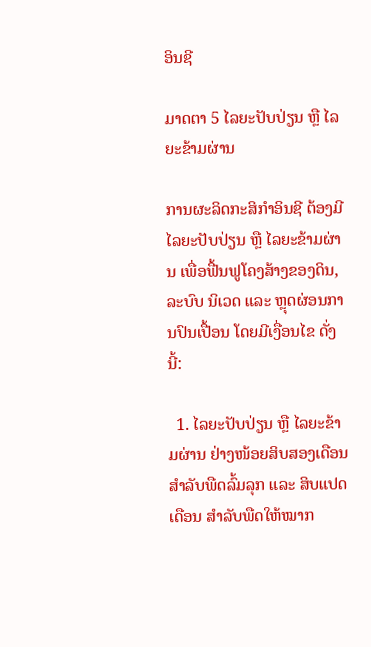ອິນຊີ

ມາດຕາ 5 ໄລຍະປັບປ່ຽນ ຫຼື ໄລຍະຂ້າມຜ່ານ

ການຜະລິດກະສິກໍາອິນຊີ ຕ້ອງມີໄລຍະປັບປ່ຽນ ຫຼື ໄລຍະຂ້າມຜ່ານ ເພື່ອຟື້ນຟູໂຄງສ້າງຂອງດິນ, ລະບົບ ນິເວດ ແລະ ຫຼຸດຜ່ອນການປົນເປື້ອນ ໂດຍມີເງື່ອນໄຂ ດັ່ງນີ້:

  1. ໄລຍະປັບປ່ຽນ ຫຼື ໄລຍະຂ້າມຜ່ານ ຢ່າງໜ້ອຍສິບສອງເດືອນສໍາລັບພືດລົ້ມລຸກ ແລະ ສິບແປດເດືອນ ສໍາລັບພືດໃຫ້ໝາກ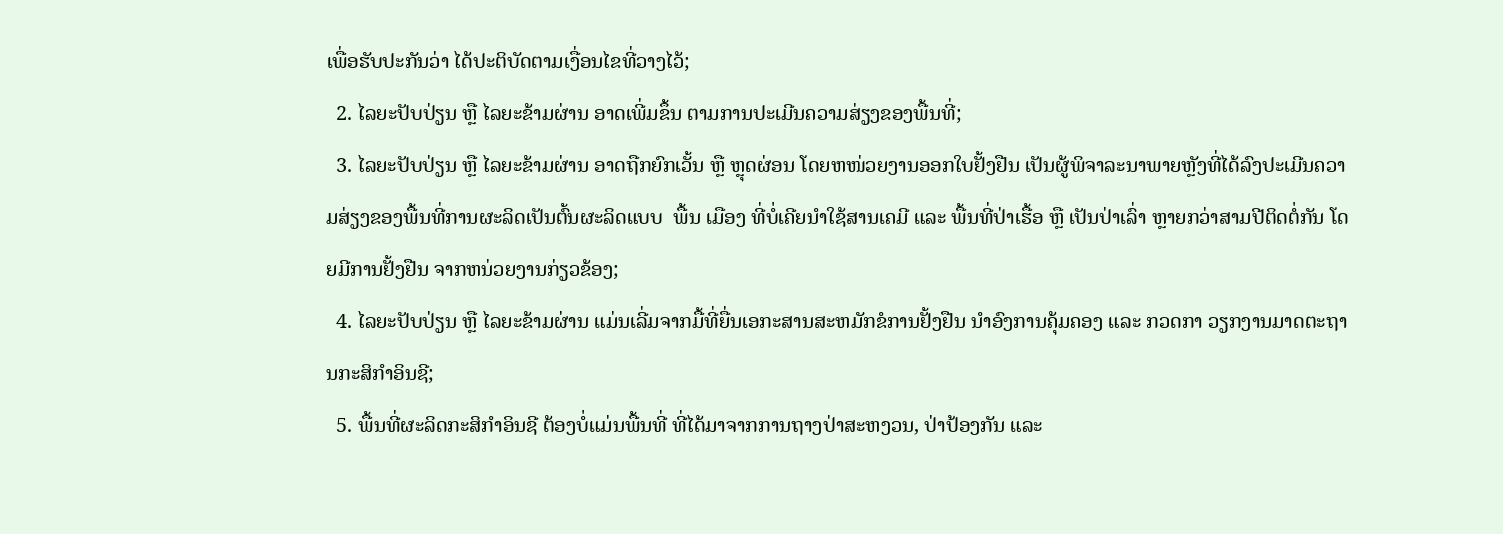ເພື່ອຮັບປະກັນວ່າ ໄດ້ປະຕິບັດຕາມເງື່ອນໄຂທີ່ວາງໄວ້;
  2. ໄລຍະປັບປ່ຽນ ຫຼື ໄລຍະຂ້າມຜ່ານ ອາດເພີ່ມຂຶ້ນ ຕາມການປະເມີນຄວາມສ່ຽງຂອງພື້ນທີ່;
  3. ໄລຍະປັບປ່ຽນ ຫຼື ໄລຍະຂ້າມຜ່ານ ອາດຖືກຍົກເວັ້ນ ຫຼື ຫຼຸດຜ່ອນ ໂດຍຫໜ່ວຍງານອອກໃບຢັ້ງຢືນ ເປັນຜູ້ພິຈາລະນາພາຍຫຼັງທີ່ໄດ້ລົງປະເມີນຄວາມສ່ຽງຂອງພື້ນທີ່ການຜະລິດເປັນຕົ້ນຜະລິດແບບ  ພື້ນ ເມືອງ ທີ່ບໍ່ເຄີຍນໍາໃຊ້ສານເຄມີ ແລະ ພື້ນທີ່ປ່າເຮື້ອ ຫຼື ເປັນປ່າເລົ່າ ຫຼາຍກວ່າສາມປີຕິດຕໍ່ກັນ ໂດຍມີການຢັ້ງຢືນ ຈາກຫນ່ວຍງານກ່ຽວຂ້ອງ;
  4. ໄລຍະປັບປ່ຽນ ຫຼື ໄລຍະຂ້າມຜ່ານ ແມ່ນເລີ່ມຈາກມື້ທີ່ຍື່ນເອກະສານສະຫມັກຂໍການຢັ້ງຢືນ ນໍາອົງການຄຸ້ມຄອງ ແລະ ກວດກາ ວຽກງານມາດຕະຖານກະສິກໍາອິນຊີ;
  5. ພື້ນທີ່ຜະລິດກະສິກໍາອິນຊີ ຕ້ອງບໍ່ແມ່ນພື້ນທີ່ ທີ່ໄດ້ມາຈາກການຖາງປ່າສະຫງວນ, ປ່າປ້ອງກັນ ແລະ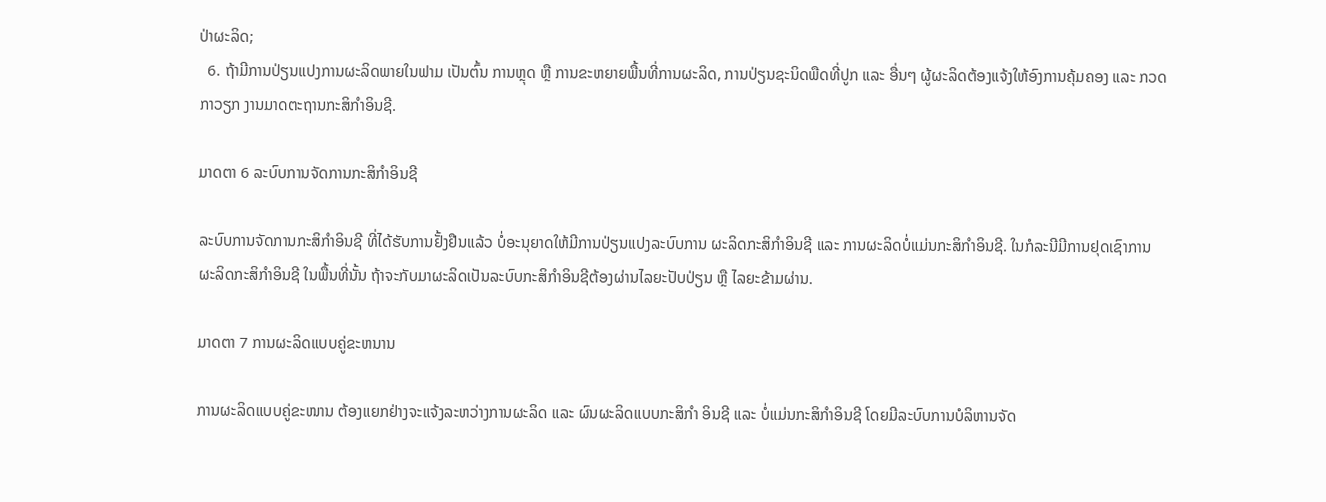ປ່າຜະລິດ;
  6. ຖ້າມີການປ່ຽນແປງການຜະລິດພາຍໃນຟາມ ເປັນຕົ້ນ ການຫຼຸດ ຫຼື ການຂະຫຍາຍພື້ນທີ່ການຜະລິດ, ການປ່ຽນຊະນິດພືດທີ່ປູກ ແລະ ອື່ນໆ ຜູ້ຜະລິດຕ້ອງແຈ້ງໃຫ້ອົງການຄຸ້ມຄອງ ແລະ ກວດກາວຽກ ງານມາດຕະຖານກະສິກໍາອິນຊີ.

ມາດຕາ 6 ລະບົບການຈັດການກະສິກໍາອິນຊີ

ລະບົບການຈັດການກະສິກໍາອິນຊີ ທີ່ໄດ້ຮັບການຢັ້ງຢືນແລ້ວ ບໍ່ອະນຸຍາດໃຫ້ມີການປ່ຽນແປງລະບົບການ ຜະລິດກະສິກໍາອິນຊີ ແລະ ການຜະລິດບໍ່ແມ່ນກະສິກໍາອິນຊີ. ໃນກໍລະນີມີການຢຸດເຊົາການຜະລິດກະສິກໍາອິນຊີ ໃນພື້ນທີ່ນັ້ນ ຖ້າຈະກັບມາຜະລິດເປັນລະບົບກະສິກໍາອິນຊີຕ້ອງຜ່ານໄລຍະປັບປ່ຽນ ຫຼື ໄລຍະຂ້າມຜ່ານ.

ມາດຕາ 7 ການຜະລິດແບບຄູ່ຂະຫນານ

ການຜະລິດແບບຄູ່ຂະໜານ ຕ້ອງແຍກຢ່າງຈະແຈ້ງລະຫວ່າງການຜະລິດ ແລະ ຜົນຜະລິດແບບກະສິກໍາ ອິນຊີ ແລະ ບໍ່ແມ່ນກະສິກໍາອິນຊີ ໂດຍມີລະບົບການບໍລິຫານຈັດ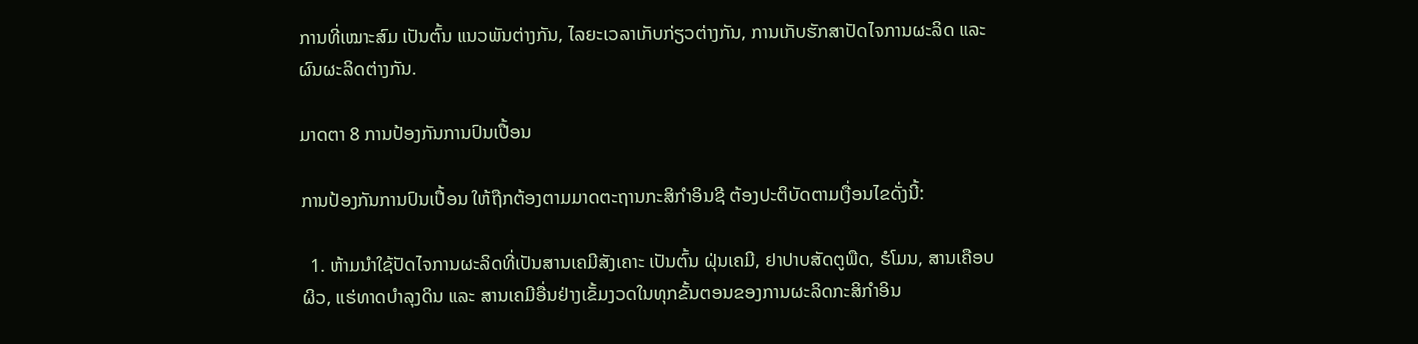ການທີ່ເໝາະສົມ ເປັນຕົ້ນ ແນວພັນຕ່າງກັນ, ໄລຍະເວລາເກັບກ່ຽວຕ່າງກັນ, ການເກັບຮັກສາປັດໄຈການຜະລິດ ແລະ ຜົນຜະລິດຕ່າງກັນ.

ມາດຕາ 8 ການປ້ອງກັນການປົນເປື້ອນ

ການປ້ອງກັນການປົນເປື້ອນ ໃຫ້ຖືກຕ້ອງຕາມມາດຕະຖານກະສິກໍາອິນຊີ ຕ້ອງປະຕິບັດຕາມເງື່ອນໄຂດັ່ງນີ້:

  1. ຫ້າມນໍາໃຊ້ປັດໄຈການຜະລິດທີ່ເປັນສານເຄມີສັງເຄາະ ເປັນຕົ້ນ ຝຸ່ນເຄມີ, ຢາປາບສັດຕູພືດ, ຮໍໂມນ, ສານເຄືອບຜິວ, ແຮ່ທາດບໍາລຸງດິນ ແລະ ສານເຄມີອື່ນຢ່າງເຂັ້ມງວດໃນທຸກຂັ້ນຕອນຂອງການຜະລິດກະສິກໍາອິນ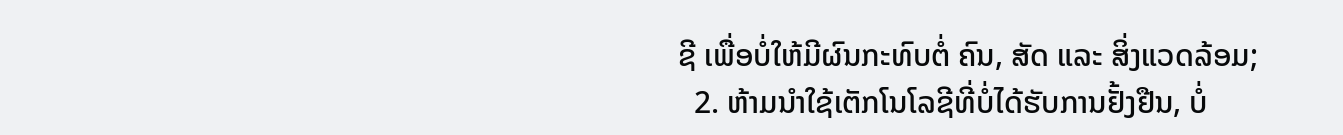ຊີ ເພື່ອບໍ່ໃຫ້ມີຜົນກະທົບຕໍ່ ຄົນ, ສັດ ແລະ ສິ່ງແວດລ້ອມ;
  2. ຫ້າມນໍາໃຊ້ເຕັກໂນໂລຊີທີ່ບໍ່ໄດ້ຮັບການຢັ້ງຢືນ, ບໍ່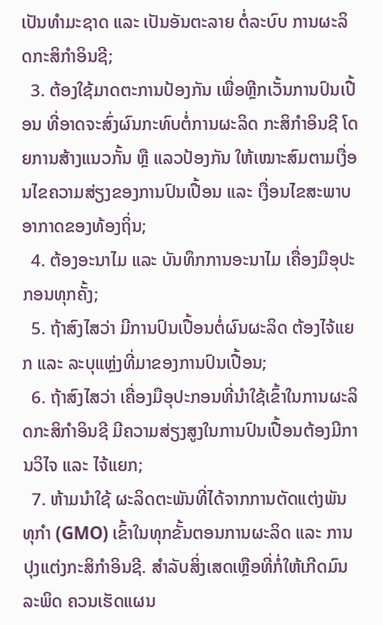ເປັນທໍາມະຊາດ ແລະ ເປັນອັນຕະລາຍ ຕໍ່ລະບົບ ການຜະລິດກະສິກໍາອິນຊີ;
  3. ຕ້ອງໃຊ້ມາດຕະການປ້ອງກັນ ເພື່ອຫຼີກເວັ້ນການປົນເປື້ອນ ທີ່ອາດຈະສົ່ງຜົນກະທົບຕໍ່ການຜະລິດ ກະສິກໍາອິນຊີ ໂດຍການສ້າງແນວກັ້ນ ຫຼື ແລວປ້ອງກັນ ໃຫ້ເໝາະສົມຕາມເງື່ອນໄຂຄວາມສ່ຽງຂອງການປົນເປື້ອນ ແລະ ເງື່ອນໄຂສະພາບອາກາດຂອງທ້ອງຖິ່ນ;
  4. ຕ້ອງອະນາໄມ ແລະ ບັນທຶກການອະນາໄມ ເຄື່ອງມືອຸປະກອນທຸກຄັ້ງ;
  5. ຖ້າສົງໄສວ່າ ມີການປົນເປື້ອນຕໍ່ຜົນຜະລິດ ຕ້ອງໄຈ້ແຍກ ແລະ ລະບຸແຫຼ່ງທີ່ມາຂອງການປົນເປື້ອນ;
  6. ຖ້າສົງໄສວ່າ ເຄື່ອງມືອຸປະກອນທີ່ນໍາໃຊ້ເຂົ້າໃນການຜະລິດກະສິກໍາອິນຊີ ມີຄວາມສ່ຽງສູງໃນການປົນເປື້ອນຕ້ອງມີການວິໄຈ ແລະ ໄຈ້ແຍກ;
  7. ຫ້າມນໍາໃຊ້ ຜະລິດຕະພັນທີ່ໄດ້ຈາກການຕັດແຕ່ງພັນທຸກໍາ (GMO) ເຂົ້າໃນທຸກຂັ້ນຕອນການຜະລິດ ແລະ ການປຸງແຕ່ງກະສິກໍາອິນຊີ. ສໍາລັບສິ່ງເສດເຫຼືອທີ່ກໍ່ໃຫ້ເກີດມົນລະພິດ ຄວນເຮັດແຜນ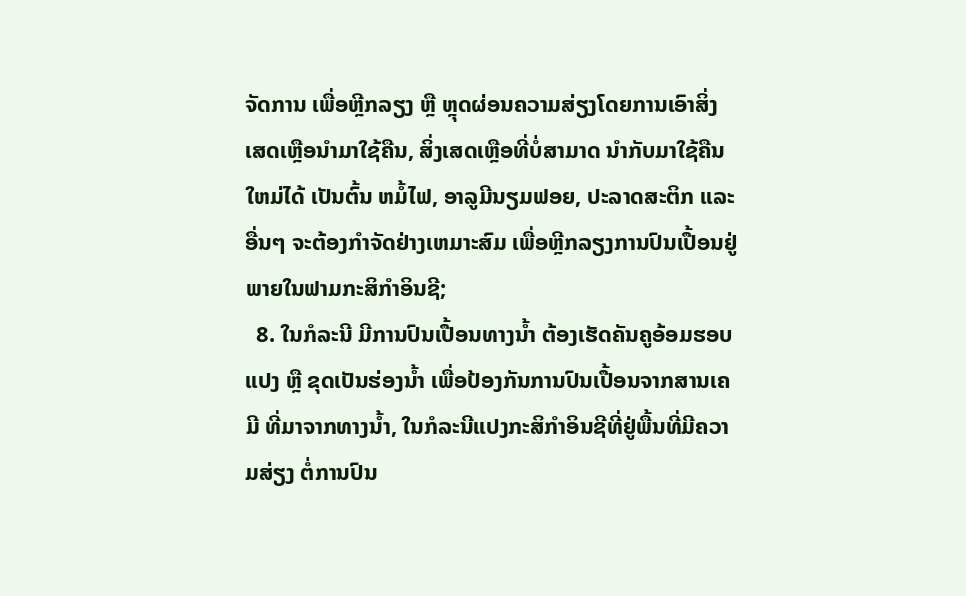ຈັດການ ເພື່ອຫຼີກລຽງ ຫຼື ຫຼຸດຜ່ອນຄວາມສ່ຽງໂດຍການເອົາສິ່ງເສດເຫຼືອນໍາມາໃຊ້ຄືນ, ສິ່ງເສດເຫຼືອທີ່ບໍ່ສາມາດ ນໍາກັບມາໃຊ້ຄືນໃຫມ່ໄດ້ ເປັນຕົ້ນ ຫມໍ້ໄຟ, ອາລູມີນຽມຟອຍ, ປະລາດສະຕິກ ແລະ ອື່ນໆ ຈະຕ້ອງກໍາຈັດຢ່າງເຫມາະສົມ ເພື່ອຫຼີກລຽງການປົນເປື້ອນຢູ່ພາຍໃນຟາມກະສິກໍາອິນຊີ;
  8. ໃນກໍລະນີ ມີການປົນເປື້ອນທາງນ້ຳ ຕ້ອງເຮັດຄັນຄູອ້ອມຮອບແປງ ຫຼື ຂຸດເປັນຮ່ອງນ້ຳ ເພື່ອປ້ອງກັນການປົນເປື້ອນຈາກສານເຄມີ ທີ່ມາຈາກທາງນ້ຳ, ໃນກໍລະນີແປງກະສິກໍາອິນຊີທີ່ຢູ່ພື້ນທີ່ມີຄວາມສ່ຽງ ຕໍ່ການປົນ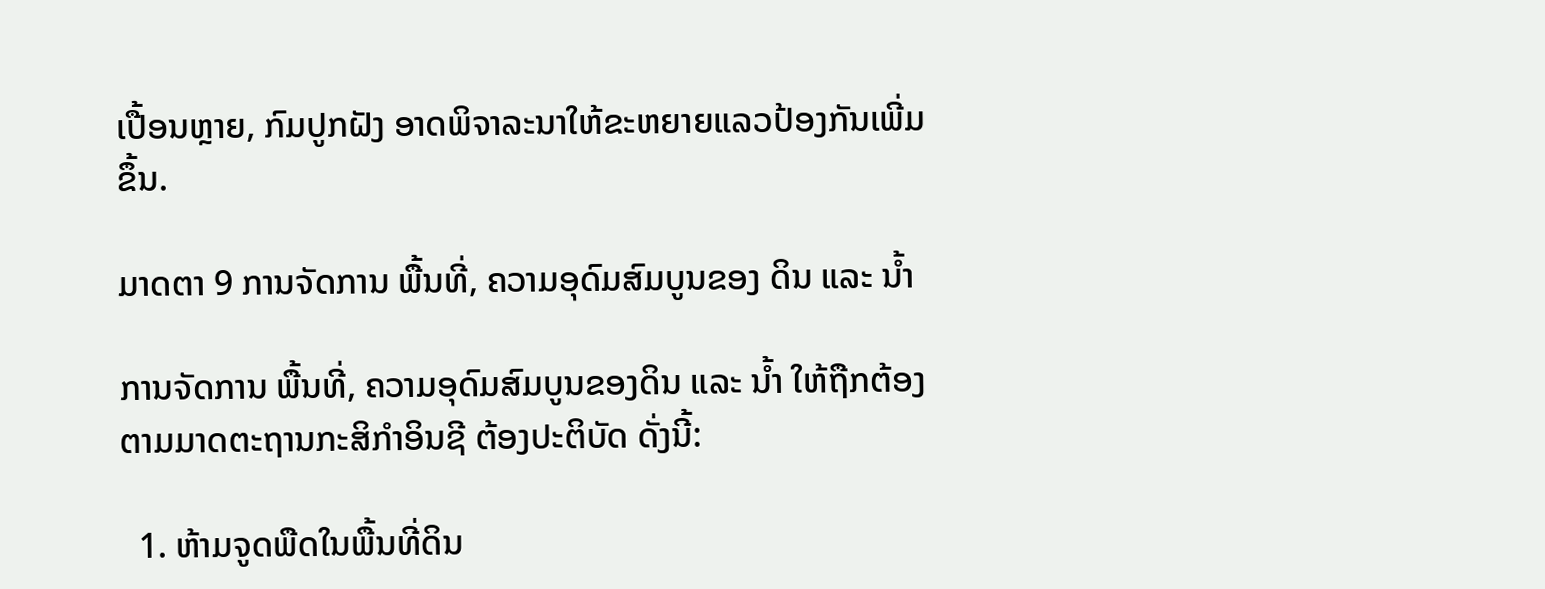ເປື້ອນຫຼາຍ, ກົມປູກຝັງ ອາດພິຈາລະນາໃຫ້ຂະຫຍາຍແລວປ້ອງກັນເພີ່ມຂຶ້ນ.

ມາດຕາ 9 ການຈັດການ ພື້ນທີ່, ຄວາມອຸດົມສົມບູນຂອງ ດິນ ແລະ ນ້ຳ

ການຈັດການ ພື້ນທີ່, ຄວາມອຸດົມສົມບູນຂອງດິນ ແລະ ນ້ຳ ໃຫ້ຖືກຕ້ອງຕາມມາດຕະຖານກະສິກໍາອິນຊີ ຕ້ອງປະຕິບັດ ດັ່ງນີ້:

  1. ຫ້າມຈູດພືດໃນພື້ນທີ່ດິນ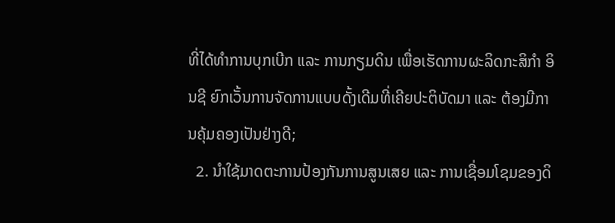ທີ່ໄດ້ທໍາການບຸກເບີກ ແລະ ການກຽມດິນ ເພື່ອເຮັດການຜະລິດກະສິກໍາ ອິນຊີ ຍົກເວັ້ນການຈັດການແບບດັ້ງເດີມທີ່ເຄີຍປະຕິບັດມາ ແລະ ຕ້ອງມີການຄຸ້ມຄອງເປັນຢ່າງດີ;
  2. ນໍາໃຊ້ມາດຕະການປ້ອງກັນການສູນເສຍ ແລະ ການເຊື່ອມໂຊມຂອງດິ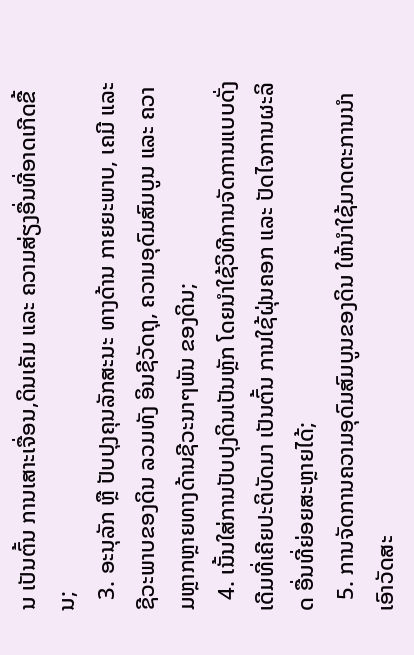ນ ເປັນຕົ້ນ ການເສາະເຈື່ອນ,ດິນເຄັມ ແລະ ຄວາມສ່ຽງອື່ນທີ່ອາດເກີດຂື້ນ;
  3. ອະນຸລັກ ຫຼື ປັບປຸງຄຸນລັກສະນະ ທາງດ້ານ ກາຍຍະພາບ, ເຄມີ ແລະ ຊີວະພາບຂອງດິນ ລວມທັງ ອິນຊີວັດຖຸ, ຄວາມອຸດົມສົມບູນ ແລະ ຄວາມຫຼາກຫຼາຍທາງດ້ານຊີວະນາໆພັນ ຂອງດິນ;
  4. ເນັ້ນໃສ່ການປັບປຸງດິນເປັນຫຼັກ ໂດຍນໍາໃຊ້ວິທີການຈັດການແບບດັ່ງເດີມທີ່ເຄີຍປະຕິບັດມາ ເປັນຕົ້ນ ການໃຊ້ຝຸ່ນຄອກ ແລະ ປັດໄຈການຜະລິດ ອື່ນທີ່ຍ່ອຍສະຫຼາຍໄດ້;
  5. ການຈັດການຄວາມອຸດົມສົມບູນຂອງດິນ ໃຫ້ນໍາໃຊ້ມາດຕະການນໍາເອົາວັດສະ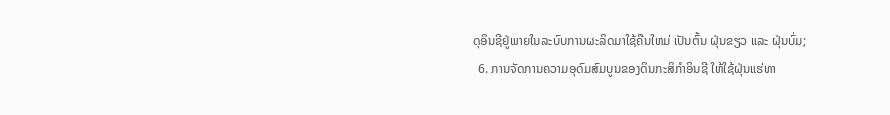ດຸອິນຊີຢູ່ພາຍໃນລະບົບການຜະລິດມາໃຊ້ຄືນໃຫມ່ ເປັນຕົ້ນ ຝຸ່ນຂຽວ ແລະ ຝຸ່ນບົ່ມ;
  6. ການຈັດການຄວາມອຸດົມສົມບູນຂອງດິນກະສິກໍາອິນຊີ ໃຫ້ໃຊ້ຝຸ່ນແຮ່ທາ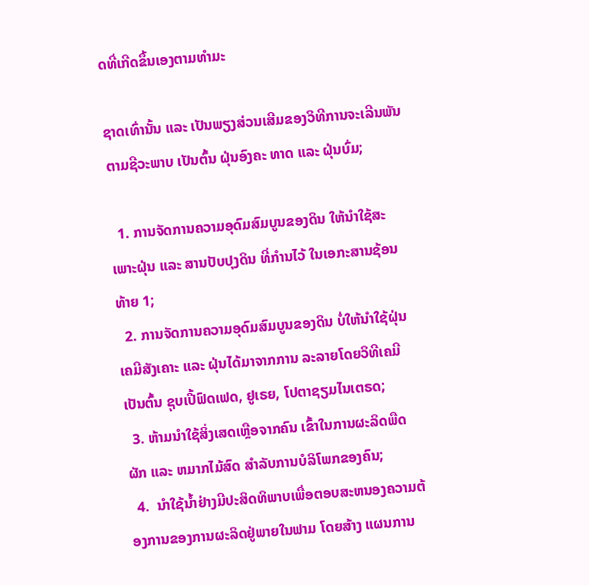ດທີ່ເກີດຂຶ້ນເອງຕາມທໍາມະ

ຊາດເທົ່ານັ້ນ ແລະ ເປັນພຽງສ່ວນເສີມຂອງວິທີການຈະເລີນພັນຕາມຊີວະພາບ ເປັນຕົ້ນ ຝຸ່ນອົງຄະ ທາດ ແລະ ຝຸ່ນບົ່ມ;

  1. ການຈັດການຄວາມອຸດົມສົມບູນຂອງດິນ ໃຫ້ນໍາໃຊ້ສະເພາະຝຸ່ນ ແລະ ສານປັບປຸງດິນ ທີ່ກໍານໄວ້ ໃນເອກະສານຊ້ອນທ້າຍ 1;
  2. ການຈັດການຄວາມອຸດົມສົມບູນຂອງດິນ ບໍ່ໃຫ້ນໍາໃຊ້ຝຸ່ນເຄມີສັງເຄາະ ແລະ ຝຸ່ນໄດ້ມາຈາກການ ລະລາຍໂດຍວິທີເຄມີ ເປັນຕົ້ນ ຊຸບເປີ້ຟົດເຟດ, ຢູເຣຍ, ໂປຕາຊຽມໄນເຕຣດ;
  3. ຫ້າມນໍາໃຊ້ສິ່ງເສດເຫຼືອຈາກຄົນ ເຂົ້າໃນການຜະລິດພືດຜັກ ແລະ ຫມາກໄມ້ສົດ ສໍາລັບການບໍລິໂພກຂອງຄົນ;
  4.  ນໍາໃຊ້ນ້ຳຢ່າງມີປະສິດທິພາບເພື່ອຕອບສະຫນອງຄວາມຕ້ອງການຂອງການຜະລິດຢູ່ພາຍໃນຟາມ ໂດຍສ້າງ ແຜນການ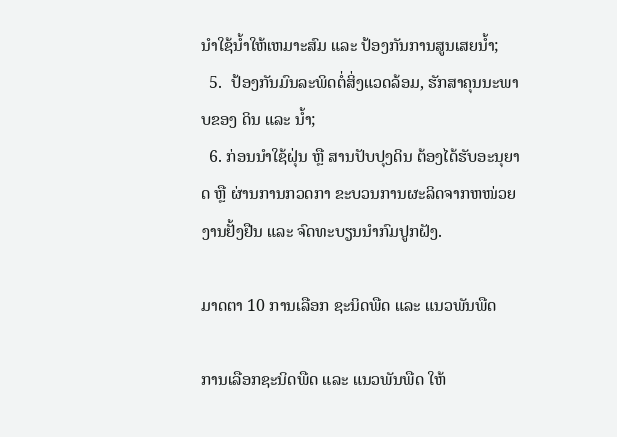ນໍາໃຊ້ນ້ຳໃຫ້ເຫມາະສົມ ແລະ ປ້ອງກັນການສູນເສຍນ້ຳ;
  5.  ປ້ອງກັນມົນລະພິດຕໍ່ສິ່ງແວດລ້ອມ, ຮັກສາຄຸນນະພາບຂອງ ດິນ ແລະ ນ້ຳ;
  6. ກ່ອນນໍາໃຊ້ຝຸ່ນ ຫຼື ສານປັບປຸງດິນ ຕ້ອງໄດ້ຮັບອະນຸຍາດ ຫຼື ຜ່ານການກວດກາ ຂະບວນການຜະລິດຈາກຫໜ່ວຍງານຢັ້ງຢືນ ແລະ ຈົດທະບຽນນໍາກົມປູກຝັງ.

ມາດຕາ 10 ການເລືອກ ຊະນິດພືດ ແລະ ແນວພັນພືດ

ການເລືອກຊະນິດພືດ ແລະ ແນວພັນພືດ ໃຫ້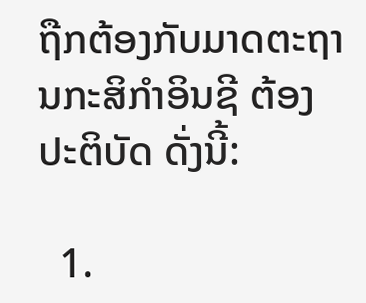ຖືກຕ້ອງກັບມາດຕະຖານກະສິກໍາອິນຊີ ຕ້ອງປະຕິບັດ ດັ່ງນີ້:

  1.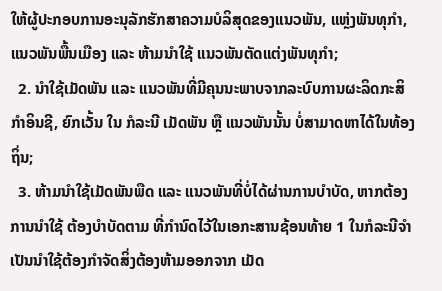ໃຫ້ຜູ້ປະກອບການອະນຸລັກຮັກສາຄວາມບໍລິສຸດຂອງແນວພັນ, ແຫຼ່ງພັນທຸກໍາ, ແນວພັນພື້ນເມືອງ ແລະ ຫ້າມນໍາໃຊ້ ແນວພັນຕັດແຕ່ງພັນທຸກໍາ;
  2. ນໍາໃຊ້ເມັດພັນ ແລະ ແນວພັນທີ່ມີຄຸນນະພາບຈາກລະບົບການຜະລິດກະສິກໍາອິນຊີ, ຍົກເວັ້ນ ໃນ ກໍລະນີ ເມັດພັນ ຫຼື ແນວພັນນັ້ນ ບໍ່ສາມາດຫາໄດ້ໃນທ້ອງຖິ່ນ;
  3. ຫ້າມນໍາໃຊ້ເມັດພັນພືດ ແລະ ແນວພັນທີ່ບໍ່ໄດ້ຜ່ານການບໍາບັດ, ຫາກຕ້ອງການນໍາໃຊ້ ຕ້ອງບໍາບັດຕາມ ທີ່ກໍານົດໄວ້ໃນເອກະສານຊ້ອນທ້າຍ 1 ໃນກໍລະນີຈໍາເປັນນໍາໃຊ້ຕ້ອງກໍາຈັດສິ່ງຕ້ອງຫ້າມອອກຈາກ ເມັດ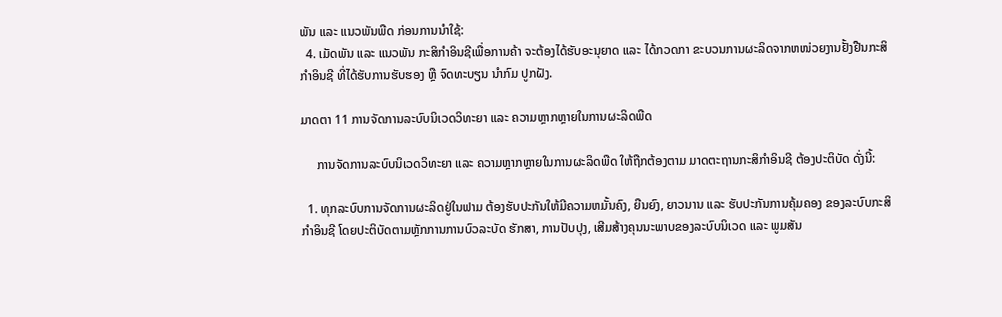ພັນ ແລະ ແນວພັນພືດ ກ່ອນການນໍາໃຊ້:
  4. ເມັດພັນ ແລະ ແນວພັນ ກະສິກໍາອິນຊີເພື່ອການຄ້າ ຈະຕ້ອງໄດ້ຮັບອະນຸຍາດ ແລະ ໄດ້ກວດກາ ຂະບວນການຜະລິດຈາກຫໜ່ວຍງານຢັ້ງຢືນກະສິກໍາອິນຊີ ທີ່ໄດ້ຮັບການຮັບຮອງ ຫຼື ຈົດທະບຽນ ນໍາກົມ ປູກຝັງ.

ມາດຕາ 11 ການຈັດການລະບົບນິເວດວິທະຍາ ແລະ ຄວາມຫຼາກຫຼາຍໃນການຜະລິດພືດ

     ການຈັດການລະບົບນິເວດວິທະຍາ ແລະ ຄວາມຫຼາກຫຼາຍໃນການຜະລິດພືດ ໃຫ້ຖືກຕ້ອງຕາມ ມາດຕະຖານກະສິກໍາອິນຊີ ຕ້ອງປະຕິບັດ ດັ່ງນີ້:

  1. ທຸກລະບົບການຈັດການຜະລິດຢູ່ໃນຟາມ ຕ້ອງຮັບປະກັນໃຫ້ມີຄວາມຫມັ້ນຄົງ, ຍືນຍົງ, ຍາວນານ ແລະ ຮັບປະກັນການຄຸ້ມຄອງ ຂອງລະບົບກະສິກໍາອິນຊີ ໂດຍປະຕິບັດຕາມຫຼັກການການບົວລະບັດ ຮັກສາ, ການປັບປຸງ, ເສີມສ້າງຄຸນນະພາບຂອງລະບົບນິເວດ ແລະ ພູມສັນ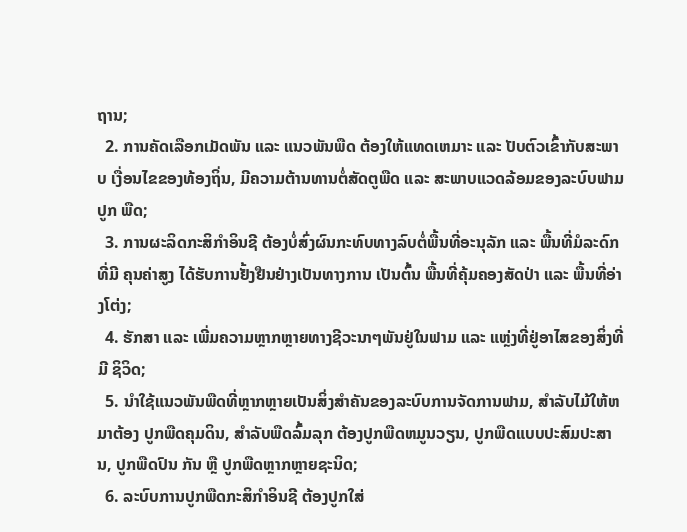ຖານ;
  2. ການຄັດເລືອກເມັດພັນ ແລະ ແນວພັນພືດ ຕ້ອງໃຫ້ແທດເຫມາະ ແລະ ປັບຕົວເຂົ້າກັບສະພາບ ເງື່ອນໄຂຂອງທ້ອງຖິ່ນ, ມີຄວາມຕ້ານທານຕໍ່ສັດຕູພືດ ແລະ ສະພາບແວດລ້ອມຂອງລະບົບຟາມປູກ ພືດ;
  3. ການຜະລິດກະສິກໍາອິນຊີ ຕ້ອງບໍ່ສົ່ງຜົນກະທົບທາງລົບຕໍ່ພື້ນທີ່ອະນຸລັກ ແລະ ພື້ນທີ່ມໍລະດົກທີ່ມີ ຄຸນຄ່າສູງ ໄດ້ຮັບການຢັ້ງຢືນຢ່າງເປັນທາງການ ເປັນຕົ້ນ ພື້ນທີ່ຄຸ້ມຄອງສັດປ່າ ແລະ ພື້ນທີ່ອ່າງໂຕ່ງ;
  4. ຮັກສາ ແລະ ເພີ່ມຄວາມຫຼາກຫຼາຍທາງຊີວະນາໆພັນຢູ່ໃນຟາມ ແລະ ແຫຼ່ງທີ່ຢູ່ອາໄສຂອງສິ່ງທີ່ມີ ຊິວິດ;
  5. ນໍາໃຊ້ແນວພັນພືດທີ່ຫຼາກຫຼາຍເປັນສິ່ງສໍາຄັນຂອງລະບົບການຈັດການຟາມ, ສໍາລັບໄມ້ໃຫ້ຫມາຕ້ອງ ປູກພືດຄຸມດິນ, ສໍາລັບພືດລົ້ມລຸກ ຕ້ອງປູກພືດຫມູນວຽນ, ປູກພືດແບບປະສົມປະສານ, ປູກພືດປົນ ກັນ ຫຼື ປູກພືດຫຼາກຫຼາຍຊະນິດ;
  6. ລະບົບການປູກພືດກະສິກໍາອິນຊີ ຕ້ອງປູກໃສ່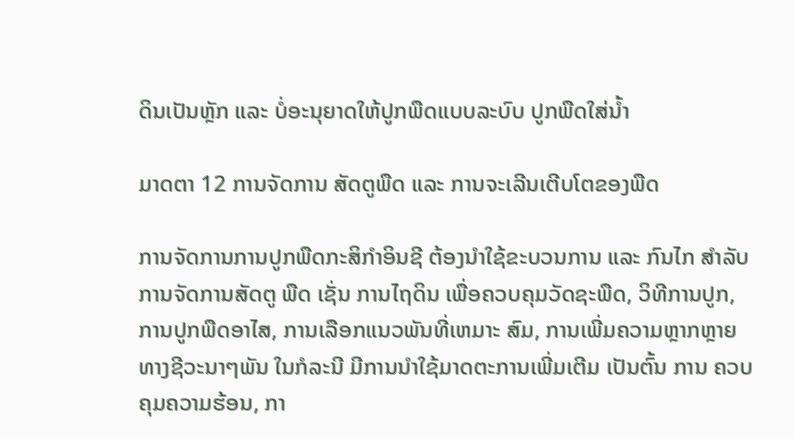ດິນເປັນຫຼັກ ແລະ ບໍ່ອະນຸຍາດໃຫ້ປູກພືດແບບລະບົບ ປູກພືດໃສ່ນ້ຳ

ມາດຕາ 12 ການຈັດການ ສັດຕູພືດ ແລະ ການຈະເລີນເຕີບໂຕຂອງພືດ

ການຈັດການການປູກພືດກະສິກໍາອິນຊີ ຕ້ອງນໍາໃຊ້ຂະບວນການ ແລະ ກົນໄກ ສໍາລັບການຈັດການສັດຕູ ພືດ ເຊັ່ນ ການໄຖດິນ ເພື່ອຄວບຄຸມວັດຊະພືດ, ວິທີການປູກ, ການປູກພືດອາໄສ, ການເລືອກແນວພັນທີ່ເຫມາະ ສົມ, ການເພີ່ມຄວາມຫຼາກຫຼາຍທາງຊີວະນາໆພັນ ໃນກໍລະນີ ມີການນໍາໃຊ້ມາດຕະການເພີ່ມເຕີມ ເປັນຕົ້ນ ການ ຄວບຄຸມຄວາມຮ້ອນ, ກາ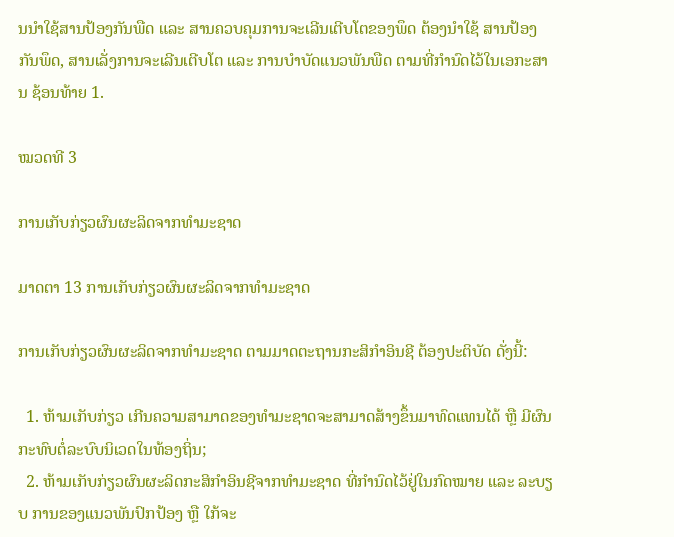ນນໍາໃຊ້ສານປ້ອງກັນພືດ ແລະ ສານຄວບຄຸມການຈະເລີນເຕີບໂຕຂອງພຶດ ຕ້ອງນໍາໃຊ້ ສານປ້ອງກັນພຶດ, ສານເລັ່ງການຈະເລີນເຕີບໂຕ ແລະ ການບໍາບັດແນວພັນພືດ ຕາມທີ່ກໍານົດໄວ້ໃນເອກະສານ ຊ້ອນທ້າຍ 1.

ໝວດທີ 3

ການເກັບກ່ຽວຜົນຜະລິດຈາກທໍາມະຊາດ

ມາດຕາ 13 ການເກັບກ່ຽວຜົນຜະລິດຈາກທໍາມະຊາດ

ການເກັບກ່ຽວຜົນຜະລິດຈາກທໍາມະຊາດ ຕາມມາດຕະຖານກະສິກໍາອິນຊີ ຕ້ອງປະຕິບັດ ດັ່ງນີ້:

  1. ຫ້າມເກັບກ່ຽວ ເກີນຄວາມສາມາດຂອງທໍາມະຊາດຈະສາມາດສ້າງຂຶ້ນມາທົດແທນໄດ້ ຫຼື ມີຜົນ ກະທົບຕໍ່ລະບົບນິເວດໃນທ້ອງຖິ່ນ;
  2. ຫ້າມເກັບກ່ຽວຜົນຜະລິດກະສິກໍາອິນຊີຈາກທໍາມະຊາດ ທີ່ກໍານົດໄວ້ຢູ່ໃນກົດໝາຍ ແລະ ລະບຽບ ການຂອງແນວພັນປົກປ້ອງ ຫຼື ໃກ້ຈະ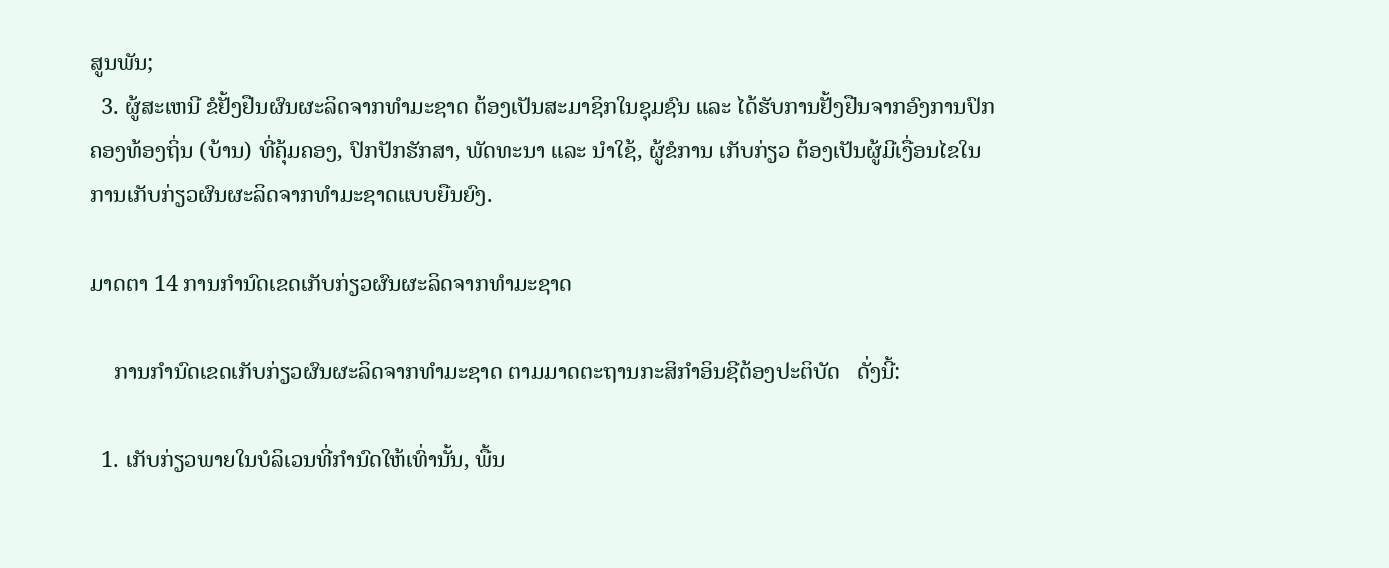ສູນພັນ;
  3. ຜູ້ສະເຫນີ ຂໍຢັ້ງຢືນຜົນຜະລິດຈາກທໍາມະຊາດ ຕ້ອງເປັນສະມາຊິກໃນຊຸມຊົນ ແລະ ໄດ້ຮັບການຢັ້ງຢືນຈາກອົງການປົກຄອງທ້ອງຖິ່ນ (ບ້ານ) ທີ່ຄຸ້ມຄອງ, ປົກປັກຮັກສາ, ພັດທະນາ ແລະ ນໍາໃຊ້, ຜູ້ຂໍການ ເກັບກ່ຽວ ຕ້ອງເປັນຜູ້ມີເງື່ອນໄຂໃນການເກັບກ່ຽວຜົນຜະລິດຈາກທໍາມະຊາດແບບຍືນຍົງ.

ມາດຕາ 14 ການກໍານົດເຂດເກັບກ່ຽວຜົນຜະລິດຈາກທໍາມະຊາດ

    ການກໍານົດເຂດເກັບກ່ຽວຜົນຜະລິດຈາກທໍາມະຊາດ ຕາມມາດຕະຖານກະສິກໍາອິນຊີຕ້ອງປະຕິບັດ   ດັ່ງນີ້:

  1. ເກັບກ່ຽວພາຍໃນບໍລິເວນທີ່ກໍານົດໃຫ້ເທົ່ານັ້ນ, ພື້ນ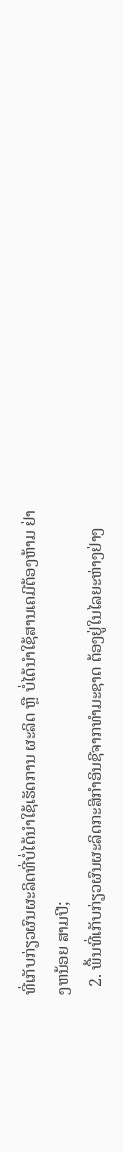ທີ່ເກັບກ່ຽວຜົນຜະລິດທີ່ບໍ່ໄດ້ນໍາໃຊ້ເຮັດການ ຜະລິດ ຫຼື ບໍ່ໄດ້ນໍາໃຊ້ສານເຄມີຕ້ອງຫ້າມ ຢ່າງຫນ້ອຍ ສາມປີ;
  2. ພື້ນທີ່ເກັບກ່ຽວຜົນຜະລິດກະສິກໍາອິນຊີຈາກທໍາມະຊາດ ຕ້ອງຢູ່ໃນໄລຍະຫ່າງຢ່າງ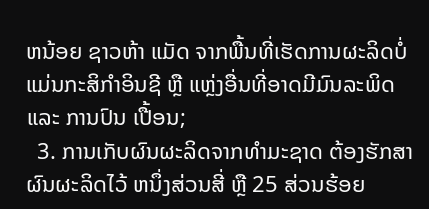ຫນ້ອຍ ຊາວຫ້າ ແມັດ ຈາກພື້ນທີ່ເຮັດການຜະລິດບໍ່ແມ່ນກະສິກໍາອິນຊີ ຫຼື ແຫຼ່ງອື່ນທີ່ອາດມີມົນລະພິດ ແລະ ການປົນ ເປື້ອນ;
  3. ການເກັບຜົນຜະລິດຈາກທໍາມະຊາດ ຕ້ອງຮັກສາຜົນຜະລິດໄວ້ ຫນຶ່ງສ່ວນສີ່ ຫຼື 25 ສ່ວນຮ້ອຍ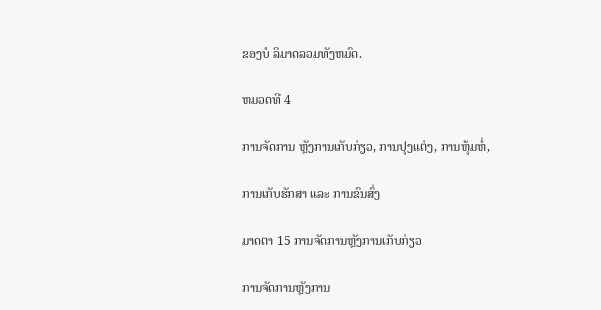ຂອງບໍ ລິມາດລວມທັງຫມົດ.

ຫມວດທີ 4

ການຈັດການ ຫຼັງການເກັບກ່ຽວ, ການປຸງແຕ່ງ, ການຫຸ້ມຫໍ່,

ການເກັບຮັກສາ ແລະ ການຂົນສົ່ງ

ມາດຕາ 15 ການຈັດການຫຼັງການເກັບກ່ຽວ

ການຈັດການຫຼັງການ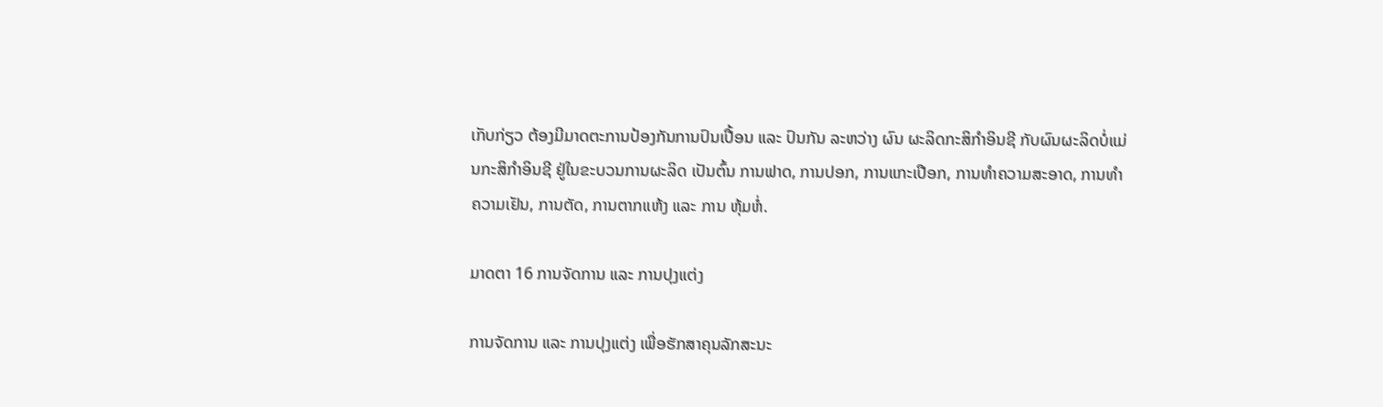ເກັບກ່ຽວ ຕ້ອງມີມາດຕະການປ້ອງກັນການປົນເປື້ອນ ແລະ ປົນກັນ ລະຫວ່າງ ຜົນ ຜະລິດກະສິກໍາອິນຊີ ກັບຜົນຜະລິດບໍ່ແມ່ນກະສິກໍາອິນຊີ ຢູ່ໃນຂະບວນການຜະລິດ ເປັນຕົ້ນ ການຟາດ, ການປອກ, ການແກະເປືອກ, ການທໍາຄວາມສະອາດ, ການທໍາຄວາມເຢັນ, ການຕັດ, ການຕາກແຫ້ງ ແລະ ການ ຫຸ້ມຫໍ່.

ມາດຕາ 16 ການຈັດການ ແລະ ການປຸງແຕ່ງ

ການຈັດການ ແລະ ການປຸງແຕ່ງ ເພື່ອຮັກສາຄຸນລັກສະນະ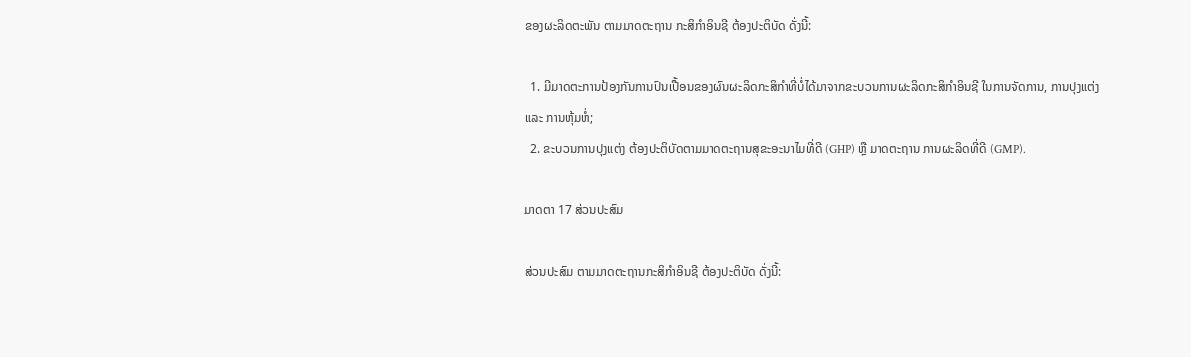ຂອງຜະລິດຕະພັນ ຕາມມາດຕະຖານ ກະສິກໍາອິນຊີ ຕ້ອງປະຕິບັດ ດັ່ງນີ້:

  1. ມີມາດຕະການປ້ອງກັນການປົນເປື້ອນຂອງຜົນຜະລິດກະສິກໍາທີ່ບໍ່ໄດ້ມາຈາກຂະບວນການຜະລິດກະສິກໍາອິນຊີ ໃນການຈັດການ, ການປຸງແຕ່ງ ແລະ ການຫຸ້ມຫໍ່;
  2. ຂະບວນການປຸງແຕ່ງ ຕ້ອງປະຕິບັດຕາມມາດຕະຖານສຸຂະອະນາໄມທີ່ດີ (GHP) ຫຼື ມາດຕະຖານ ການຜະລິດທີ່ດີ (GMP).

ມາດຕາ 17 ສ່ວນປະສົມ

ສ່ວນປະສົມ ຕາມມາດຕະຖານກະສິກໍາອິນຊີ ຕ້ອງປະຕິບັດ ດັ່ງນີ້: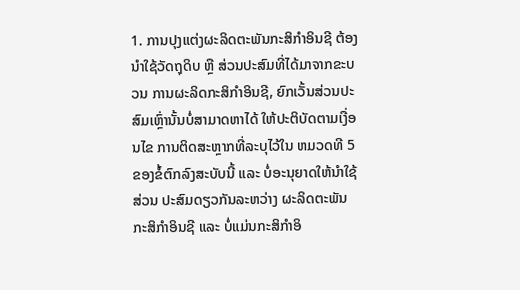1. ການປຸງແຕ່ງຜະລິດຕະພັນກະສິກໍາອິນຊີ ຕ້ອງນໍາໃຊ້ວັດຖຸດິບ ຫຼື ສ່ວນປະສົມທີ່ໄດ້ມາຈາກຂະບວນ ການຜະລິດກະສິກໍາອິນຊີ, ຍົກເວັ້ນສ່ວນປະສົມເຫຼົ່ານັ້ນບໍ່ສາມາດຫາໄດ້ ໃຫ້ປະຕິບັດຕາມເງື່ອນໄຂ ການຕິດສະຫຼາກທີ່ລະບຸໄວ້ໃນ ຫມວດທີ 5 ຂອງຂໍ້ຕົກລົງສະບັບນີ້ ແລະ ບໍ່ອະນຸຍາດໃຫ້ນໍາໃຊ້ສ່ວນ ປະສົມດຽວກັນລະຫວ່າງ ຜະລິດຕະພັນ ກະສິກໍາອິນຊີ ແລະ ບໍ່ແມ່ນກະສິກໍາອິ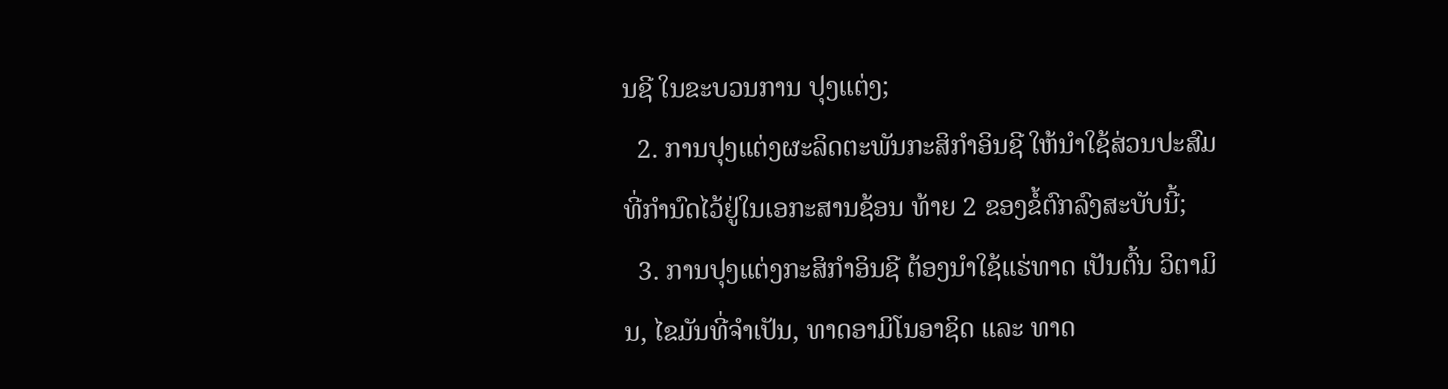ນຊີ ໃນຂະບວນການ ປຸງແຕ່ງ;
  2. ການປຸງແຕ່ງຜະລິດຕະພັນກະສິກໍາອິນຊີ ໃຫ້ນໍາໃຊ້ສ່ວນປະສົມ ທີ່ກໍານົດໄວ້ຢູ່ໃນເອກະສານຊ້ອນ ທ້າຍ 2 ຂອງຂໍ້ຕົກລົງສະບັບນີ້;
  3. ການປຸງແຕ່ງກະສິກໍາອິນຊີ ຕ້ອງນໍາໃຊ້ແຮ່ທາດ ເປັນຕົ້ນ ວິຕາມິນ, ໄຂມັນທີ່ຈໍາເປັນ, ທາດອາມິໂນອາຊິດ ແລະ ທາດ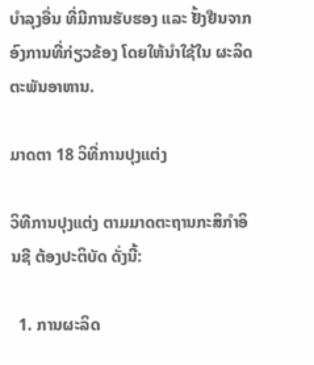ບໍາລຸງອື່ນ ທີ່ມີການຮັບຮອງ ແລະ ຢັ້ງຢືນຈາກອົງການທີ່ກ່ຽວຂ້ອງ ໂດຍໃຫ້ນໍາໃຊ້ໃນ ຜະລິດຕະພັນອາຫານ.

ມາດຕາ 18 ວິທີ່ການປຸງແຕ່ງ

ວິທີການປຸງແຕ່ງ ຕາມມາດຕະຖານກະສິກໍາອິນຊີ ຕ້ອງປະຕິບັດ ດັ່ງນີ້:

  1. ການຜະລິດ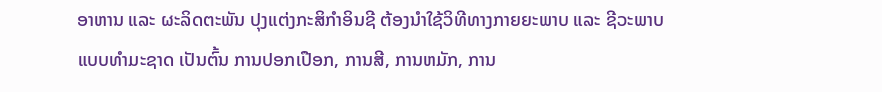ອາຫານ ແລະ ຜະລິດຕະພັນ ປຸງແຕ່ງກະສິກໍາອິນຊີ ຕ້ອງນໍາໃຊ້ວິທີທາງກາຍຍະພາບ ແລະ ຊີວະພາບ ແບບທໍາມະຊາດ ເປັນຕົ້ນ ການປອກເປືອກ, ການສີ, ການຫມັກ, ການ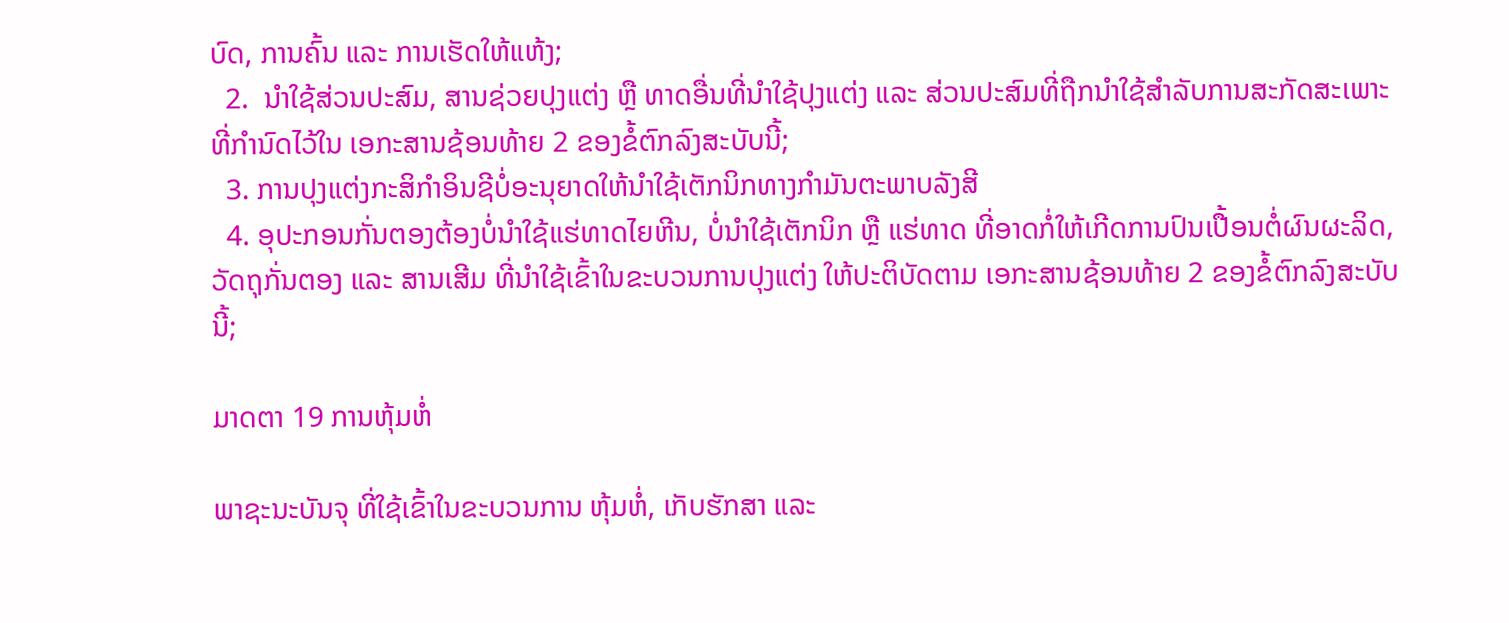ບົດ, ການຄົ້ນ ແລະ ການເຮັດໃຫ້ແຫ້ງ;
  2.  ນໍາໃຊ້ສ່ວນປະສົມ, ສານຊ່ວຍປຸງແຕ່ງ ຫຼື ທາດອື່ນທີ່ນໍາໃຊ້ປຸງແຕ່ງ ແລະ ສ່ວນປະສົມທີ່ຖືກນໍາໃຊ້ສໍາລັບການສະກັດສະເພາະ ທີ່ກໍານົດໄວ້ໃນ ເອກະສານຊ້ອນທ້າຍ 2 ຂອງຂໍ້ຕົກລົງສະບັບນີ້;
  3. ການປຸງແຕ່ງກະສິກໍາອິນຊີບໍ່ອະນຸຍາດໃຫ້ນໍາໃຊ້ເຕັກນິກທາງກໍາມັນຕະພາບລັງສີ
  4. ອຸປະກອນກັ່ນຕອງຕ້ອງບໍ່ນໍາໃຊ້ແຮ່ທາດໄຍຫີນ, ບໍ່ນໍາໃຊ້ເຕັກນິກ ຫຼື ແຮ່ທາດ ທີ່ອາດກໍ່ໃຫ້ເກີດການປົນເປື້ອນຕໍ່ຜົນຜະລິດ, ວັດຖຸກັ່ນຕອງ ແລະ ສານເສີມ ທີ່ນໍາໃຊ້ເຂົ້າໃນຂະບວນການປຸງແຕ່ງ ໃຫ້ປະຕິບັດຕາມ ເອກະສານຊ້ອນທ້າຍ 2 ຂອງຂໍ້ຕົກລົງສະບັບນີ້;

ມາດຕາ 19 ການຫຸ້ມຫໍ່

ພາຊະນະບັນຈຸ ທີ່ໃຊ້ເຂົ້າໃນຂະບວນການ ຫຸ້ມຫໍ່, ເກັບຮັກສາ ແລະ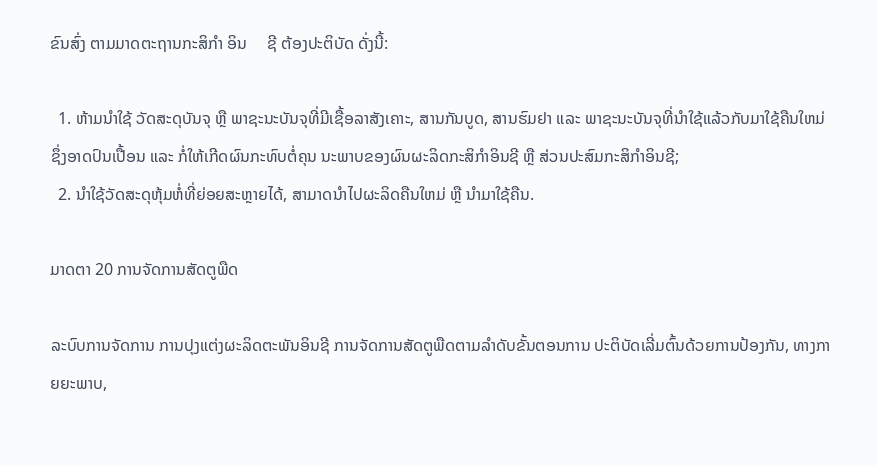ຂົນສົ່ງ ຕາມມາດຕະຖານກະສິກໍາ ອິນ     ຊີ ຕ້ອງປະຕິບັດ ດັ່ງນີ້:

  1. ຫ້າມນໍາໃຊ້ ວັດສະດຸບັນຈຸ ຫຼື ພາຊະນະບັນຈຸທີ່ມີເຊື້ອລາສັງເຄາະ, ສານກັນບູດ, ສານຮົມຢາ ແລະ ພາຊະນະບັນຈຸທີ່ນໍາໃຊ້ແລ້ວກັບມາໃຊ້ຄືນໃຫມ່ ຊຶ່ງອາດປົນເປື້ອນ ແລະ ກໍ່ໃຫ້ເກີດຜົນກະທົບຕໍ່ຄຸນ ນະພາບຂອງຜົນຜະລິດກະສິກໍາອິນຊີ ຫຼື ສ່ວນປະສົມກະສິກໍາອິນຊີ;
  2. ນໍາໃຊ້ວັດສະດຸຫຸ້ມຫໍ່ທີ່ຍ່ອຍສະຫຼາຍໄດ້, ສາມາດນໍາໄປຜະລິດຄືນໃຫມ່ ຫຼື ນໍາມາໃຊ້ຄືນ.

ມາດຕາ 20 ການຈັດການສັດຕູພືດ

ລະບົບການຈັດການ ການປຸງແຕ່ງຜະລິດຕະພັນອິນຊີ ການຈັດການສັດຕູພືດຕາມລໍາດັບຂັ້ນຕອນການ ປະຕິບັດເລີ່ມຕົ້ນດ້ວຍການປ້ອງກັນ, ທາງກາຍຍະພາບ,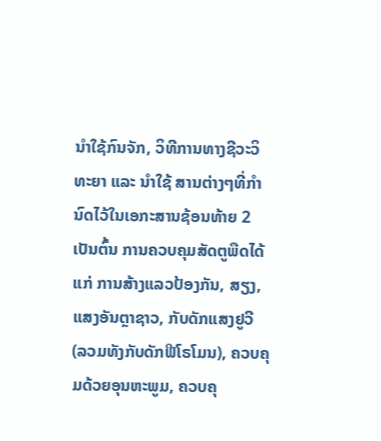ນໍາໃຊ້ກົນຈັກ, ວິທີການທາງຊີວະວິທະຍາ ແລະ ນໍາໃຊ້ ສານຕ່າງໆທີ່ກໍານົດໄວ້ໃນເອກະສານຊ້ອນທ້າຍ 2 ເປັນຕົ້ນ ການຄວບຄຸມສັດຕູພືດໄດ້ແກ່ ການສ້າງແລວປ້ອງກັນ, ສຽງ, ແສງອັນຕຼາຊາວ, ກັບດັກແສງຢູວີ (ລວມທັງກັບດັກຟີໂຣໂມນ), ຄວບຄຸມດ້ວຍອຸນຫະພູມ, ຄວບຄຸ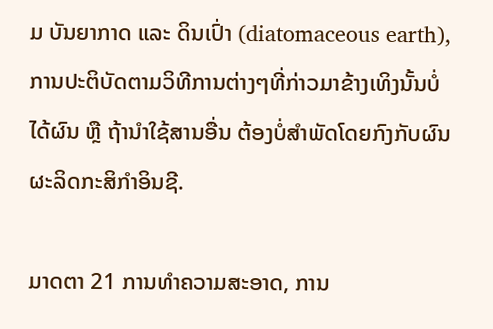ມ ບັນຍາກາດ ແລະ ດິນເປົ່າ (diatomaceous earth), ການປະຕິບັດຕາມວິທີການຕ່າງໆທີ່ກ່າວມາຂ້າງເທິງນັ້ນບໍ່ ໄດ້ຜົນ ຫຼື ຖ້ານໍາໃຊ້ສານອື່ນ ຕ້ອງບໍ່ສໍາພັດໂດຍກົງກັບຜົນຜະລິດກະສິກໍາອິນຊີ.

ມາດຕາ 21 ການທໍາຄວາມສະອາດ, ການ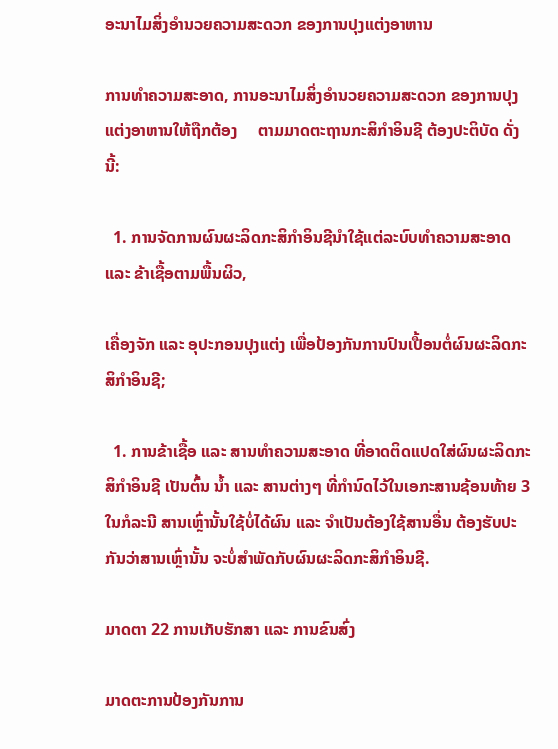ອະນາໄມສິ່ງອໍານວຍຄວາມສະດວກ ຂອງການປຸງແຕ່ງອາຫານ

ການທໍາຄວາມສະອາດ, ການອະນາໄມສິ່ງອໍານວຍຄວາມສະດວກ ຂອງການປຸງແຕ່ງອາຫານໃຫ້ຖືກຕ້ອງ     ຕາມມາດຕະຖານກະສິກໍາອິນຊີ ຕ້ອງປະຕິບັດ ດັ່ງນີ້:

  1. ການຈັດການຜົນຜະລິດກະສິກໍາອິນຊີນໍາໃຊ້ແຕ່ລະບົບທໍາຄວາມສະອາດ ແລະ ຂ້າເຊື້ອຕາມພື້ນຜິວ,

ເຄື່ອງຈັກ ແລະ ອຸປະກອນປຸງແຕ່ງ ເພື່ອປ້ອງກັນການປົນເປື້ອນຕໍ່ຜົນຜະລິດກະສິກໍາອິນຊີ;

  1. ການຂ້າເຊື້ອ ແລະ ສານທໍາຄວາມສະອາດ ທີ່ອາດຕິດແປດໃສ່ຜົນຜະລິດກະສິກໍາອິນຊີ ເປັນຕົ້ນ ນ້ຳ ແລະ ສານຕ່າງໆ ທີ່ກໍານົດໄວ້ໃນເອກະສານຊ້ອນທ້າຍ 3 ໃນກໍລະນີ ສານເຫຼົ່ານັ້ນໃຊ້ບໍ່ໄດ້ຜົນ ແລະ ຈໍາເປັນຕ້ອງໃຊ້ສານອື່ນ ຕ້ອງຮັບປະກັນວ່າສານເຫຼົ່ານັ້ນ ຈະບໍ່ສໍາພັດກັບຜົນຜະລິດກະສິກໍາອິນຊີ.

ມາດຕາ 22 ການເກັບຮັກສາ ແລະ ການຂົນສົ່ງ

ມາດຕະການປ້ອງກັນການ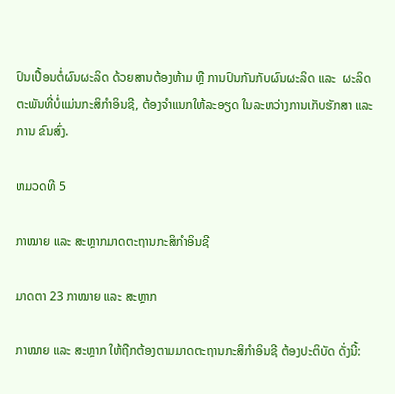ປົນເປື້ອນຕໍ່ຜົນຜະລິດ ດ້ວຍສານຕ້ອງຫ້າມ ຫຼື ການປົນກັນກັບຜົນຜະລິດ ແລະ  ຜະລິດຕະພັນທີ່ບໍ່ແມ່ນກະສິກໍາອິນຊີ, ຕ້ອງຈໍາແນກໃຫ້ລະອຽດ ໃນລະຫວ່າງການເກັບຮັກສາ ແລະ ການ ຂົນສົ່ງ.

ຫມວດທີ 5

ກາໝາຍ ແລະ ສະຫຼາກມາດຕະຖານກະສິກໍາອິນຊີ

ມາດຕາ 23 ກາໝາຍ ແລະ ສະຫຼາກ

ກາໝາຍ ແລະ ສະຫຼາກ ໃຫ້ຖືກຕ້ອງຕາມມາດຕະຖານກະສິກໍາອິນຊີ ຕ້ອງປະຕິບັດ ດັ່ງນີ້: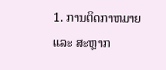1. ການຕິດກາຫມາຍ ແລະ ສະຫຼາກ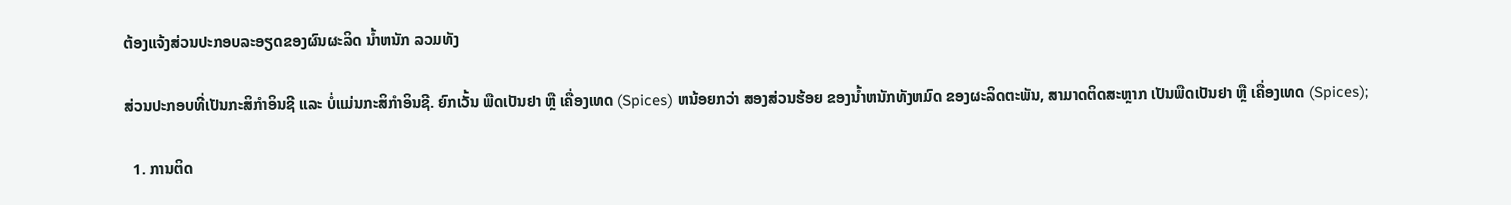ຕ້ອງແຈ້ງສ່ວນປະກອບລະອຽດຂອງຜົນຜະລິດ ນ້ຳຫນັກ ລວມທັງ

ສ່ວນປະກອບທີ່ເປັນກະສິກໍາອິນຊີ ແລະ ບໍ່ແມ່ນກະສິກໍາອິນຊີ. ຍົກເວັ້ນ ພືດເປັນຢາ ຫຼື ເຄື່ອງເທດ (Spices) ຫນ້ອຍກວ່າ ສອງສ່ວນຮ້ອຍ ຂອງນ້ຳຫນັກທັງຫມົດ ຂອງຜະລິດຕະພັນ, ສາມາດຕິດສະຫຼາກ ເປັນພືດເປັນຢາ ຫຼື ເຄື່ອງເທດ (Spices);

  1. ການຕິດ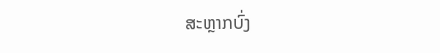ສະຫຼາກບົ່ງ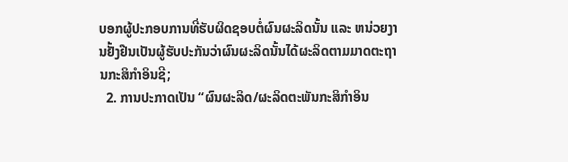ບອກຜູ້ປະກອບການທີ່ຮັບຜິດຊອບຕໍ່ຜົນຜະລິດນັ້ນ ແລະ ຫນ່ວຍງານຢັ້ງຢືນເປັນຜູ້ຮັບປະກັນວ່າຜົນຜະລິດນັ້ນໄດ້ຜະລິດຕາມມາດຕະຖານກະສິກໍາອິນຊີ;
  2. ການປະກາດເປັນ “ຜົນຜະລິດ/ຜະລິດຕະພັນກະສິກໍາອິນ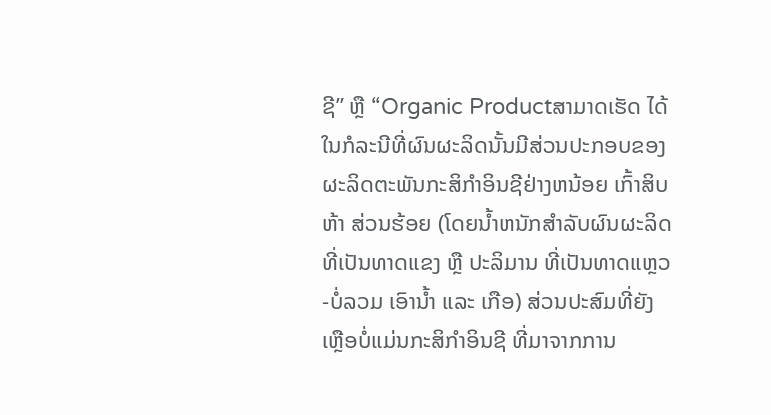ຊີ” ຫຼື “Organic Productສາມາດເຮັດ ໄດ້ໃນກໍລະນີທີ່ຜົນຜະລິດນັ້ນມີສ່ວນປະກອບຂອງຜະລິດຕະພັນກະສິກໍາອິນຊີຢ່າງຫນ້ອຍ ເກົ້າສິບຫ້າ ສ່ວນຮ້ອຍ (ໂດຍນ້ຳຫນັກສໍາລັບຜົນຜະລິດທີ່ເປັນທາດແຂງ ຫຼື ປະລິມານ ທີ່ເປັນທາດແຫຼວ-ບໍ່ລວມ ເອົານ້ຳ ແລະ ເກືອ) ສ່ວນປະສົມທີ່ຍັງເຫຼືອບໍ່ແມ່ນກະສິກໍາອິນຊີ ທີ່ມາຈາກການ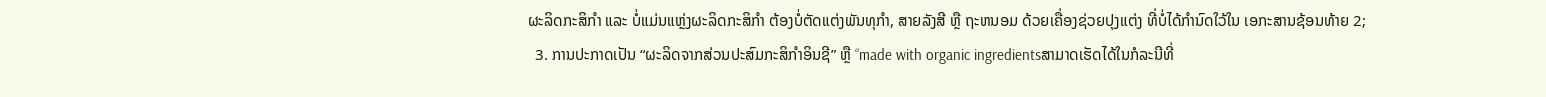ຜະລິດກະສິກໍາ ແລະ ບໍ່ແມ່ນແຫຼ່ງຜະລິດກະສິກໍາ ຕ້ອງບໍ່ຕັດແຕ່ງພັນທຸກໍາ, ສາຍລັງສີ ຫຼື ຖະຫນອມ ດ້ວຍເຄື່ອງຊ່ວຍປຸງແຕ່ງ ທີ່ບໍ່ໄດ້ກໍານົດໃວ້ໃນ ເອກະສານຊ້ອນທ້າຍ 2;
  3. ການປະກາດເປັນ “ຜະລິດຈາກສ່ວນປະສົມກະສິກໍາອິນຊີ” ຫຼື “made with organic ingredientsສາມາດເຮັດໄດ້ໃນກໍລະນີທີ່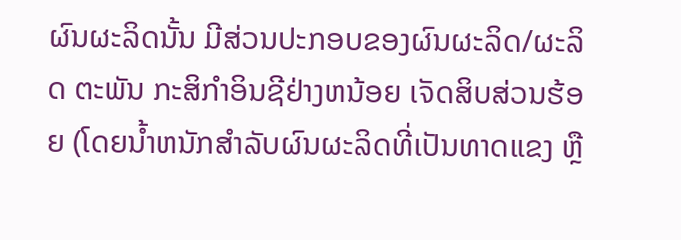ຜົນຜະລິດນັ້ນ ມີສ່ວນປະກອບຂອງຜົນຜະລິດ/ຜະລິດ ຕະພັນ ກະສິກໍາອິນຊີຢ່າງຫນ້ອຍ ເຈັດສິບສ່ວນຮ້ອຍ (ໂດຍນ້ຳຫນັກສໍາລັບຜົນຜະລິດທີ່ເປັນທາດແຂງ ຫຼື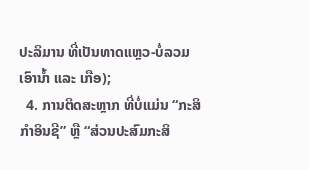ປະລິມານ ທີ່ເປັນທາດແຫຼວ-ບໍ່ລວມເອົານ້ຳ ແລະ ເກືອ);
  4. ການຕິດສະຫຼາກ ທີ່ບໍ່ແມ່ນ “ກະສິກໍາອິນຊີ” ຫຼື “ສ່ວນປະສົມກະສິ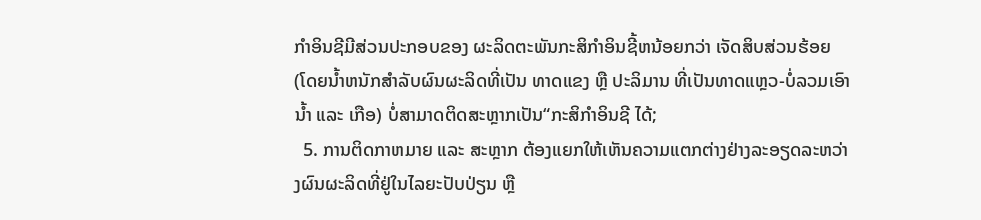ກໍາອິນຊີມີສ່ວນປະກອບຂອງ ຜະລິດຕະພັນກະສິກໍາອິນຊີ້ຫນ້ອຍກວ່າ ເຈັດສິບສ່ວນຮ້ອຍ (ໂດຍນ້ຳຫນັກສໍາລັບຜົນຜະລິດທີ່ເປັນ ທາດແຂງ ຫຼື ປະລິມານ ທີ່ເປັນທາດແຫຼວ-ບໍ່ລວມເອົານ້ຳ ແລະ ເກືອ) ບໍ່ສາມາດຕິດສະຫຼາກເປັນ“ກະສິກໍາອິນຊີ ໄດ້;
  5. ການຕິດກາຫມາຍ ແລະ ສະຫຼາກ ຕ້ອງແຍກໃຫ້ເຫັນຄວາມແຕກຕ່າງຢ່າງລະອຽດລະຫວ່າງຜົນຜະລິດທີ່ຢູ່ໃນໄລຍະປັບປ່ຽນ ຫຼື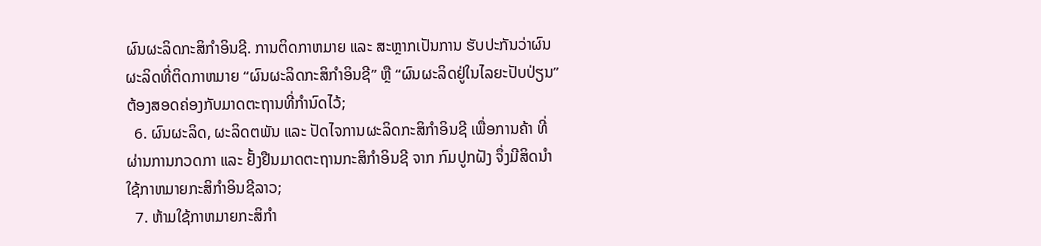ຜົນຜະລິດກະສິກໍາອິນຊີ. ການຕິດກາຫມາຍ ແລະ ສະຫຼາກເປັນການ ຮັບປະກັນວ່າຜົນຜະລິດທີ່ຕິດກາຫມາຍ “ຜົນຜະລິດກະສິກໍາອິນຊີ” ຫຼື “ຜົນຜະລິດຢູ່ໃນໄລຍະປັບປ່ຽນ” ຕ້ອງສອດຄ່ອງກັບມາດຕະຖານທີ່ກໍານົດໄວ້;
  6. ຜົນຜະລິດ, ຜະລິດຕພັນ ແລະ ປັດໄຈການຜະລິດກະສິກໍາອິນຊີ ເພື່ອການຄ້າ ທີ່ຜ່ານການກວດກາ ແລະ ຢັ້ງຢືນມາດຕະຖານກະສິກໍາອິນຊີ ຈາກ ກົມປູກຝັງ ຈຶ່ງມີສິດນໍາໃຊ້ກາຫມາຍກະສິກໍາອິນຊີລາວ;
  7. ຫ້າມໃຊ້ກາຫມາຍກະສິກໍາ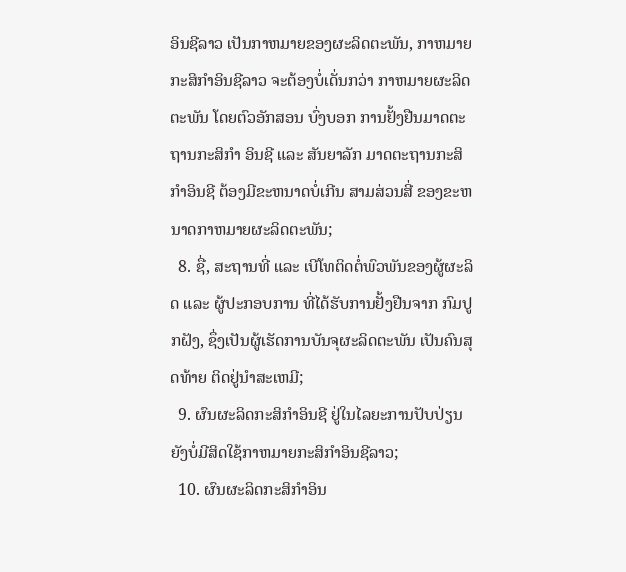ອິນຊີລາວ ເປັນກາຫມາຍຂອງຜະລິດຕະພັນ, ກາຫມາຍກະສິກໍາອິນຊີລາວ ຈະຕ້ອງບໍ່ເດັ່ນກວ່າ ກາຫມາຍຜະລິດຕະພັນ ໂດຍຕົວອັກສອນ ບົ່ງບອກ ການຢັ້ງຢືນມາດຕະຖານກະສິກໍາ ອິນຊີ ແລະ ສັນຍາລັກ ມາດຕະຖານກະສິກໍາອິນຊີ ຕ້ອງມີຂະຫນາດບໍ່ເກີນ ສາມສ່ວນສີ່ ຂອງຂະຫນາດກາຫມາຍຜະລິດຕະພັນ;
  8. ຊື່, ສະຖານທີ່ ແລະ ເບີໂທຕິດຕໍ່ພົວພັນຂອງຜູ້ຜະລິດ ແລະ ຜູ້ປະກອບການ ທີ່ໄດ້ຮັບການຢັ້ງຢືນຈາກ ກົມປູກຝັງ, ຊຶ່ງເປັນຜູ້ເຮັດການບັນຈຸຜະລິດຕະພັນ ເປັນຄົນສຸດທ້າຍ ຕິດຢູ່ນໍາສະເຫມີ;
  9. ຜົນຜະລິດກະສິກໍາອິນຊີ ຢູ່ໃນໄລຍະການປັບປ່ຽນ ຍັງບໍ່ມີສິດໃຊ້ກາຫມາຍກະສິກໍາອິນຊີລາວ;
  10. ຜົນຜະລິດກະສິກໍາອິນ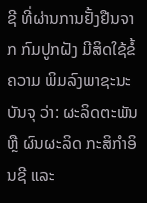ຊີ ທີ່ຜ່ານການຢັ້ງຢືນຈາກ ກົມປູກຝັງ ມີສິດໃຊ້ຂໍ້ຄວາມ ພິມລົງພາຊະນະບັນຈຸ ວ່າ: ຜະລິດຕະພັນ ຫຼື ຜົນຜະລິດ ກະສິກໍາອິນຊີ ແລະ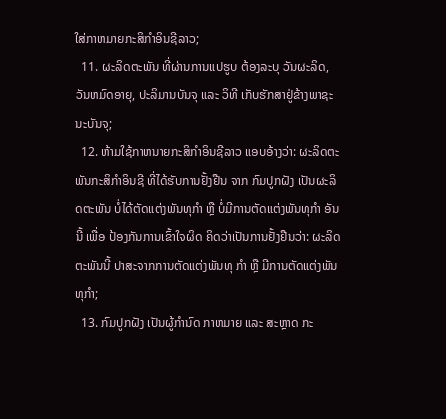ໃສ່ກາຫມາຍກະສິກໍາອິນຊີລາວ;
  11. ຜະລິດຕະພັນ ທີ່ຜ່ານການແປຮູບ ຕ້ອງລະບຸ ວັນຜະລິດ, ວັນຫມົດອາຍຸ, ປະລິມານບັນຈຸ ແລະ ວິທີ ເກັບຮັກສາຢູ່ຂ້າງພາຊະນະບັນຈຸ;
  12. ຫ້າມໃຊ້ກາຫນາຍກະສິກໍາອິນຊີລາວ ແອບອ້າງວ່າ: ຜະລິດຕະພັນກະສິກໍາອິນຊີ ທີ່ໄດ້ຮັບການຢັ້ງຢືນ ຈາກ ກົມປູກຝັງ ເປັນຜະລິດຕະພັນ ບໍ່ໄດ້ຕັດແຕ່ງພັນທຸກໍາ ຫຼື ບໍ່ມີການຕັດແຕ່ງພັນທຸກໍາ ອັນນີ້ ເພື່ອ ປ້ອງກັນການເຂົ້າໃຈຜິດ ຄິດວ່າເປັນການຢັ້ງຢືນວ່າ: ຜະລິດຕະພັນນີ້ ປາສະຈາກການຕັດແຕ່ງພັນທຸ ກໍາ ຫຼື ມີການຕັດແຕ່ງພັນທຸກໍາ;
  13. ກົມປູກຝັງ ເປັນຜູ້ກໍານົດ ກາຫມາຍ ແລະ ສະຫຼາດ ກະ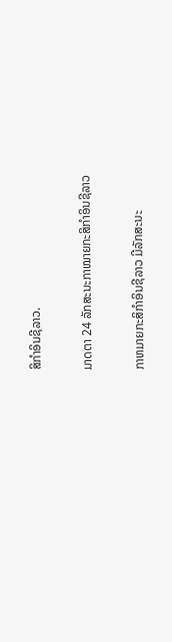ສິກໍາອິນຊີລາວ.

ມາດຕາ 24 ລັກສະນະກາໝາຍກະສິກໍາອິນຊີລາວ

ກາຫມາຍກະສິກໍາອິນຊີລາວ ມີລັກສະນະ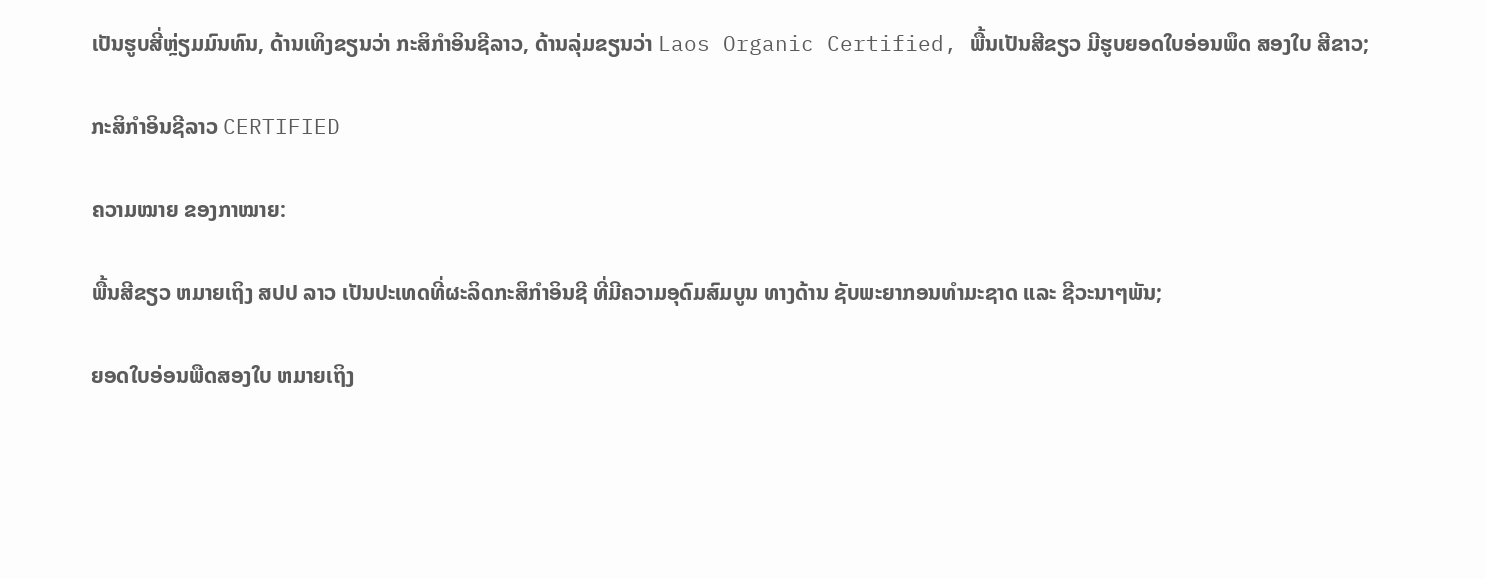ເປັນຮູບສີ່ຫຼ່ຽມມົນທົນ, ດ້ານເທິງຂຽນວ່າ ກະສິກໍາອິນຊີລາວ, ດ້ານລຸ່ມຂຽນວ່າ Laos Organic Certified, ພື້ນເປັນສີຂຽວ ມີຮູບຍອດໃບອ່ອນພຶດ ສອງໃບ ສີຂາວ;

ກະສິກໍາອິນຊີລາວ CERTIFIED

ຄວາມໝາຍ ຂອງກາໝາຍ:

ພື້ນສີຂຽວ ຫມາຍເຖິງ ສປປ ລາວ ເປັນປະເທດທີ່ຜະລິດກະສິກໍາອິນຊີ ທີ່ມີຄວາມອຸດົມສົມບູນ ທາງດ້ານ ຊັບພະຍາກອນທໍາມະຊາດ ແລະ ຊີວະນາໆພັນ;

ຍອດໃບອ່ອນພືດສອງໃບ ຫມາຍເຖິງ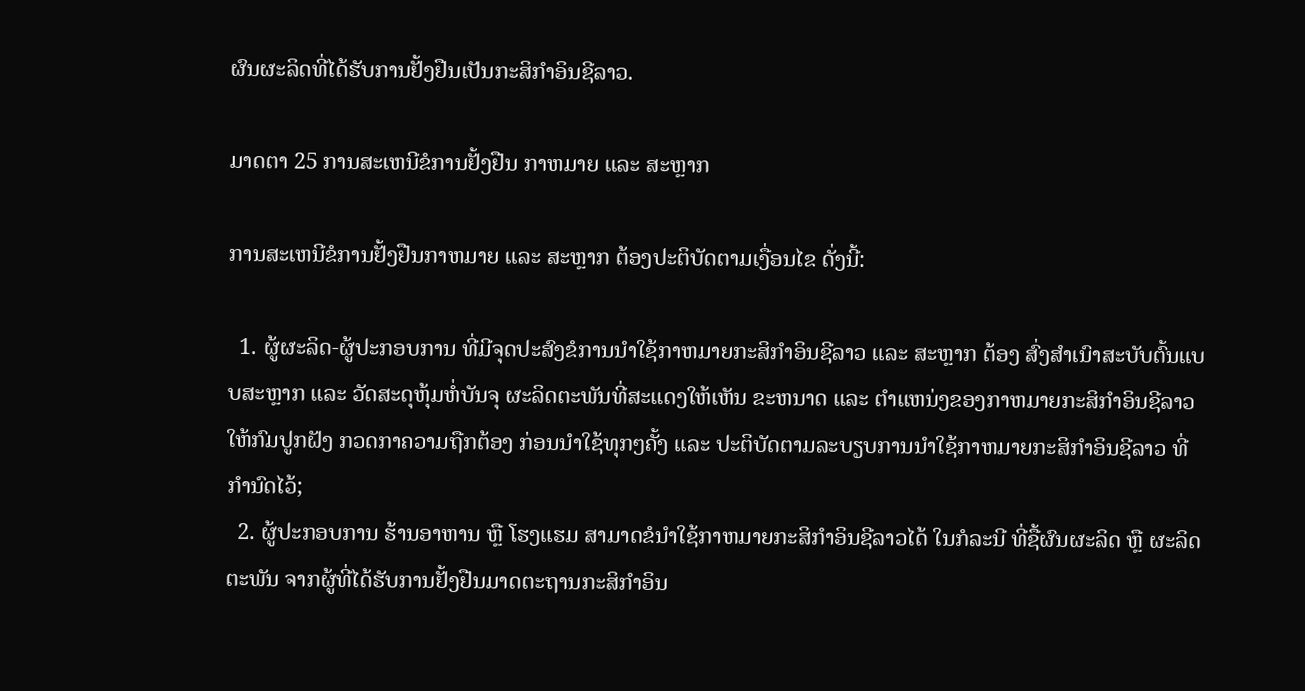ຜົນຜະລິດທີ່ໄດ້ຮັບການຢັ້ງຢືນເປັນກະສິກໍາອິນຊີລາວ.

ມາດຕາ 25 ການສະເຫນີຂໍການຢັ້ງຢືນ ກາຫມາຍ ແລະ ສະຫຼາກ

ການສະເຫນີຂໍການຢັ້ງຢືນກາຫມາຍ ແລະ ສະຫຼາກ ຕ້ອງປະຕິບັດຕາມເງື່ອນໄຂ ດັ່ງນີ້:

  1. ຜູ້ຜະລິດ-ຜູ້ປະກອບການ ທີ່ມີຈຸດປະສົງຂໍການນໍາໃຊ້ກາຫມາຍກະສິກໍາອິນຊີລາວ ແລະ ສະຫຼາກ ຕ້ອງ ສົ່ງສໍາເນົາສະບັບຕົ້ນແບບສະຫຼາກ ແລະ ວັດສະດຸຫຸ້ມຫໍ່ບັນຈຸ ຜະລິດຕະພັນທີ່ສະແດງໃຫ້ເຫັນ ຂະຫນາດ ແລະ ຕໍາແຫນ່ງຂອງກາຫມາຍກະສິກໍາອິນຊີລາວ ໃຫ້ກົມປູກຝັງ ກວດກາຄວາມຖືກຕ້ອງ ກ່ອນນໍາໃຊ້ທຸກໆຄັ້ງ ແລະ ປະຕິບັດຕາມລະບຽບການນໍາໃຊ້ກາຫມາຍກະສິກໍາອິນຊີລາວ ທີ່ກໍານົດໄວ້;
  2. ຜູ້ປະກອບການ ຮ້ານອາຫານ ຫຼື ໂຮງແຮມ ສາມາດຂໍນໍາໃຊ້ກາຫມາຍກະສິກໍາອິນຊີລາວໄດ້ ໃນກໍລະນີ ທີ່ຊື້ຜົນຜະລິດ ຫຼື ຜະລິດຕະພັນ ຈາກຜູ້ທີ່ໄດ້ຮັບການຢັ້ງຢືນມາດຕະຖານກະສິກໍາອິນ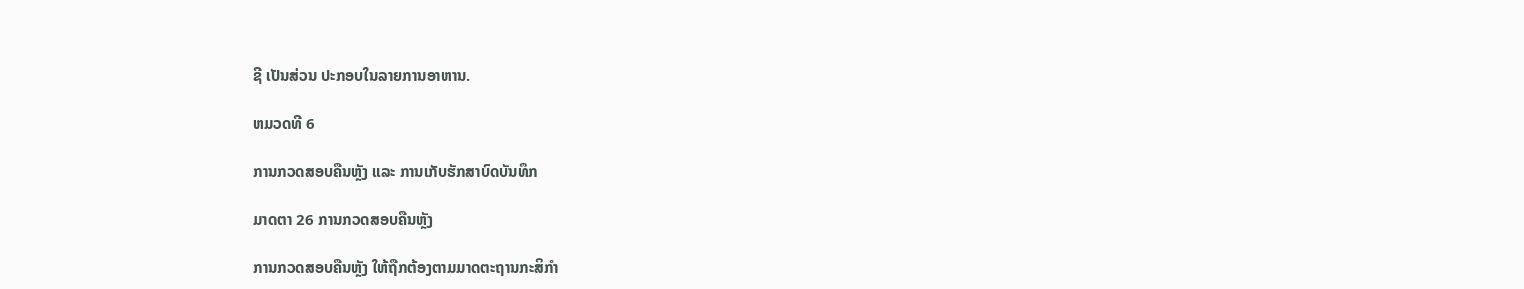ຊີ ເປັນສ່ວນ ປະກອບໃນລາຍການອາຫານ.

ຫມວດທີ 6

ການກວດສອບຄືນຫຼັງ ແລະ ການເກັບຮັກສາບົດບັນທຶກ

ມາດຕາ 26 ການກວດສອບຄືນຫຼັງ

ການກວດສອບຄືນຫຼັງ ໃຫ້ຖືກຕ້ອງຕາມມາດຕະຖານກະສິກໍາ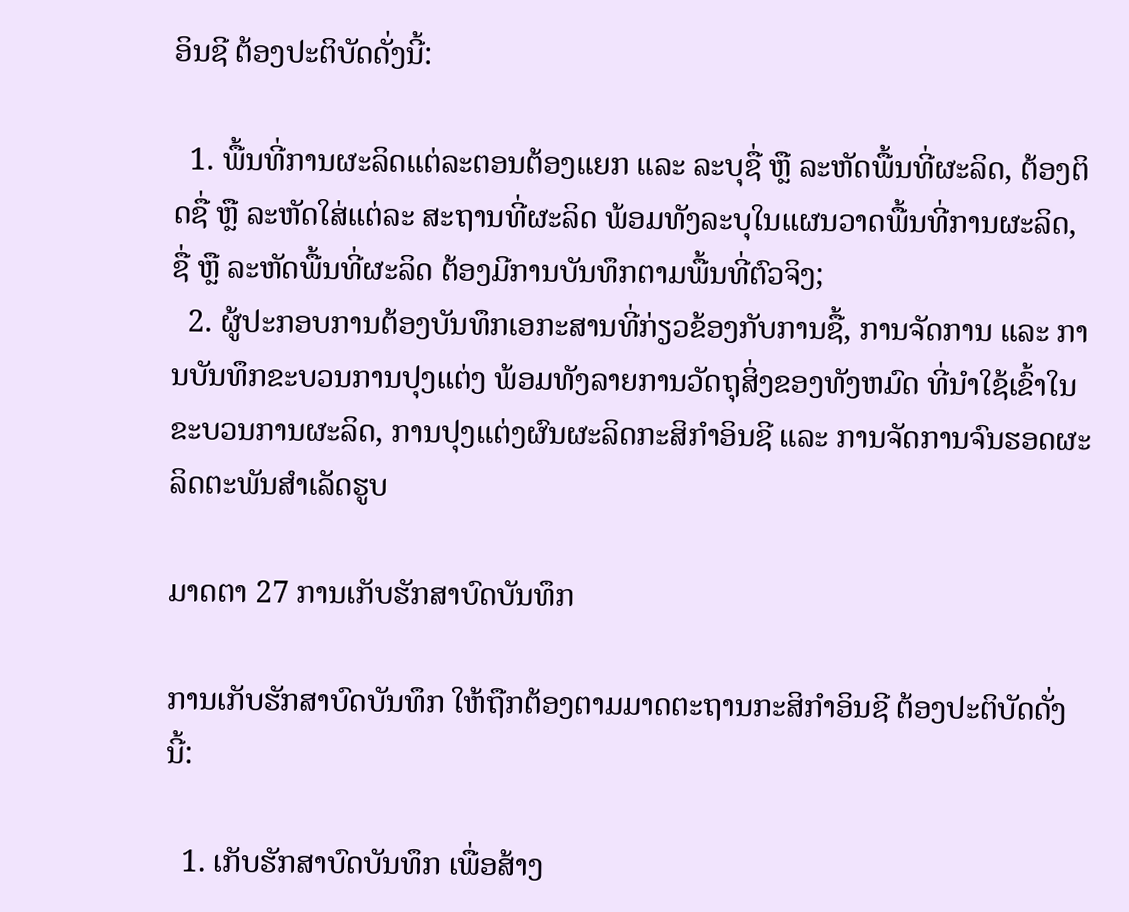ອິນຊີ ຕ້ອງປະຕິບັດດັ່ງນີ້:

  1. ພື້ນທີ່ການຜະລິດແຕ່ລະຕອນຕ້ອງແຍກ ແລະ ລະບຸຊື່ ຫຼື ລະຫັດພື້ນທີ່ຜະລິດ, ຕ້ອງຕິດຊື່ ຫຼື ລະຫັດໃສ່ແຕ່ລະ ສະຖານທີ່ຜະລິດ ພ້ອມທັງລະບຸໃນແຜນວາດພື້ນທີ່ການຜະລິດ, ຊື່ ຫຼື ລະຫັດພື້ນທີ່ຜະລິດ ຕ້ອງມີການບັນທຶກຕາມພື້ນທີ່ຕົວຈິງ;
  2. ຜູ້ປະກອບການຕ້ອງບັນທຶກເອກະສານທີ່ກ່ຽວຂ້ອງກັບການຊື້, ການຈັດການ ແລະ ການບັນທຶກຂະບວນການປຸງແຕ່ງ ພ້ອມທັງລາຍການວັດຖຸສິ່ງຂອງທັງຫມົດ ທີ່ນໍາໃຊ້ເຂົ້າໃນຂະບວນການຜະລິດ, ການປຸງແຕ່ງຜົນຜະລິດກະສິກໍາອິນຊີ ແລະ ການຈັດການຈົນຮອດຜະລິດຕະພັນສໍາເລັດຮູບ

ມາດຕາ 27 ການເກັບຮັກສາບົດບັນທຶກ

ການເກັບຮັກສາບົດບັນທຶກ ໃຫ້ຖືກຕ້ອງຕາມມາດຕະຖານກະສິກໍາອິນຊີ ຕ້ອງປະຕິບັດດັ່ງນີ້:

  1. ເກັບຮັກສາບົດບັນທຶກ ເພື່ອສ້າງ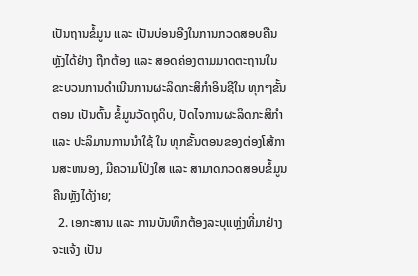ເປັນຖານຂໍ້ມູນ ແລະ ເປັນບ່ອນອີງໃນການກວດສອບຄືນຫຼັງໄດ້ຢ່າງ ຖືກຕ້ອງ ແລະ ສອດຄ່ອງຕາມມາດຕະຖານໃນຂະບວນການດໍາເນີນການຜະລິດກະສິກໍາອິນຊີໃນ ທຸກໆຂັ້ນຕອນ ເປັນຕົ້ນ ຂໍ້ມູນວັດຖຸດິບ, ປັດໄຈການຜະລິດກະສິກໍາ ແລະ ປະລິມານການນໍາໃຊ້ ໃນ ທຸກຂັ້ນຕອນຂອງຕ່ອງໂສ້ການສະຫນອງ, ມີຄວາມໂປ່ງໃສ ແລະ ສາມາດກວດສອບຂໍ້ມູນຄືນຫຼັງໄດ້ງ່າຍ;
  2. ເອກະສານ ແລະ ການບັນທຶກຕ້ອງລະບຸແຫຼ່ງທີ່ມາຢ່າງຈະແຈ້ງ ເປັນ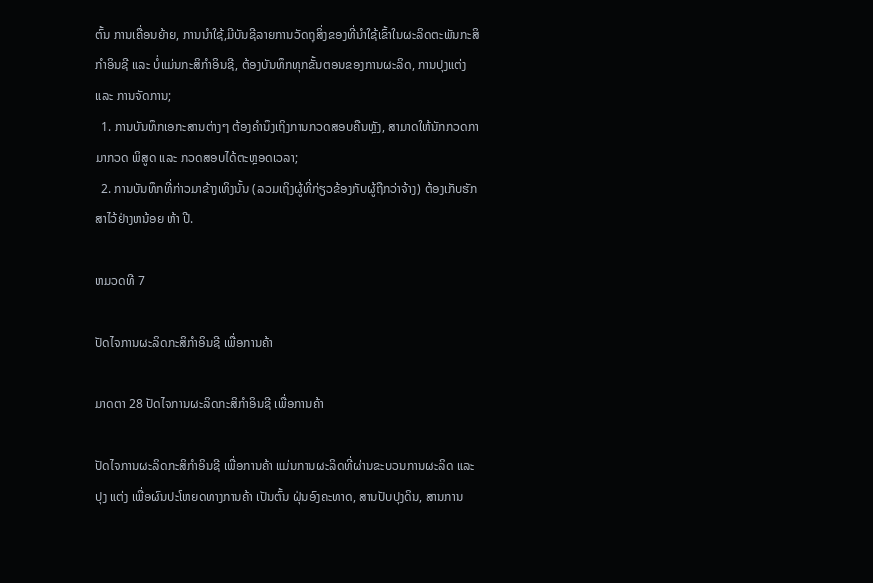ຕົ້ນ ການເຄື່ອນຍ້າຍ, ການນໍາໃຊ້,ມີບັນຊີລາຍການວັດຖຸສິ່ງຂອງທີ່ນໍາໃຊ້ເຂົ້າໃນຜະລິດຕະພັນກະສິກໍາອິນຊີ ແລະ ບໍ່ແມ່ນກະສິກໍາອິນຊີ, ຕ້ອງບັນທຶກທຸກຂັ້ນຕອນຂອງການຜະລິດ, ການປຸງແຕ່ງ ແລະ ການຈັດການ;
  1. ການບັນທຶກເອກະສານຕ່າງໆ ຕ້ອງຄໍານຶງເຖິງການກວດສອບຄືນຫຼັງ, ສາມາດໃຫ້ນັກກວດກາມາກວດ ພິສູດ ແລະ ກວດສອບໄດ້ຕະຫຼອດເວລາ;
  2. ການບັນທຶກທີ່ກ່າວມາຂ້າງເທິງນັ້ນ (ລວມເຖິງຜູ້ທີ່ກ່ຽວຂ້ອງກັບຜູ້ຖືກວ່າຈ້າງ) ຕ້ອງເກັບຮັກສາໄວ້ຢ່າງຫນ້ອຍ ຫ້າ ປີ.

ຫມວດທີ 7

ປັດໄຈການຜະລິດກະສິກໍາອິນຊີ ເພື່ອການຄ້າ

ມາດຕາ 28 ປັດໄຈການຜະລິດກະສິກໍາອິນຊີ ເພື່ອການຄ້າ

ປັດໄຈການຜະລິດກະສິກໍາອິນຊີ ເພື່ອການຄ້າ ແມ່ນການຜະລິດທີ່ຜ່ານຂະບວນການຜະລິດ ແລະ ປຸງ ແຕ່ງ ເພື່ອຜົນປະໂຫຍດທາງການຄ້າ ເປັນຕົ້ນ ຝຸ່ນອົງຄະທາດ, ສານປັບປຸງດິນ, ສານການ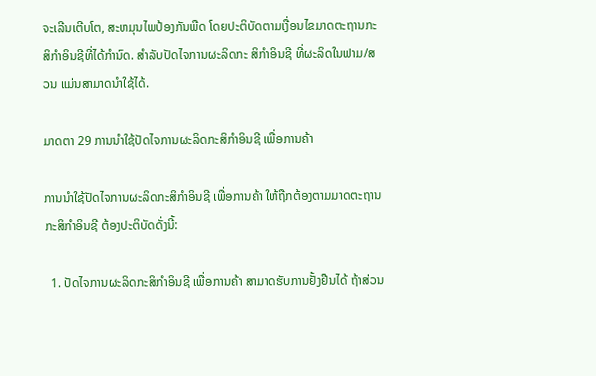ຈະເລີນເຕີບໂຕ, ສະຫມຸນໄພປ້ອງກັນພືດ ໂດຍປະຕິບັດຕາມເງື່ອນໄຂມາດຕະຖານກະສິກໍາອິນຊີທີ່ໄດ້ກໍານົດ. ສໍາລັບປັດໄຈການຜະລິດກະ ສິກໍາອິນຊີ ທີ່ຜະລິດໃນຟາມ/ສວນ ແມ່ນສາມາດນໍາໃຊ້ໄດ້.

ມາດຕາ 29 ການນໍາໃຊ້ປັດໄຈການຜະລິດກະສິກໍາອິນຊີ ເພື່ອການຄ້າ

ການນໍາໃຊ້ປັດໄຈການຜະລິດກະສິກໍາອິນຊີ ເພື່ອການຄ້າ ໃຫ້ຖືກຕ້ອງຕາມມາດຕະຖານກະສິກໍາອິນຊີ ຕ້ອງປະຕິບັດດັ່ງນີ້:

  1. ປັດໄຈການຜະລິດກະສິກໍາອິນຊີ ເພື່ອການຄ້າ ສາມາດຮັບການຢັ້ງຢືນໄດ້ ຖ້າສ່ວນ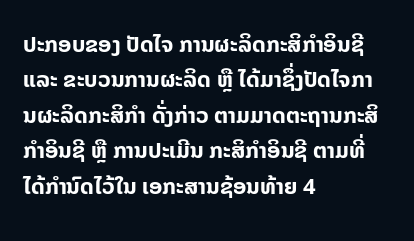ປະກອບຂອງ ປັດໄຈ ການຜະລິດກະສິກໍາອິນຊີ ແລະ ຂະບວນການຜະລິດ ຫຼື ໄດ້ມາຊຶ່ງປັດໄຈການຜະລິດກະສິກໍາ ດັ່ງກ່າວ ຕາມມາດຕະຖານກະສິກໍາອິນຊີ ຫຼື ການປະເມີນ ກະສິກໍາອິນຊີ ຕາມທີ່ໄດ້ກໍານົດໄວ້ໃນ ເອກະສານຊ້ອນທ້າຍ 4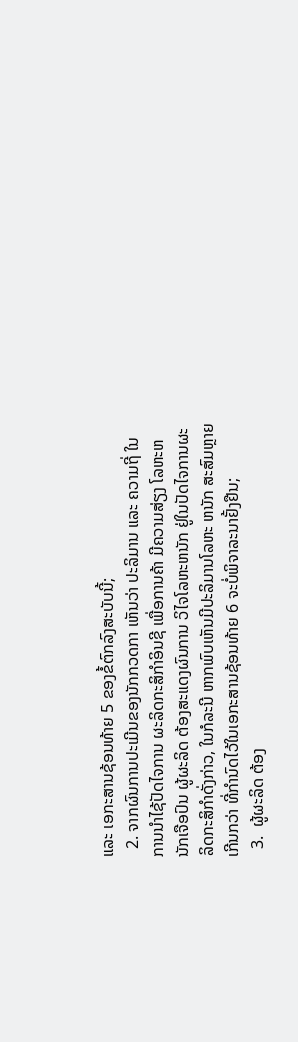ແລະ ເອກະສານຊ້ອນທ້າຍ 5 ຂອງຂໍ້ຕົກລົງສະບັບນີ້;
  2. ຈາກຜົນການປະເມີນຂອງນັກກວດກາ ເຫັນວ່າ ປະລິມານ ແລະ ຄວາມຖີ່ ໃນການນໍາໄຊ້ປັດໄຈການ ຜະລິດກະສິກໍາອິນຊີ ເພື່ອການຄ້າ ມີຄວາມສ່ຽງ ໂລຫະຫນັກເຈືອປົນ ຜູ້ຜະລິດ ຕ້ອງສະແດງຜົນການ ວິໄຈໂລຫະຫນັກ ຢູ່ໃນປັດໄຈການຜະລິດກະສິກໍາດັ່ງກ່າວ, ໃນກໍລະນີ ຫາກພົບເຫັນມີປະລິມານໂລຫະ ຫນັກ ສະສົມຫຼາຍເກີນກວ່າ ທີ່ກໍານົດໄວ້ໃນເອກະສານຊ້ອນທ້າຍ 6 ຈະບໍ່ພິຈາລະນາຢັ້ງຢືນ;
  3.  ຜູ້ຜະລິດ ຕ້ອງ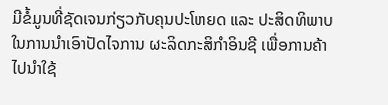ມີຂໍ້ມູນທີ່ຊັດເຈນກ່ຽວກັບຄຸນປະໂຫຍດ ແລະ ປະສິດທິພາບ ໃນການນໍາເອົາປັດໄຈການ ຜະລິດກະສິກໍາອິນຊີ ເພື່ອການຄ້າໄປນໍາໃຊ້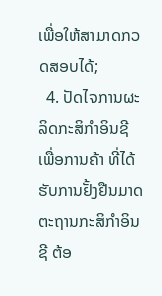ເພື່ອໃຫ້ສາມາດກວດສອບໄດ້;
  4. ປັດໄຈການຜະລິດກະສິກໍາອິນຊີ ເພື່ອການຄ້າ ທີ່ໄດ້ຮັບການຢັ້ງຢືນມາດຕະຖານກະສິກໍາອິນຊີ ຕ້ອ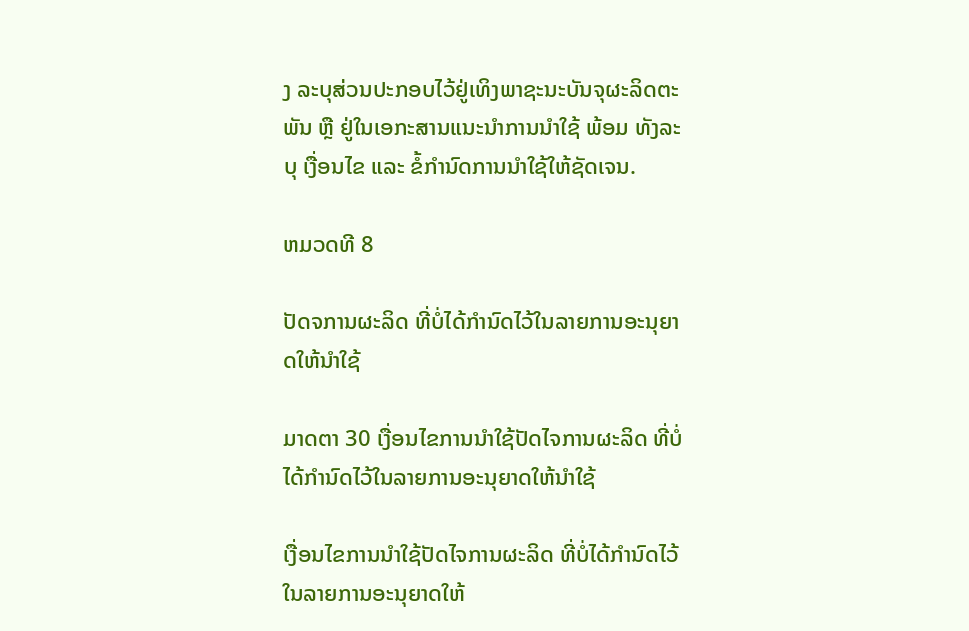ງ ລະບຸສ່ວນປະກອບໄວ້ຢູ່ເທິງພາຊະນະບັນຈຸຜະລິດຕະພັນ ຫຼື ຢູ່ໃນເອກະສານແນະນໍາການນໍາໃຊ້ ພ້ອມ ທັງລະບຸ ເງື່ອນໄຂ ແລະ ຂໍ້ກໍານົດການນໍາໃຊ້ໃຫ້ຊັດເຈນ.

ຫມວດທີ 8

ປັດຈການຜະລິດ ທີ່ບໍ່ໄດ້ກໍານົດໄວ້ໃນລາຍການອະນຸຍາດໃຫ້ນໍາໃຊ້

ມາດຕາ 30 ເງື່ອນໄຂການນໍາໃຊ້ປັດໄຈການຜະລິດ ທີ່ບໍ່ໄດ້ກໍານົດໄວ້ໃນລາຍການອະນຸຍາດໃຫ້ນໍາໃຊ້

ເງື່ອນໄຂການນໍາໃຊ້ປັດໄຈການຜະລິດ ທີ່ບໍ່ໄດ້ກໍານົດໄວ້ໃນລາຍການອະນຸຍາດໃຫ້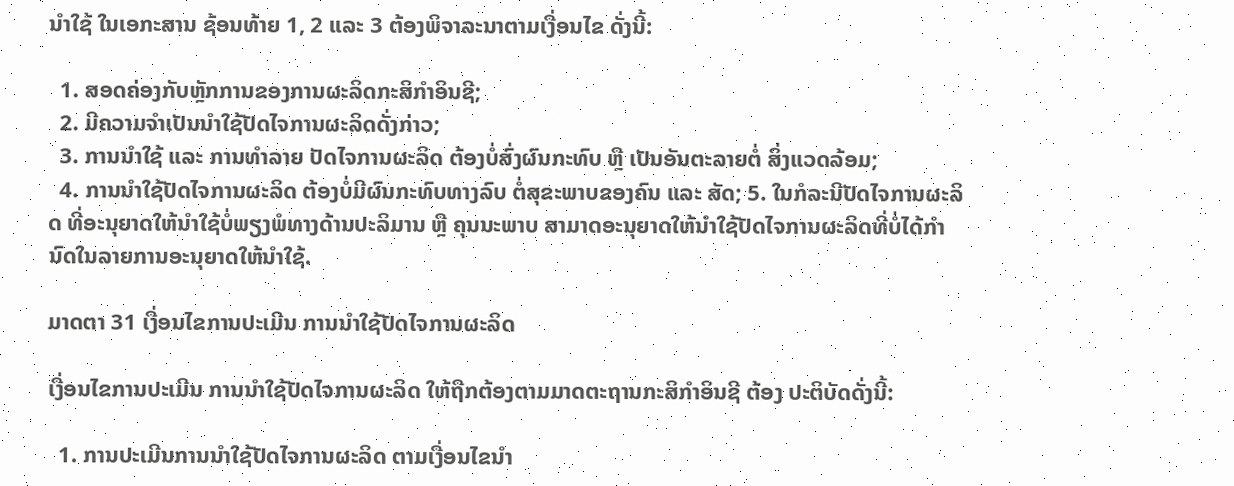ນໍາໃຊ້ ໃນເອກະສານ ຊ້ອນທ້າຍ 1, 2 ແລະ 3 ຕ້ອງພິຈາລະນາຕາມເງື່ອນໄຂ ດັ່ງນີ້:

  1. ສອດຄ່ອງກັບຫຼັກການຂອງການຜະລິດກະສິກໍາອິນຊີ;
  2. ມີຄວາມຈໍາເປັນນໍາໃຊ້ປັດໄຈການຜະລິດດັ່ງກ່າວ;
  3. ການນໍາໃຊ້ ແລະ ການທໍາລາຍ ປັດໄຈການຜະລິດ ຕ້ອງບໍ່ສົ່ງຜົນກະທົບ ຫຼື ເປັນອັນຕະລາຍຕໍ່ ສິ່ງແວດລ້ອມ;
  4. ການນໍາໃຊ້ປັດໄຈການຜະລິດ ຕ້ອງບໍ່ມີຜົນກະທົບທາງລົບ ຕໍ່ສຸຂະພາບຂອງຄົນ ແລະ ສັດ; 5. ໃນກໍລະນີປັດໄຈການຜະລິດ ທີ່ອະນຸຍາດໃຫ້ນໍາໃຊ້ບໍ່ພຽງພໍທາງດ້ານປະລິມານ ຫຼື ຄຸນນະພາບ ສາມາດອະນຸຍາດໃຫ້ນໍາໃຊ້ປັດໄຈການຜະລິດທີ່ບໍ່ໄດ້ກໍານົດໃນລາຍການອະນຸຍາດໃຫ້ນໍາໃຊ້.

ມາດຕາ 31 ເງື່ອນໄຂການປະເມີນ ການນໍາໃຊ້ປັດໄຈການຜະລິດ

ເງື່ອນໄຂການປະເມີນ ການນໍາໃຊ້ປັດໄຈການຜະລິດ ໃຫ້ຖືກຕ້ອງຕາມມາດຕະຖານກະສິກໍາອິນຊີ ຕ້ອງ ປະຕິບັດດັ່ງນີ້:

  1. ການປະເມີນການນໍາໃຊ້ປັດໄຈການຜະລິດ ຕາມເງື່ອນໄຂນໍາ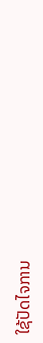ໃຊ້ປັດໄຈການ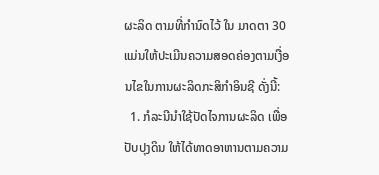ຜະລິດ ຕາມທີ່ກໍານົດໄວ້ ໃນ ມາດຕາ 30 ແມ່ນໃຫ້ປະເມີນຄວາມສອດຄ່ອງຕາມເງື່ອນໄຂໃນການຜະລິດກະສິກໍາອິນຊີ ດັ່ງນີ້:
  1. ກໍລະນີນໍາໃຊ້ປັດໄຈການຜະລິດ ເພື່ອປັບປຸງດິນ ໃຫ້ໄດ້ທາດອາຫານຕາມຄວາມ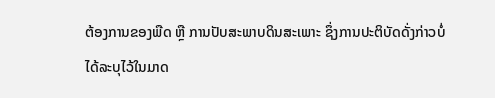ຕ້ອງການຂອງພືດ ຫຼື ການປັບສະພາບດິນສະເພາະ ຊຶ່ງການປະຕິບັດດັ່ງກ່າວບໍ່ໄດ້ລະບຸໄວ້ໃນມາດ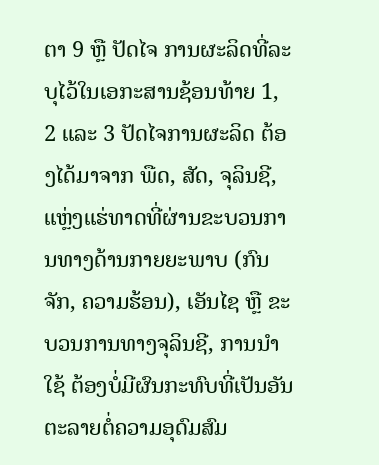ຕາ 9 ຫຼື ປັດໄຈ ການຜະລິດທີ່ລະບຸໄວ້ໃນເອກະສານຊ້ອນທ້າຍ 1, 2 ແລະ 3 ປັດໄຈການຜະລິດ ຕ້ອງໄດ້ມາຈາກ ພືດ, ສັດ, ຈຸລິນຊີ, ແຫຼ່ງແຮ່ທາດທີ່ຜ່ານຂະບວນການທາງດ້ານກາຍຍະພາບ (ກົນຈັກ, ຄວາມຮ້ອນ), ເອັນໄຊ ຫຼື ຂະບວນການທາງຈຸລິນຊີ, ການນໍາໃຊ້ ຕ້ອງບໍ່ມີຜົນກະທົບທີ່ເປັນອັນຕະລາຍຕໍ່ຄວາມອຸດົມສົມ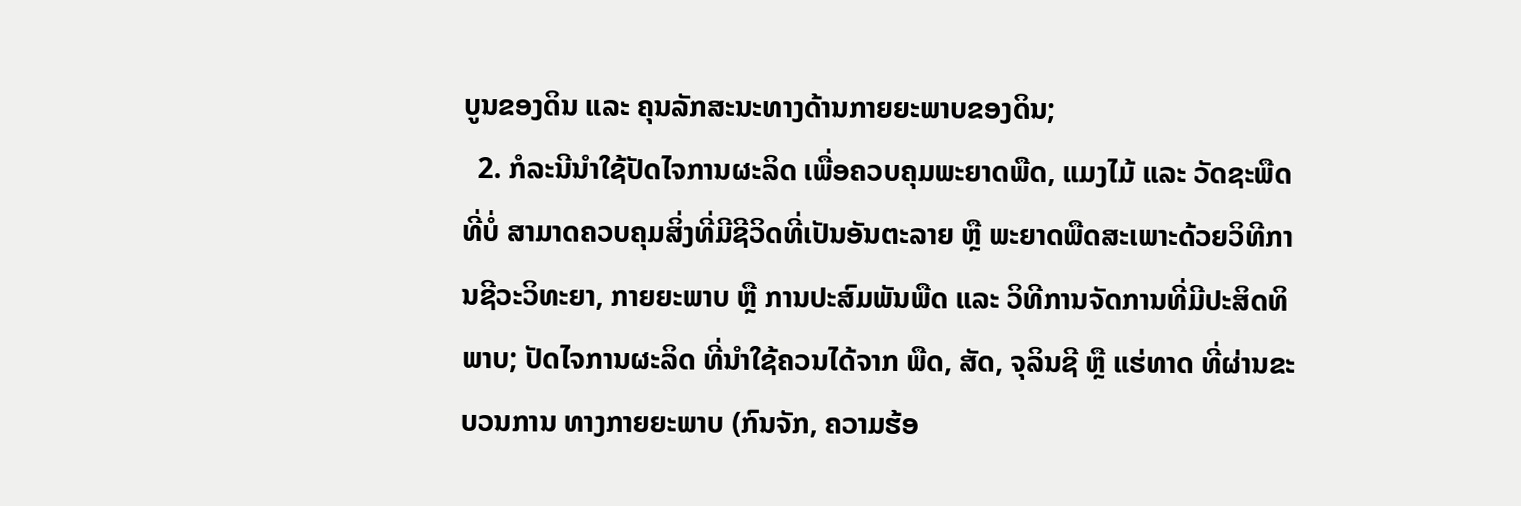ບູນຂອງດິນ ແລະ ຄຸນລັກສະນະທາງດ້ານກາຍຍະພາບຂອງດິນ;
  2. ກໍລະນີນໍາໃຊ້ປັດໄຈການຜະລິດ ເພື່ອຄວບຄຸມພະຍາດພືດ, ແມງໄມ້ ແລະ ວັດຊະພືດ ທີ່ບໍ່ ສາມາດຄວບຄຸມສິ່ງທີ່ມີຊີວິດທີ່ເປັນອັນຕະລາຍ ຫຼື ພະຍາດພືດສະເພາະດ້ວຍວິທີການຊີວະວິທະຍາ, ກາຍຍະພາບ ຫຼື ການປະສົມພັນພືດ ແລະ ວິທີການຈັດການທີ່ມີປະສິດທິພາບ; ປັດໄຈການຜະລິດ ທີ່ນໍາໃຊ້ຄວນໄດ້ຈາກ ພືດ, ສັດ, ຈຸລິນຊີ ຫຼື ແຮ່ທາດ ທີ່ຜ່ານຂະບວນການ ທາງກາຍຍະພາບ (ກົນຈັກ, ຄວາມຮ້ອ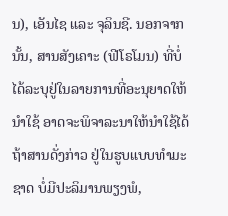ນ), ເອັນໄຊ ແລະ ຈຸລິນຊີ. ນອກຈາກນັ້ນ, ສານສັງເຄາະ (ຟີໂຣໂມນ) ທີ່ບໍ່ໄດ້ລະບຸຢູ່ໃນລາຍການທີ່ອະນຸຍາດໃຫ້ນໍາໃຊ້ ອາດຈະພິຈາລະນາໃຫ້ນໍາໃຊ້ໄດ້ ຖ້າສານດັ່ງກ່າວ ຢູ່ໃນຮູບແບບທໍາມະຊາດ ບໍ່ມີປະລິມານພຽງພໍ,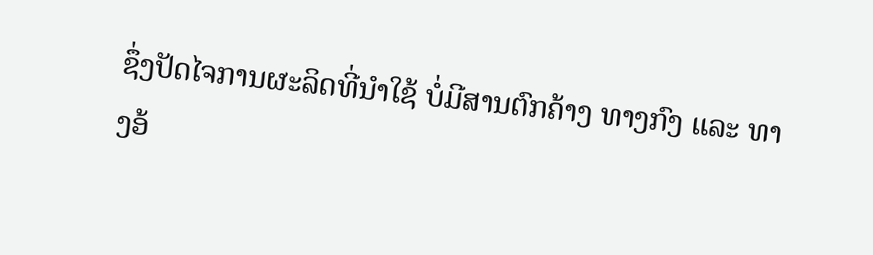ຊຶ່ງປັດໄຈການຜະລິດທີ່ນໍາໃຊ້ ບໍ່ມີສານຕົກຄ້າງ ທາງກົງ ແລະ ທາງອ້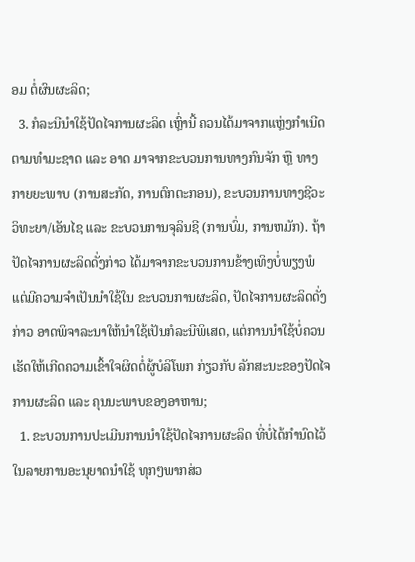ອມ ຕໍ່ຜົນຜະລິດ;
  3. ກໍລະນີນໍາໃຊ້ປັດໄຈການຜະລິດ ເຫຼົ່ານີ້ ຄວນໄດ້ມາຈາກແຫຼ່ງກໍາເນີດຕາມທໍາມະຊາດ ແລະ ອາດ ມາຈາກຂະບວນການທາງກົນຈັກ ຫຼື ທາງກາຍຍະພາບ (ການສະກັດ, ການຕົກຕະກອນ), ຂະບວນການທາງຊີວະວິທະຍາ/ເອັນໄຊ ແລະ ຂະບວນການຈຸລິນຊີ (ການບົ່ມ, ການຫມັກ). ຖ້າ ປັດໄຈການຜະລິດດັ່ງກ່າວ ໄດ້ມາຈາກຂະບວນການຂ້າງເທິງບໍ່ພຽງພໍ ແຕ່ມີຄວາມຈໍາເປັນນໍາໃຊ້ໃນ ຂະບວນການຜະລິດ, ປັດໄຈການຜະລິດດັ່ງກ່າວ ອາດພິຈາລະນາໃຫ້ນໍາໃຊ້ເປັນກໍລະນີພິເສດ, ແຕ່ການນໍາໃຊ້ບໍ່ຄວນເຮັດໃຫ້ເກີດຄວາມເຂົ້າໃຈຜິດຕໍ່ຜູ້ບໍລິໂພກ ກ່ຽວກັບ ລັກສະນະຂອງປັດໄຈ ການຜະລິດ ແລະ ຄຸນນະພາບຂອງອາຫານ;
  1. ຂະບວນການປະເມີນການນໍາໃຊ້ປັດໄຈການຜະລິດ ທີ່ບໍ່ໄດ້ກໍານົດໄວ້ໃນລາຍການອະນຸຍາດນໍາໃຊ້ ທຸກໆພາກສ່ວ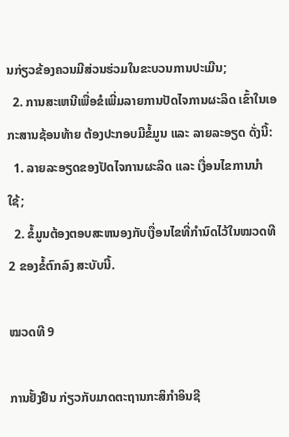ນກ່ຽວຂ້ອງຄວນມີສ່ວນຮ່ວມໃນຂະບວນການປະເມີນ;
  2. ການສະເຫນີເພື່ອຂໍເພີ່ມລາຍການປັດໄຈການຜະລິດ ເຂົ້າໃນເອກະສານຊ້ອນທ້າຍ ຕ້ອງປະກອບມີຂໍ້ມູນ ແລະ ລາຍລະອຽດ ດັ່ງນີ້:
  1. ລາຍລະອຽດຂອງປັດໄຈການຜະລິດ ແລະ ເງື່ອນໄຂການນໍາໃຊ້;
  2. ຂໍ້ມູນຕ້ອງຕອບສະຫນອງກັບເງື່ອນໄຂທີ່ກໍານົດໄວ້ໃນໝວດທີ 2 ຂອງຂໍ້ຕົກລົງ ສະບັບນີ້.

ໝວດທີ 9

ການຢັ້ງຢືນ ກ່ຽວກັບມາດຕະຖານກະສິກໍາອິນຊີ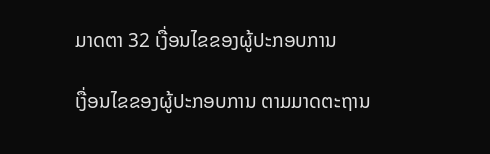ມາດຕາ 32 ເງື່ອນໄຂຂອງຜູ້ປະກອບການ

ເງື່ອນໄຂຂອງຜູ້ປະກອບການ ຕາມມາດຕະຖານ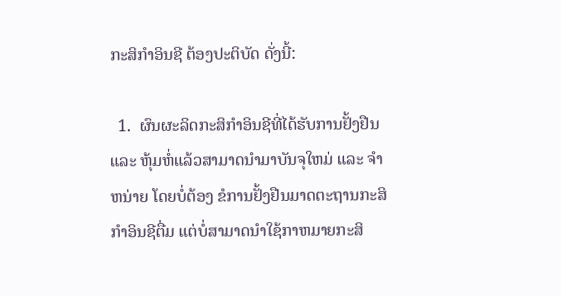ກະສິກໍາອິນຊີ ຕ້ອງປະຕິບັດ ດັ່ງນີ້:

  1.  ຜົນຜະລິດກະສິກໍາອິນຊີທີ່ໄດ້ຮັບການຢັ້ງຢືນ ແລະ ຫຸ້ມຫໍ່ແລ້ວສາມາດນໍາມາບັນຈຸໃຫມ່ ແລະ ຈໍາ  ຫນ່າຍ ໂດຍບໍ່ຕ້ອງ ຂໍການຢັ້ງຢືນມາດຕະຖານກະສິກໍາອິນຊີຕື່ມ ແຕ່ບໍ່ສາມາດນໍາໃຊ້ກາຫມາຍກະສິ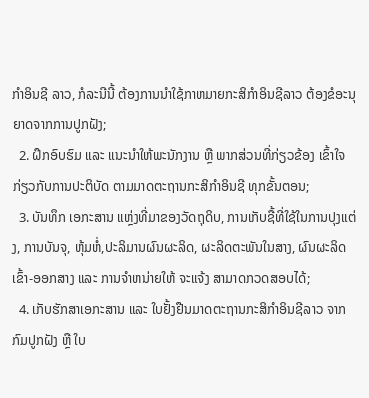ກໍາອິນຊີ ລາວ, ກໍລະນີນີ້ ຕ້ອງການນໍາໃຊ້ກາຫມາຍກະສິກໍາອິນຊີລາວ ຕ້ອງຂໍອະນຸຍາດຈາກການປູກຝັງ;
  2. ຝຶກອົບຮົມ ແລະ ແນະນໍາໃຫ້ພະນັກງານ ຫຼື ພາກສ່ວນທີ່ກ່ຽວຂ້ອງ ເຂົ້າໃຈ ກ່ຽວກັບການປະຕິບັດ ຕາມມາດຕະຖານກະສິກໍາອິນຊີ ທຸກຂັ້ນຕອນ;
  3. ບັນທຶກ ເອກະສານ ແຫຼ່ງທີ່ມາຂອງວັດຖຸດິບ, ການເກັບຊື້ທີ່ໃຊ້ໃນການປຸງແຕ່ງ, ການບັນຈຸ, ຫຸ້ມຫໍ່,ປະລິມານຜົນຜະລິດ, ຜະລິດຕະພັນໃນສາງ, ຜົນຜະລິດເຂົ້າ-ອອກສາງ ແລະ ການຈໍາຫນ່າຍໃຫ້ ຈະແຈ້ງ ສາມາດກວດສອບໄດ້;
  4. ເກັບຮັກສາເອກະສານ ແລະ ໃບຢັ້ງຢືນມາດຕະຖານກະສິກໍາອິນຊີລາວ ຈາກກົມປູກຝັງ ຫຼື ໃບ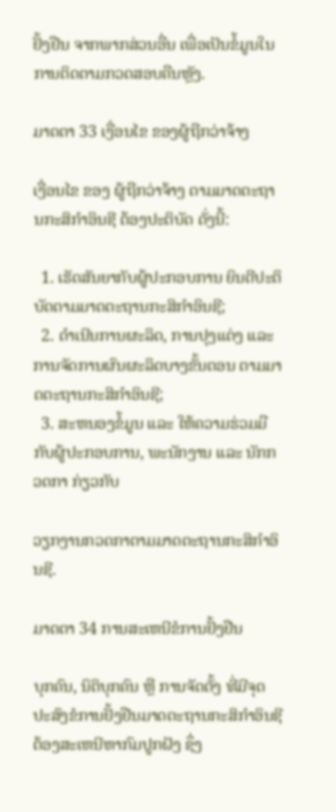ຢັ້ງຢືນ ຈາກພາກສ່ວນອື່ນ ເພື່ອເປັນຂໍ້ມູນໃນການຕິດຕາມກວດສອບຄືນຫຼັງ.

ມາດຕາ 33 ເງື່ອນໄຂ ຂອງຜູ້ຖືກວ່າຈ້າງ

ເງື່ອນໄຂ ຂອງ ຜູ້ຖືກວ່າຈ້າງ ຕາມມາດຕະຖານກະສິກໍາອິນຊີ ຕ້ອງປະຕິບັດ ດັ່ງນີ້:

  1. ເຮັດສັນຍາກັບຜູ້ປະກອບການ ຍິນດີປະຕິບັດຕາມມາດຕະຖານກະສິກໍາອິນຊີ;
  2. ດໍາເນີນການຜະລິດ, ການປຸງແຕ່ງ ແລະ ການຈັດການຜົນຜະລິດບາງຂັ້ນຕອນ ຕາມມາດຕະຖານກະສິກໍາອິນຊີ;
  3. ສະຫນອງຂໍ້ມູນ ແລະ ໃຫ້ຄວາມຮ່ວມມືກັບຜູ້ປະກອບການ, ພະນັກງານ ແລະ ນັກກວດກາ ກ່ຽວກັບ

ວຽກງານກວດກາຕາມມາດຕະຖານກະສິກໍາອິນຊີ.

ມາດຕາ 34 ການສະເຫນີຂໍການຢັ້ງຢືນ

ບຸກຄົນ, ນິຕິບຸກຄົນ ຫຼື ການຈັດຕັ້ງ ທີ່ມີຈຸດປະສົງຂໍການຢັ້ງຢືນມາດຕະຖານກະສິກໍາອິນຊີ ຕ້ອງສະເຫນີຫາກົມປູກຝັງ ຊຶ່ງ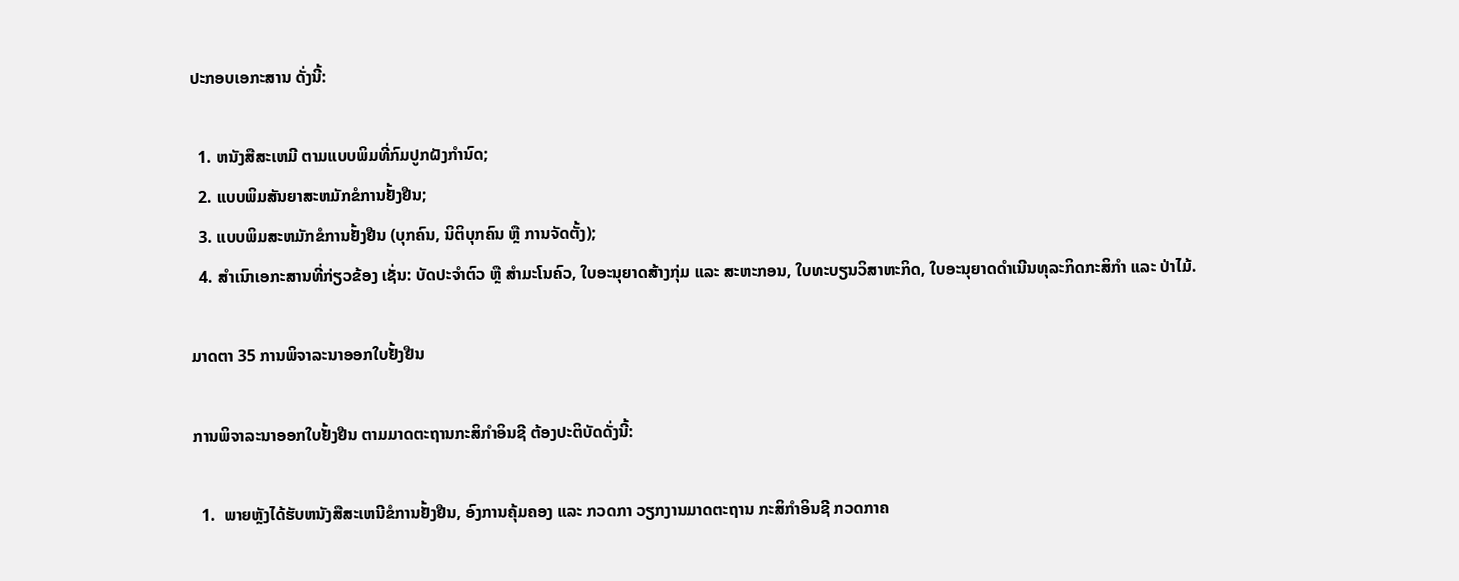ປະກອບເອກະສານ ດັ່ງນີ້:

  1. ຫນັງສືສະເຫມີ ຕາມແບບພິມທີ່ກົມປູກຝັງກໍານົດ;
  2. ແບບພິມສັນຍາສະຫມັກຂໍການຢັ້ງຢືນ;
  3. ແບບພິມສະຫມັກຂໍການຢັ້ງຢືນ (ບຸກຄົນ, ນິຕິບຸກຄົນ ຫຼື ການຈັດຕັ້ງ);
  4. ສໍາເນົາເອກະສານທີ່ກ່ຽວຂ້ອງ ເຊັ່ນ: ບັດປະຈໍາຕົວ ຫຼື ສໍາມະໂນຄົວ, ໃບອະນຸຍາດສ້າງກຸ່ມ ແລະ ສະຫະກອນ, ໃບທະບຽນວິສາຫະກິດ, ໃບອະນຸຍາດດໍາເນີນທຸລະກິດກະສິກໍາ ແລະ ປ່າໄມ້.

ມາດຕາ 35 ການພິຈາລະນາອອກໃບຢັ້ງຢືນ

ການພິຈາລະນາອອກໃບຢັ້ງຢືນ ຕາມມາດຕະຖານກະສິກໍາອິນຊີ ຕ້ອງປະຕິບັດດັ່ງນີ້:

  1.  ພາຍຫຼັງໄດ້ຮັບຫນັງສືສະເຫນີຂໍການຢັ້ງຢືນ, ອົງການຄຸ້ມຄອງ ແລະ ກວດກາ ວຽກງານມາດຕະຖານ ກະສິກໍາອິນຊີ ກວດກາຄ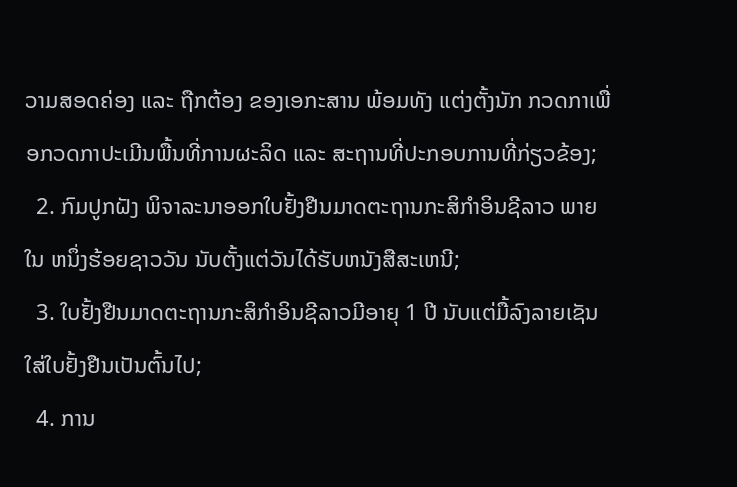ວາມສອດຄ່ອງ ແລະ ຖືກຕ້ອງ ຂອງເອກະສານ ພ້ອມທັງ ແຕ່ງຕັ້ງນັກ ກວດກາເພື່ອກວດກາປະເມີນພື້ນທີ່ການຜະລິດ ແລະ ສະຖານທີ່ປະກອບການທີ່ກ່ຽວຂ້ອງ;
  2. ກົມປູກຝັງ ພິຈາລະນາອອກໃບຢັ້ງຢືນມາດຕະຖານກະສິກໍາອິນຊີລາວ ພາຍໃນ ຫນຶ່ງຮ້ອຍຊາວວັນ ນັບຕັ້ງແຕ່ວັນໄດ້ຮັບຫນັງສືສະເຫນີ;
  3. ໃບຢັ້ງຢືນມາດຕະຖານກະສິກໍາອິນຊີລາວມີອາຍຸ 1 ປີ ນັບແຕ່ມື້ລົງລາຍເຊັນໃສ່ໃບຢັ້ງຢືນເປັນຕົ້ນໄປ;
  4. ການ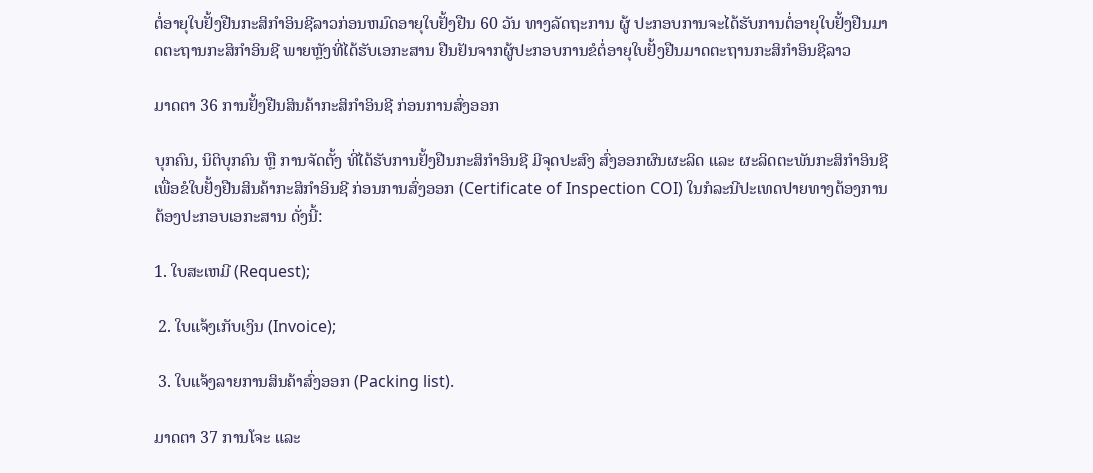ຕໍ່ອາຍຸໃບຢັ້ງຢືນກະສິກໍາອິນຊີລາວກ່ອນຫມົດອາຍຸໃບຢັ້ງຢືນ 60 ວັນ ທາງລັດຖະການ ຜູ້ ປະກອບການຈະໄດ້ຮັບການຕໍ່ອາຍຸໃບຢັ້ງຢືນມາດຕະຖານກະສິກໍາອິນຊີ ພາຍຫຼັງທີ່ໄດ້ຮັບເອກະສານ ຢືນຢັນຈາກຜູ້ປະກອບການຂໍຕໍ່ອາຍຸໃບຢັ້ງຢືນມາດຕະຖານກະສິກໍາອິນຊີລາວ

ມາດຕາ 36 ການຢັ້ງຢືນສິນຄ້າກະສິກໍາອິນຊີ ກ່ອນການສົ່ງອອກ

ບຸກຄົນ, ນິຕິບຸກຄົນ ຫຼື ການຈັດຕັ້ງ ທີ່ໄດ້ຮັບການຢັ້ງຢືນກະສິກໍາອິນຊີ ມີຈຸດປະສົງ ສົ່ງອອກຜົນຜະລິດ ແລະ ຜະລິດຕະພັນກະສິກໍາອິນຊີ ເພື່ອຂໍໃບຢັ້ງຢືນສິນຄ້າກະສິກໍາອິນຊີ ກ່ອນການສົ່ງອອກ (Certificate of Inspection COI) ໃນກໍລະນີປະເທດປາຍທາງຕ້ອງການ ຕ້ອງປະກອບເອກະສານ ດັ່ງນີ້:

1. ໃບສະເຫມີ (Request);

 2. ໃບແຈ້ງເກັບເງິນ (Invoice);

 3. ໃບແຈ້ງລາຍການສິນຄ້າສົ່ງອອກ (Packing list).

ມາດຕາ 37 ການໂຈະ ແລະ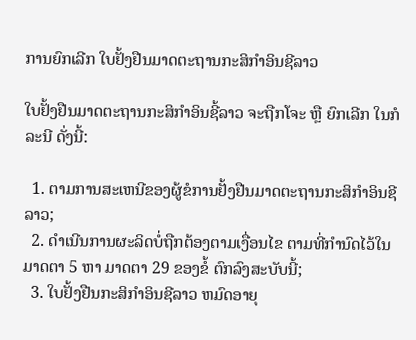ການຍົກເລີກ ໃບຢັ້ງຢືນມາດຕະຖານກະສິກໍາອິນຊີລາວ

ໃບຢັ້ງຢືນມາດຕະຖານກະສິກໍາອິນຊີ້ລາວ ຈະຖືກໂຈະ ຫຼື ຍົກເລີກ ໃນກໍລະນີ ດັ່ງນີ້:

  1. ຕາມການສະເຫນີຂອງຜູ້ຂໍການຢັ້ງຢືນມາດຕະຖານກະສິກໍາອິນຊີລາວ;
  2. ດໍາເນີນການຜະລິດບໍ່ຖືກຕ້ອງຕາມເງື່ອນໄຂ ຕາມທີ່ກໍານົດໄວ້ໃນ ມາດຕາ 5 ຫາ ມາດຕາ 29 ຂອງຂໍ້ ຕົກລົງສະບັບນີ້;
  3. ໃບຢັ້ງຢືນກະສິກໍາອິນຊີລາວ ຫມົດອາຍຸ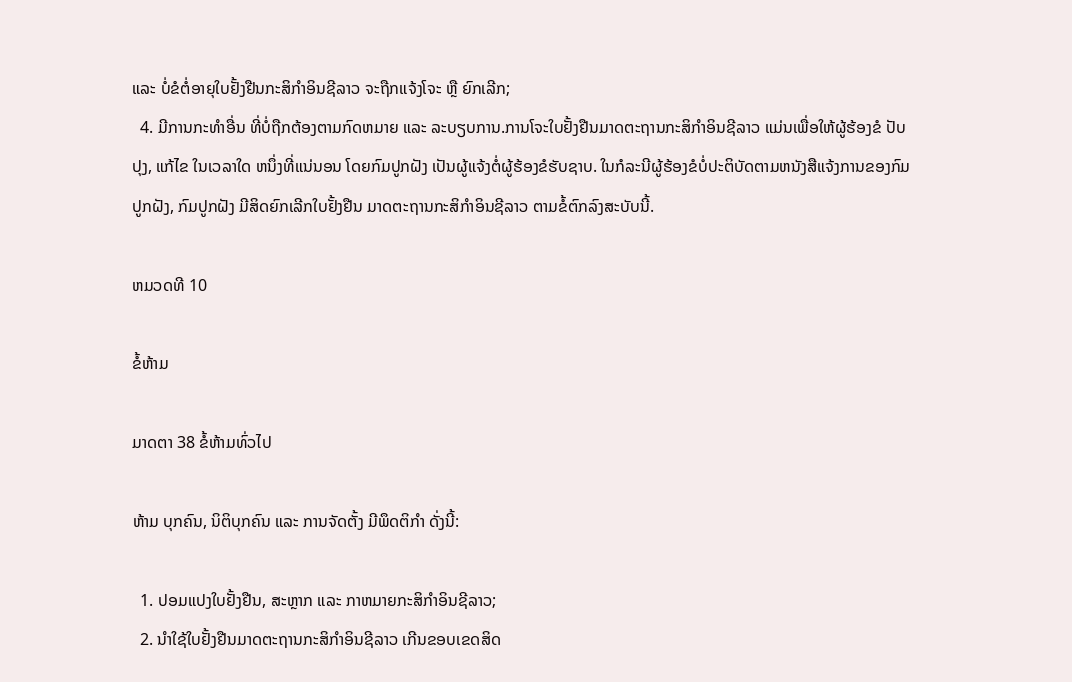ແລະ ບໍ່ຂໍຕໍ່ອາຍຸໃບຢັ້ງຢືນກະສິກໍາອິນຊີລາວ ຈະຖືກແຈ້ງໂຈະ ຫຼື ຍົກເລີກ;
  4. ມີການກະທໍາອື່ນ ທີ່ບໍ່ຖືກຕ້ອງຕາມກົດຫມາຍ ແລະ ລະບຽບການ.ການໂຈະໃບຢັ້ງຢືນມາດຕະຖານກະສິກໍາອິນຊີລາວ ແມ່ນເພື່ອໃຫ້ຜູ້ຮ້ອງຂໍ ປັບປຸງ, ແກ້ໄຂ ໃນເວລາໃດ ຫນຶ່ງທີ່ແນ່ນອນ ໂດຍກົມປູກຝັງ ເປັນຜູ້ແຈ້ງຕໍ່ຜູ້ຮ້ອງຂໍຮັບຊາບ. ໃນກໍລະນີຜູ້ຮ້ອງຂໍບໍ່ປະຕິບັດຕາມຫນັງສືແຈ້ງການຂອງກົມປູກຝັງ, ກົມປູກຝັງ ມີສິດຍົກເລີກໃບຢັ້ງຢືນ ມາດຕະຖານກະສິກໍາອິນຊີລາວ ຕາມຂໍ້ຕົກລົງສະບັບນີ້.

ຫມວດທີ 10

ຂໍ້ຫ້າມ

ມາດຕາ 38 ຂໍ້ຫ້າມທົ່ວໄປ

ຫ້າມ ບຸກຄົນ, ນິຕິບຸກຄົນ ແລະ ການຈັດຕັ້ງ ມີພຶດຕິກໍາ ດັ່ງນີ້:

  1. ປອມແປງໃບຢັ້ງຢືນ, ສະຫຼາກ ແລະ ກາຫມາຍກະສິກໍາອິນຊີລາວ;
  2. ນໍາໃຊ້ໃບຢັ້ງຢືນມາດຕະຖານກະສິກໍາອິນຊີລາວ ເກີນຂອບເຂດສິດ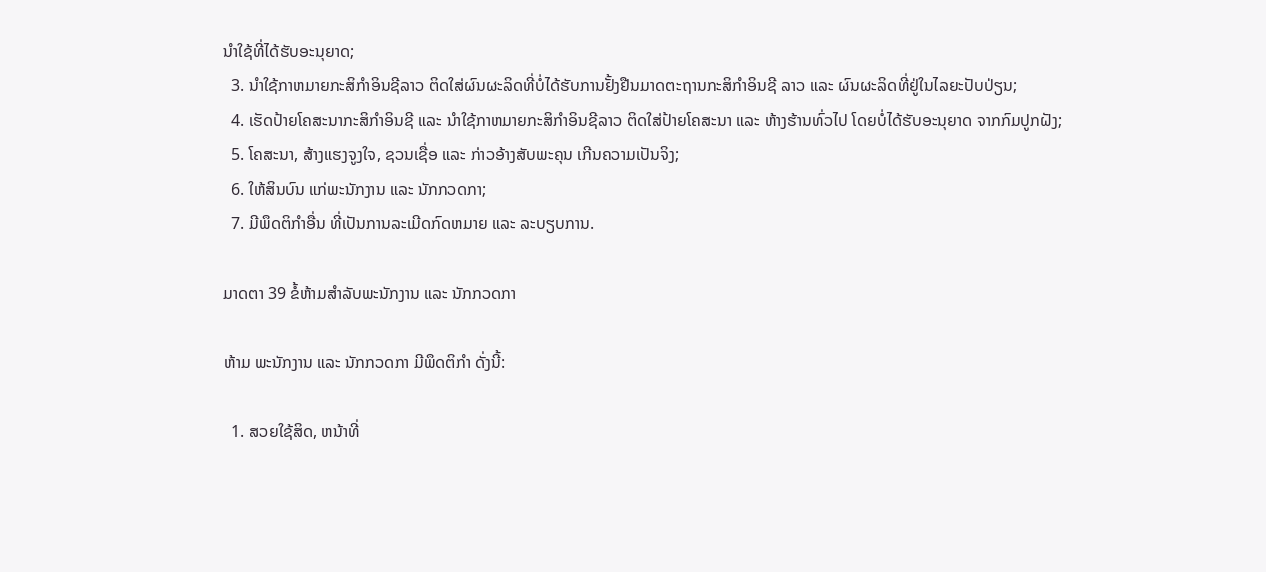ນໍາໃຊ້ທີ່ໄດ້ຮັບອະນຸຍາດ;
  3. ນໍາໃຊ້ກາຫມາຍກະສິກໍາອິນຊີລາວ ຕິດໃສ່ຜົນຜະລິດທີ່ບໍ່ໄດ້ຮັບການຢັ້ງຢືນມາດຕະຖານກະສິກໍາອິນຊີ ລາວ ແລະ ຜົນຜະລິດທີ່ຢູ່ໃນໄລຍະປັບປ່ຽນ;
  4. ເຮັດປ້າຍໂຄສະນາກະສິກໍາອິນຊີ ແລະ ນໍາໃຊ້ກາຫມາຍກະສິກໍາອິນຊີລາວ ຕິດໃສ່ປ້າຍໂຄສະນາ ແລະ ຫ້າງຮ້ານທົ່ວໄປ ໂດຍບໍ່ໄດ້ຮັບອະນຸຍາດ ຈາກກົມປູກຝັງ;
  5. ໂຄສະນາ, ສ້າງແຮງຈູງໃຈ, ຊວນເຊື່ອ ແລະ ກ່າວອ້າງສັບພະຄຸນ ເກີນຄວາມເປັນຈິງ;
  6. ໃຫ້ສິນບົນ ແກ່ພະນັກງານ ແລະ ນັກກວດກາ;
  7. ມີພຶດຕິກໍາອື່ນ ທີ່ເປັນການລະເມີດກົດຫມາຍ ແລະ ລະບຽບການ.

ມາດຕາ 39 ຂໍ້ຫ້າມສໍາລັບພະນັກງານ ແລະ ນັກກວດກາ

ຫ້າມ ພະນັກງານ ແລະ ນັກກວດກາ ມີພຶດຕິກໍາ ດັ່ງນີ້:

  1. ສວຍໃຊ້ສິດ, ຫນ້າທີ່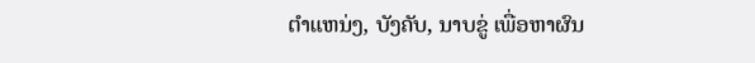ຕໍາແຫນ່ງ, ບັງຄັບ, ນາບຂູ່ ເພື່ອຫາຜົນ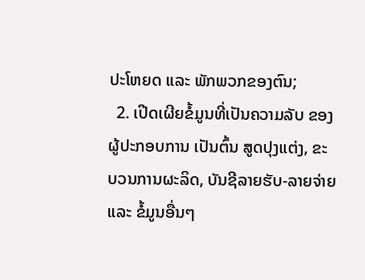ປະໂຫຍດ ແລະ ພັກພວກຂອງຕົນ;
  2. ເປີດເຜີຍຂໍ້ມູນທີ່ເປັນຄວາມລັບ ຂອງຜູ້ປະກອບການ ເປັນຕົ້ນ ສູດປຸງແຕ່ງ, ຂະບວນການຜະລິດ, ບັນຊີລາຍຮັບ-ລາຍຈ່າຍ ແລະ ຂໍ້ມູນອື່ນໆ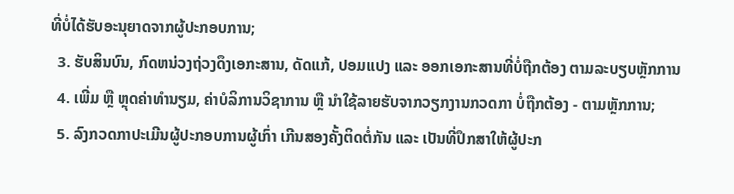ທີ່ບໍ່ໄດ້ຮັບອະນຸຍາດຈາກຜູ້ປະກອບການ;
  3. ຮັບສິນບົນ, ກົດຫນ່ວງຖ່ວງດຶງເອກະສານ, ດັດແກ້, ປອມແປງ ແລະ ອອກເອກະສານທີ່ບໍ່ຖືກຕ້ອງ ຕາມລະບຽບຫຼັກການ
  4. ເພີ່ມ ຫຼື ຫຼຸດຄ່າທໍານຽມ, ຄ່າບໍລິການວິຊາການ ຫຼື ນໍາໃຊ້ລາຍຮັບຈາກວຽກງານກວດກາ ບໍ່ຖືກຕ້ອງ - ຕາມຫຼັກການ;
  5. ລົງກວດກາປະເມີນຜູ້ປະກອບການຜູ້ເກົ່າ ເກີນສອງຄັ້ງຕິດຕໍ່ກັນ ແລະ ເປັນທີ່ປຶກສາໃຫ້ຜູ້ປະກ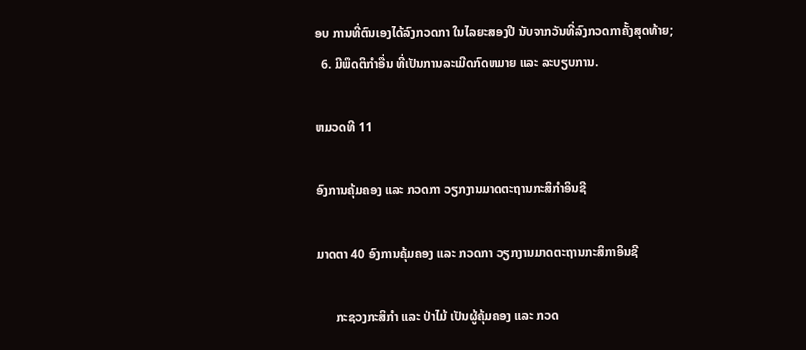ອບ ການທີ່ຕົນເອງໄດ້ລົງກວດກາ ໃນໄລຍະສອງປີ ນັບຈາກວັນທີ່ລົງກວດກາຄັ້ງສຸດທ້າຍ;
  6. ມີພຶດຕິກໍາອື່ນ ທີ່ເປັນການລະເມີດກົດຫມາຍ ແລະ ລະບຽບການ.

ຫມວດທີ 11

ອົງການຄຸ້ມຄອງ ແລະ ກວດກາ ວຽກງານມາດຕະຖານກະສິກໍາອິນຊີ

ມາດຕາ 40 ອົງການຄຸ້ມຄອງ ແລະ ກວດກາ ວຽກງານມາດຕະຖານກະສິກາອິນຊີ

      ກະຊວງກະສິກໍາ ແລະ ປ່າໄມ້ ເປັນຜູ້ຄຸ້ມຄອງ ແລະ ກວດ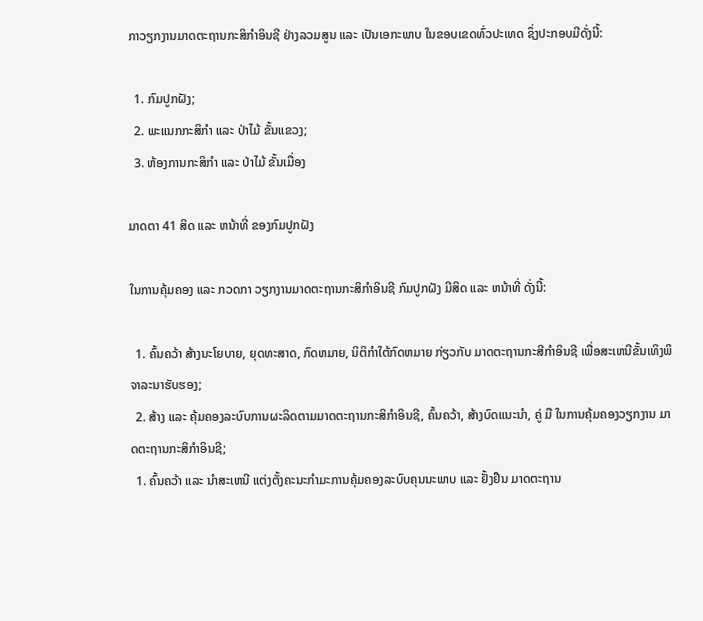ກາວຽກງານມາດຕະຖານກະສິກໍາອິນຊີ ຢ່າງລວມສູນ ແລະ ເປັນເອກະພາບ ໃນຂອບເຂດທົ່ວປະເທດ ຊຶ່ງປະກອບມີດັ່ງນີ້:

  1. ກົມປູກຝັງ;
  2. ພະແນກກະສິກໍາ ແລະ ປ່າໄມ້ ຂັ້ນແຂວງ;
  3. ຫ້ອງການກະສິກໍາ ແລະ ປ່າໄມ້ ຂັ້ນເມື່ອງ

ມາດຕາ 41 ສິດ ແລະ ຫນ້າທີ່ ຂອງກົມປູກຝັງ

ໃນການຄຸ້ມຄອງ ແລະ ກວດກາ ວຽກງານມາດຕະຖານກະສິກໍາອິນຊີ ກົມປູກຝັງ ມີສິດ ແລະ ຫນ້າທີ່ ດັ່ງນີ້:

  1. ຄົ້ນຄວ້າ ສ້າງນະໂຍບາຍ, ຍຸດທະສາດ, ກົດຫມາຍ, ນິຕິກໍາໃຕ້ກົດຫມາຍ ກ່ຽວກັບ ມາດຕະຖານກະສີກໍາອິນຊີ ເພື່ອສະເຫນີຂັ້ນເທິງພິຈາລະນາຮັບຮອງ;
  2. ສ້າງ ແລະ ຄຸ້ມຄອງລະບົບການຜະລິດຕາມມາດຕະຖານກະສິກໍາອິນຊີ, ຄົ້ນຄວ້າ, ສ້າງບົດແນະນໍາ, ຄູ່ ມື ໃນການຄຸ້ມຄອງວຽກງານ ມາດຕະຖານກະສິກໍາອິນຊີ;
  1. ຄົ້ນຄວ້າ ແລະ ນໍາສະເຫນີ ແຕ່ງຕັ້ງຄະນະກໍາມະການຄຸ້ມຄອງລະບົບຄຸນນະພາບ ແລະ ຢັ້ງຢືນ ມາດຕະຖານ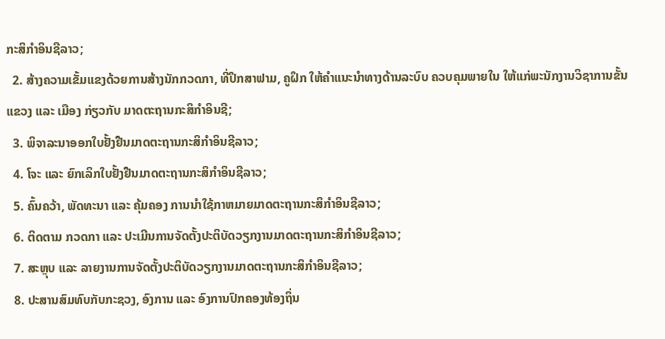ກະສິກໍາອິນຊີລາວ;
  2. ສ້າງຄວາມເຂັ້ມແຂງດ້ວຍການສ້າງນັກກວດກາ, ທີ່ປຶກສາຟາມ, ຄູຝຶກ ໃຫ້ຄໍາແນະນໍາທາງດ້ານລະບົບ ຄວບຄຸມພາຍໃນ ໃຫ້ແກ່ພະນັກງານວິຊາການຂັ້ນແຂວງ ແລະ ເມືອງ ກ່ຽວກັບ ມາດຕະຖານກະສິກໍາອິນຊີ;
  3. ພິຈາລະນາອອກໃບຢັ້ງຢືນມາດຕະຖານກະສິກໍາອິນຊີລາວ;
  4. ໂຈະ ແລະ ຍົກເລິກໃບຢັ້ງຢືນມາດຕະຖານກະສິກໍາອິນຊີລາວ;
  5. ຄົ້ນຄວ້າ, ພັດທະນາ ແລະ ຄຸ້ມຄອງ ການນໍາໃຊ້ກາຫມາຍມາດຕະຖານກະສິກໍາອິນຊີລາວ;
  6. ຕິດຕາມ ກວດກາ ແລະ ປະເມີນການຈັດຕັ້ງປະຕິບັດວຽກງານມາດຕະຖານກະສິກໍາອິນຊີລາວ;
  7. ສະຫຼຸບ ແລະ ລາຍງານການຈັດຕັ້ງປະຕິບັດວຽກງານມາດຕະຖານກະສິກໍາອິນຊີລາວ;
  8. ປະສານສົມທົບກັບກະຊວງ, ອົງການ ແລະ ອົງການປົກຄອງທ້ອງຖິ່ນ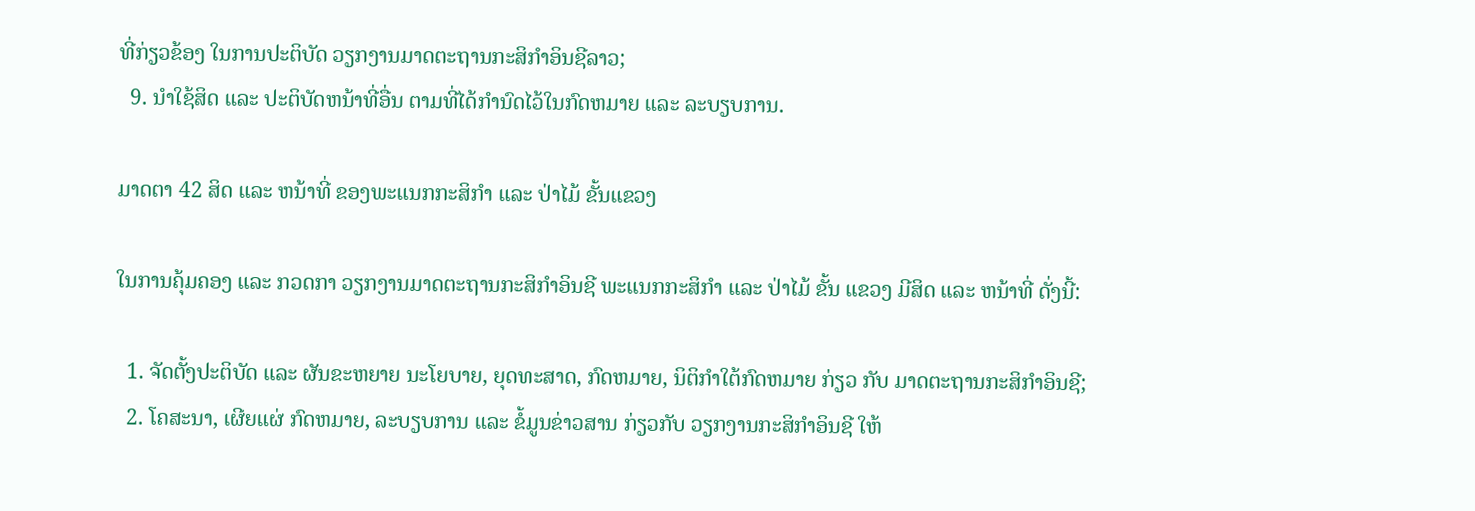ທີ່ກ່ຽວຂ້ອງ ໃນການປະຕິບັດ ວຽກງານມາດຕະຖານກະສິກໍາອິນຊີລາວ;
  9. ນໍາໃຊ້ສິດ ແລະ ປະຕິບັດຫນ້າທີ່ອື່ນ ຕາມທີ່ໄດ້ກໍານົດໄວ້ໃນກົດຫມາຍ ແລະ ລະບຽບການ.

ມາດຕາ 42 ສິດ ແລະ ຫນ້າທີ່ ຂອງພະແນກກະສິກໍາ ແລະ ປ່າໄມ້ ຂັ້ນແຂວງ

ໃນການຄຸ້ມຄອງ ແລະ ກວດກາ ວຽກງານມາດຕະຖານກະສິກໍາອິນຊີ ພະແນກກະສິກໍາ ແລະ ປ່າໄມ້ ຂັ້ນ ແຂວງ ມີສິດ ແລະ ຫນ້າທີ່ ດັ່ງນີ້:

  1. ຈັດຕັ້ງປະຕິບັດ ແລະ ຜັນຂະຫຍາຍ ນະໂຍບາຍ, ຍຸດທະສາດ, ກົດຫມາຍ, ນິຕິກໍາໃຕ້ກົດຫມາຍ ກ່ຽວ ກັບ ມາດຕະຖານກະສິກໍາອິນຊີ;
  2. ໂຄສະນາ, ເຜີຍແຜ່ ກົດຫມາຍ, ລະບຽບການ ແລະ ຂໍ້ມູນຂ່າວສານ ກ່ຽວກັບ ວຽກງານກະສິກໍາອິນຊີ ໃຫ້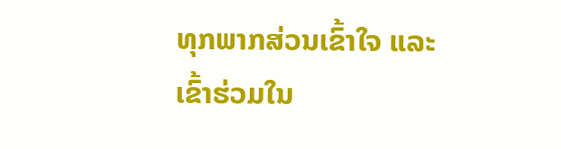ທຸກພາກສ່ວນເຂົ້າໃຈ ແລະ ເຂົ້າຮ່ວມໃນ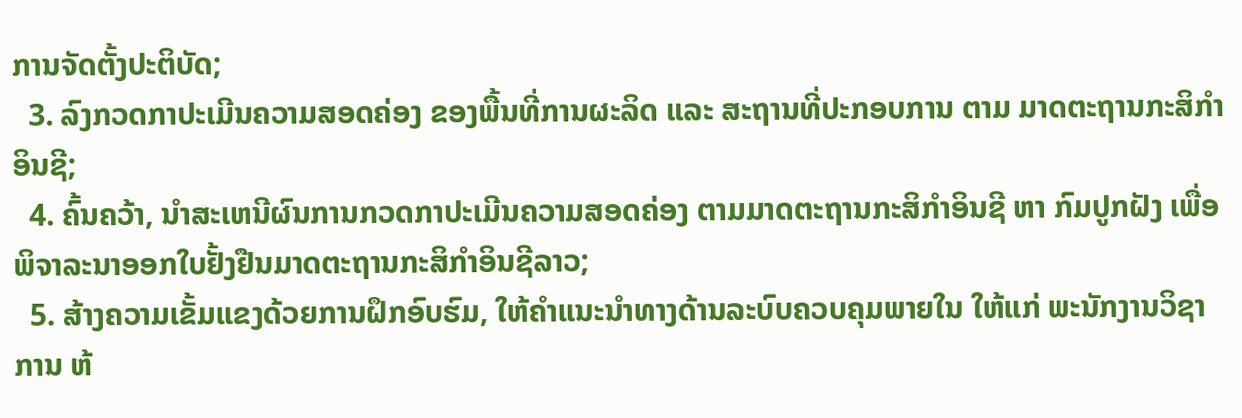ການຈັດຕັ້ງປະຕິບັດ;
  3. ລົງກວດກາປະເມີນຄວາມສອດຄ່ອງ ຂອງພື້ນທີ່ການຜະລິດ ແລະ ສະຖານທີ່ປະກອບການ ຕາມ ມາດຕະຖານກະສິກໍາອິນຊີ;
  4. ຄົ້ນຄວ້າ, ນໍາສະເຫນີຜົນການກວດກາປະເມີນຄວາມສອດຄ່ອງ ຕາມມາດຕະຖານກະສິກໍາອິນຊີ ຫາ ກົມປູກຝັງ ເພື່ອພິຈາລະນາອອກໃບຢັ້ງຢືນມາດຕະຖານກະສິກໍາອິນຊີລາວ;
  5. ສ້າງຄວາມເຂັ້ມແຂງດ້ວຍການຝຶກອົບຮົມ, ໃຫ້ຄໍາແນະນໍາທາງດ້ານລະບົບຄວບຄຸມພາຍໃນ ໃຫ້ແກ່ ພະນັກງານວິຊາການ ຫ້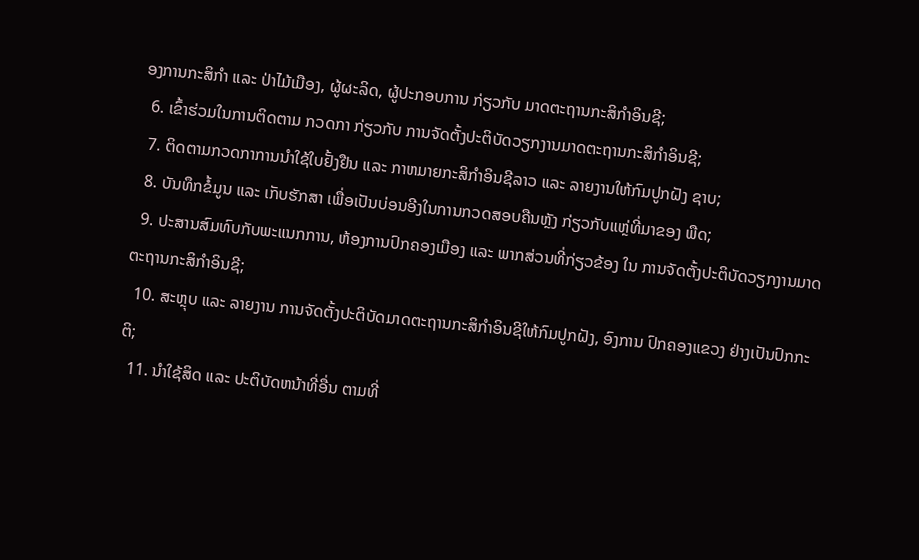ອງການກະສິກໍາ ແລະ ປ່າໄມ້ເມືອງ, ຜູ້ຜະລິດ, ຜູ້ປະກອບການ ກ່ຽວກັບ ມາດຕະຖານກະສິກໍາອິນຊີ;
  6. ເຂົ້າຮ່ວມໃນການຕິດຕາມ ກວດກາ ກ່ຽວກັບ ການຈັດຕັ້ງປະຕິບັດວຽກງານມາດຕະຖານກະສິກໍາອິນຊີ;
  7. ຕິດຕາມກວດກາການນໍາໃຊ້ໃບຢັ້ງຢືນ ແລະ ກາຫມາຍກະສິກໍາອິນຊີລາວ ແລະ ລາຍງານໃຫ້ກົມປູກຝັງ ຊາບ;
  8. ບັນທຶກຂໍ້ມູນ ແລະ ເກັບຮັກສາ ເພື່ອເປັນບ່ອນອີງໃນການກວດສອບຄືນຫຼັງ ກ່ຽວກັບແຫຼ່ທີ່ມາຂອງ ພືດ;
  9. ປະສານສົມທົບກັບພະແນກການ, ຫ້ອງການປົກຄອງເມືອງ ແລະ ພາກສ່ວນທີ່ກ່ຽວຂ້ອງ ໃນ ການຈັດຕັ້ງປະຕິບັດວຽກງານມາດຕະຖານກະສິກໍາອິນຊີ;
  10. ສະຫຼຸບ ແລະ ລາຍງານ ການຈັດຕັ້ງປະຕິບັດມາດຕະຖານກະສິກໍາອິນຊີໃຫ້ກົມປູກຝັງ, ອົງການ ປົກຄອງແຂວງ ຢ່າງເປັນປົກກະຕິ;
  11. ນໍາໃຊ້ສິດ ແລະ ປະຕິບັດຫນ້າທີ່ອື່ນ ຕາມທີ່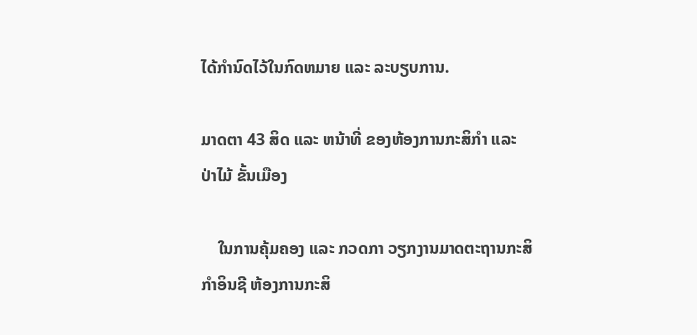ໄດ້ກໍານົດໄວ້ໃນກົດຫມາຍ ແລະ ລະບຽບການ.

ມາດຕາ 43 ສິດ ແລະ ຫນ້າທີ່ ຂອງຫ້ອງການກະສິກໍາ ແລະ ປ່າໄມ້ ຂັ້ນເມືອງ

    ໃນການຄຸ້ມຄອງ ແລະ ກວດກາ ວຽກງານມາດຕະຖານກະສິກໍາອິນຊີ ຫ້ອງການກະສິ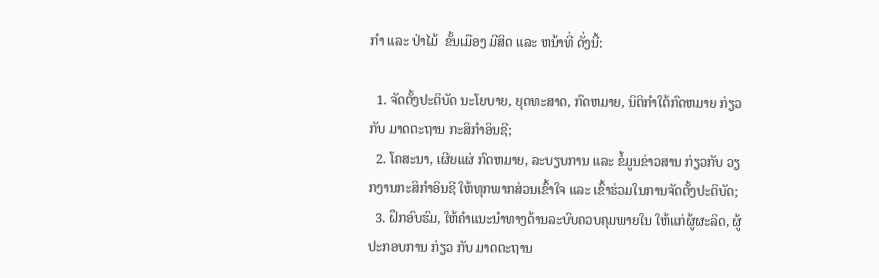ກໍາ ແລະ ປ່າໄມ້  ຂັ້ນເມືອງ ມີສິດ ແລະ ຫນ້າທີ່ ດັ່ງນີ້:

  1. ຈັດຕັ້ງປະຕິບັດ ນະໂຍບາຍ, ຍຸດທະສາດ, ກົດຫມາຍ, ນິຕິກໍາໃຕ້ກົດຫມາຍ ກ່ຽວກັບ ມາດຕະຖານ ກະສິກໍາອິນຊີ;
  2. ໂຄສະນາ, ເຜີຍແຜ່ ກົດຫມາຍ, ລະບຽບການ ແລະ ຂໍ້ມູນຂ່າວສານ ກ່ຽວກັບ ວຽກງານກະສິກໍາອິນຊີ ໃຫ້ທຸກພາກສ່ວນເຂົ້າໃຈ ແລະ ເຂົ້າຮ່ວມໃນການຈັດຕັ້ງປະຕິບັດ;
  3. ຝຶກອົບຮົມ, ໃຫ້ຄໍາແນະນໍາທາງດ້ານລະບົບຄວບຄຸມພາຍໃນ ໃຫ້ແກ່ຜູ້ຜະລິດ, ຜູ້ປະກອບການ ກ່ຽວ ກັບ ມາດຕະຖານ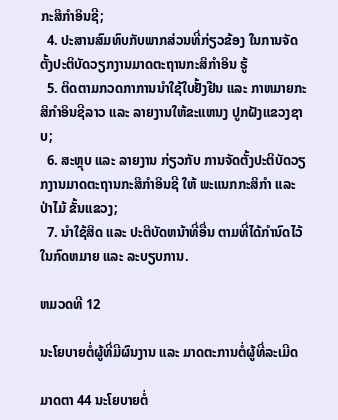ກະສິກໍາອິນຊີ;
  4. ປະສານສົມທົບກັບພາກສ່ວນທີ່ກ່ຽວຂ້ອງ ໃນການຈັດຕັ້ງປະຕິບັດວຽກງານມາດຕະຖານກະສິກໍາອິນ ຮູ້
  5. ຕິດຕາມກວດກາການນໍາໃຊ້ໃບຢັ້ງຢືນ ແລະ ກາຫມາຍກະສິກໍາອິນຊີລາວ ແລະ ລາຍງານໃຫ້ຂະແຫນງ ປູກຝັງແຂວງຊາບ;
  6. ສະຫຼຸບ ແລະ ລາຍງານ ກ່ຽວກັບ ການຈັດຕັ້ງປະຕິບັດວຽກງານມາດຕະຖານກະສິກໍາອິນຊີ ໃຫ້ ພະແນກກະສິກໍາ ແລະ ປ່າໄມ້ ຂັ້ນແຂວງ;
  7. ນໍາໃຊ້ສິດ ແລະ ປະຕິບັດຫນ້າທີ່ອື່ນ ຕາມທີ່ໄດ້ກໍານົດໄວ້ໃນກົດຫມາຍ ແລະ ລະບຽບການ.

ຫມວດທີ 12

ນະໂຍບາຍຕໍ່ຜູ້ທີ່ມີຜົນງານ ແລະ ມາດຕະການຕໍ່ຜູ້ທີ່ລະເມີດ

ມາດຕາ 44 ນະໂຍບາຍຕໍ່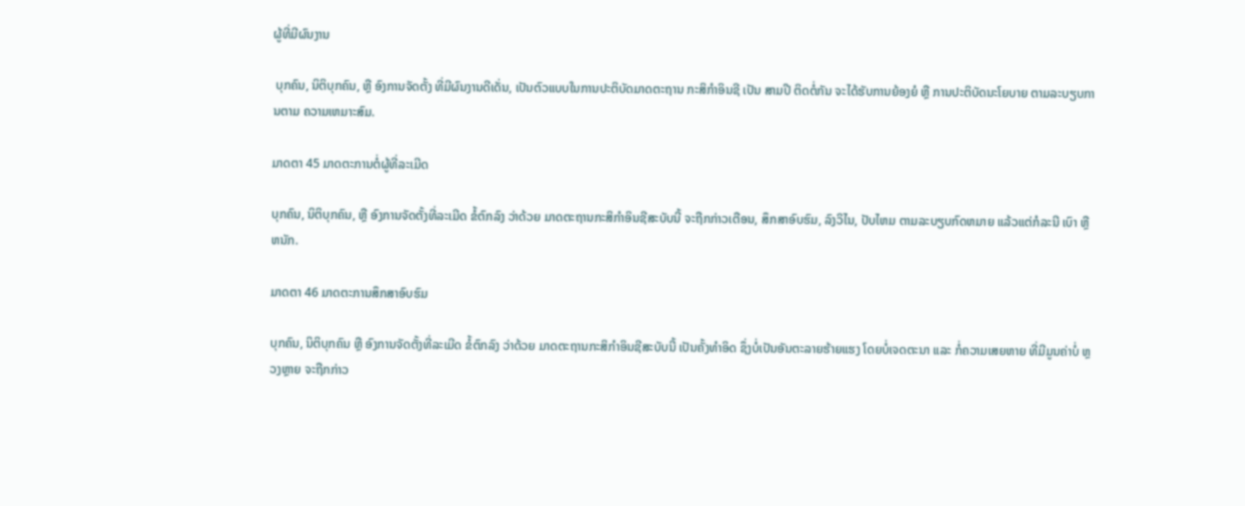ຜູ້ທີ່ມີຜົນງານ

 ບຸກຄົນ, ນິຕິບຸກຄົນ, ຫຼື ອົງການຈັດຕັ້ງ ທີ່ມີຜົນງານດີເດັ່ນ, ເປັນຕົວແບບໃນການປະຕິບັດມາດຕະຖານ ກະສິກໍາອິນຊີ ເປັນ ສາມປີ ຕິດຕໍ່ກັນ ຈະໄດ້ຮັບການຍ້ອງຍໍ ຫຼື ການປະຕິບັດນະໂຍບາຍ ຕາມລະບຽບການຕາມ ຄວາມເຫມາະສົມ.

ມາດຕາ 45 ມາດຕະການຕໍ່ຜູ້ທີ່ລະເມີດ

ບຸກຄົນ, ນິຕິບຸກຄົນ, ຫຼື ອົງການຈັດຕັ້ງທີ່ລະເມີດ ຂໍ້ຕົກລົງ ວ່າດ້ວຍ ມາດຕະຖານກະສິກໍາອິນຊີສະບັບນີ້ ຈະຖືກກ່າວເຕືອນ, ສຶກສາອົບຮົມ, ລົງວິໄນ, ປັບໄຫມ ຕາມລະບຽບກົດຫມາຍ ແລ້ວແຕ່ກໍລະນີ ເບົາ ຫຼື ຫນັກ.

ມາດຕາ 46 ມາດຕະການສຶກສາອົບຮົມ

ບຸກຄົນ, ນິຕິບຸກຄົນ ຫຼື ອົງການຈັດຕັ້ງທີ່ລະເມີດ ຂໍ້ຕົກລົງ ວ່າດ້ວຍ ມາດຕະຖານກະສິກໍາອິນຊີສະບັບນີ້ ເປັນຄັ້ງທໍາອິດ ຊຶ່ງບໍ່ເປັນອັນຕະລາຍຮ້າຍແຮງ ໂດຍບໍ່ເຈດຕະນາ ແລະ ກໍ່ຄວາມເສຍຫາຍ ທີ່ມີມູນຄ່າບໍ່ ຫຼວງຫຼາຍ ຈະຖືກກ່າວ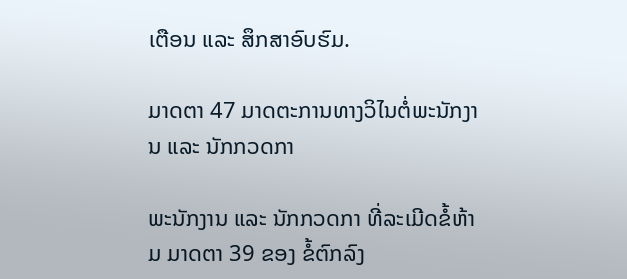ເຕືອນ ແລະ ສຶກສາອົບຮົມ.

ມາດຕາ 47 ມາດຕະການທາງວິໄນຕໍ່ພະນັກງານ ແລະ ນັກກວດກາ

ພະນັກງານ ແລະ ນັກກວດກາ ທີ່ລະເມີດຂໍ້ຫ້າມ ມາດຕາ 39 ຂອງ ຂໍ້ຕົກລົງ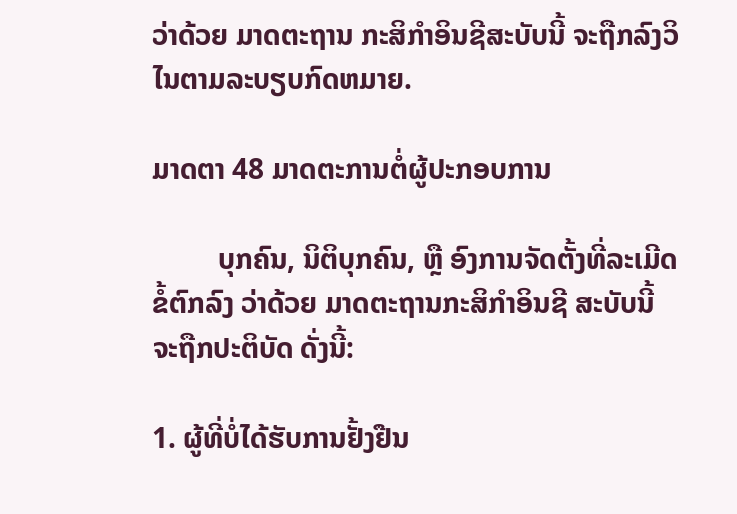ວ່າດ້ວຍ ມາດຕະຖານ ກະສິກໍາອິນຊີສະບັບນີ້ ຈະຖືກລົງວິໄນຕາມລະບຽບກົດຫມາຍ.

ມາດຕາ 48 ມາດຕະການຕໍ່ຜູ້ປະກອບການ

         ບຸກຄົນ, ນິຕິບຸກຄົນ, ຫຼື ອົງການຈັດຕັ້ງທີ່ລະເມີດ ຂໍ້ຕົກລົງ ວ່າດ້ວຍ ມາດຕະຖານກະສິກໍາອິນຊີ ສະບັບນີ້ ຈະຖືກປະຕິບັດ ດັ່ງນີ້:

1. ຜູ້ທີ່ບໍ່ໄດ້ຮັບການຢັ້ງຢືນ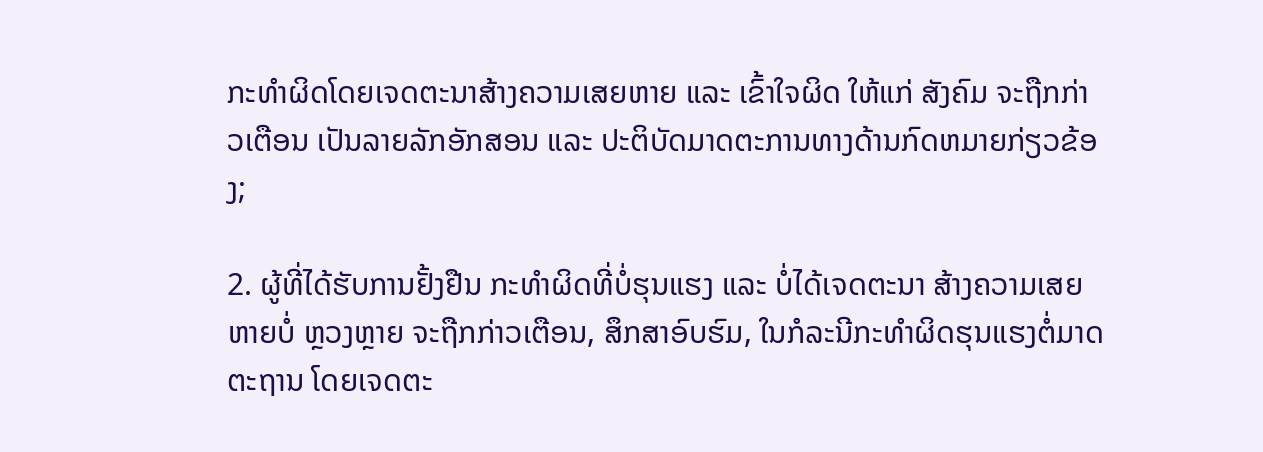ກະທໍາຜິດໂດຍເຈດຕະນາສ້າງຄວາມເສຍຫາຍ ແລະ ເຂົ້າໃຈຜິດ ໃຫ້ແກ່ ສັງຄົມ ຈະຖືກກ່າວເຕືອນ ເປັນລາຍລັກອັກສອນ ແລະ ປະຕິບັດມາດຕະການທາງດ້ານກົດຫມາຍກ່ຽວຂ້ອງ;

2. ຜູ້ທີ່ໄດ້ຮັບການຢັ້ງຢືນ ກະທໍາຜິດທີ່ບໍ່ຮຸນແຮງ ແລະ ບໍ່ໄດ້ເຈດຕະນາ ສ້າງຄວາມເສຍຫາຍບໍ່ ຫຼວງຫຼາຍ ຈະຖືກກ່າວເຕືອນ, ສຶກສາອົບຮົມ, ໃນກໍລະນີກະທໍາຜິດຮຸນແຮງຕໍ່ມາດຕະຖານ ໂດຍເຈດຕະ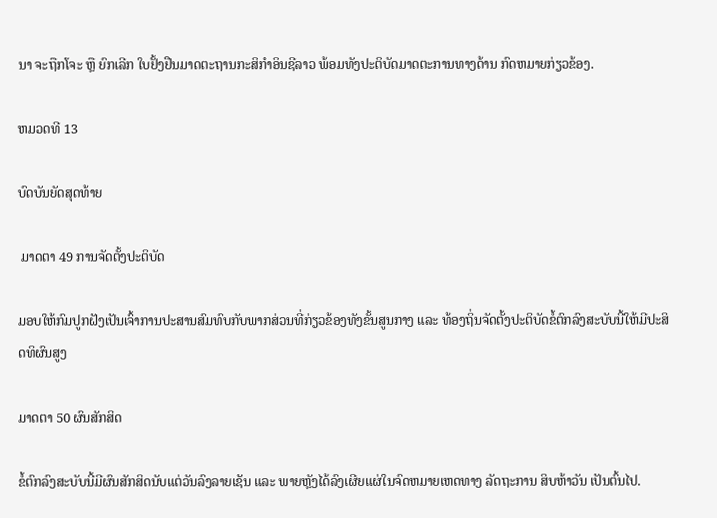ນາ ຈະຖືກໂຈະ ຫຼື ຍົກເລີກ ໃບຢັ້ງຢືນມາດຕະຖານກະສິກໍາອິນຊີລາວ ພ້ອມທັງປະຕິບັດມາດຕະການທາງດ້ານ ກົດຫມາຍກ່ຽວຂ້ອງ.

ຫມວດທີ 13

ບົດບັນຍັດສຸດທ້າຍ

 ມາດຕາ 49 ການຈັດຕັ້ງປະຕິບັດ

ມອບໃຫ້ກົມປູກຝັງເປັນເຈົ້າການປະສານສົມທົບກັບພາກສ່ວນທີ່ກ່ຽວຂ້ອງທັງຂັ້ນສູນກາງ ແລະ ທ້ອງຖິ່ນຈັດຕັ້ງປະຕິບັດຂໍ້ຕົກລົງສະບັບນີ້ໃຫ້ມີປະສິດທິຜົນສູງ

ມາດຕາ 50 ຜົນສັກສິດ

ຂໍ້ຕົກລົງສະບັບນີ້ມີຜົນສັກສິດນັບແຕ່ວັນລົງລາຍເຊັນ ແລະ ພາຍຫຼັງໄດ້ລົງເຜີຍແຜ່ໃນຈົດຫມາຍເຫດທາງ ລັດຖະການ ສິບຫ້າວັນ ເປັນຕົ້ນໄປ.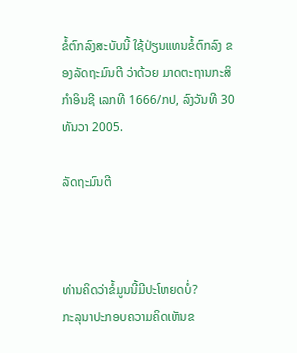ຂໍ້ຕົກລົງສະບັບນີ້ ໃຊ້ປ່ຽນແທນຂໍ້ຕົກລົງ ຂອງລັດຖະມົນຕີ ວ່າດ້ວຍ ມາດຕະຖານກະສິກໍາອິນຊີ ເລກທີ 1666/ກປ, ລົງວັນທີ 30 ທັນວາ 2005.

ລັດຖະມົນຕີ



ທ່ານຄິດວ່າຂໍ້ມູນນີ້ມີປະໂຫຍດບໍ່?
ກະລຸນາປະກອບຄວາມຄິດເຫັນຂ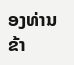ອງທ່ານຂ້າ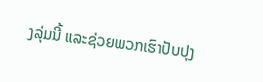ງລຸ່ມນີ້ ແລະຊ່ວຍພວກເຮົາປັບປຸງ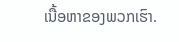ເນື້ອຫາຂອງພວກເຮົາ.